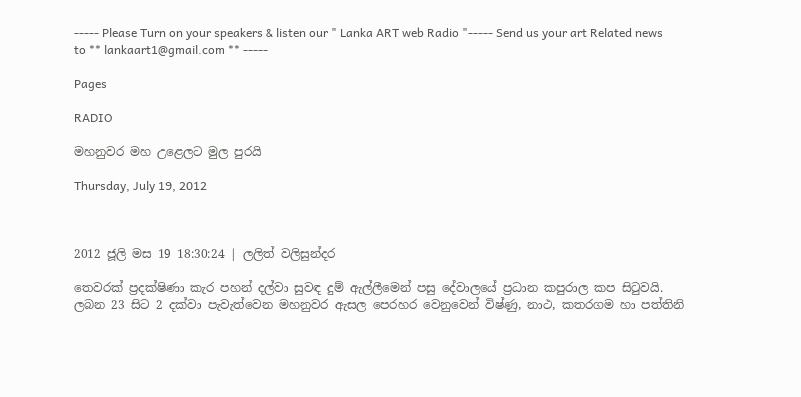----- Please Turn on your speakers & listen our " Lanka ART web Radio "----- Send us your art Related news to ** lankaart1@gmail.com ** -----

Pages

RADIO

මහනුවර මහ උළෙලට මුල පුරයි

Thursday, July 19, 2012



2012 ජූලි මස 19 18:30:24 | ලලිත් වලිසුන්දර

තෙවරක් ප්‍රදක්ෂිණා කැර පහන් දල්වා සුවඳ දුම් ඇල්ලීමෙන් පසු දේවාලයේ ප්‍රධාන කපුරාල කප සිටුවයි.
ලබන 23 සිට 2 දක්වා පැවැත්වෙන මහනුවර ඇසල පෙරහර වෙනුවෙන් විෂ්ණු, නාථ, කතරගම හා පත්තිනි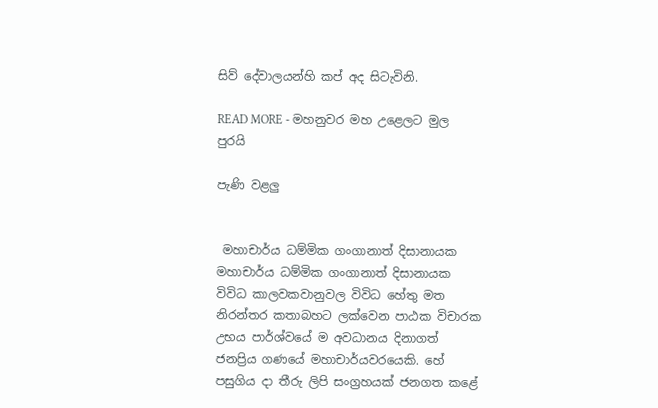සිව් දේවාලයන්හි කප් අද සිටැවිනි.

READ MORE - මහනුවර මහ උළෙලට මුල පුරයි

පැණි වළලු


 මහාචාර්ය ධම්මික ගංගානාත් දිසානායක
මහාචාර්ය ධම්මික ගංගානාත් දිසානායක විවිධ කාලවකවානුවල විවිධ හේතු මත නිරන්තර කතාබහට ලක්වෙන පාඨක විචාරක උභය පාර්ශ්වයේ ම අවධානය දිනාගත් ජනප්‍රිය ගණයේ මහාචාර්යවරයෙකි. හේ පසුගිය දා තීරු ලිපි සංග්‍රහයක් ජනගත කළේ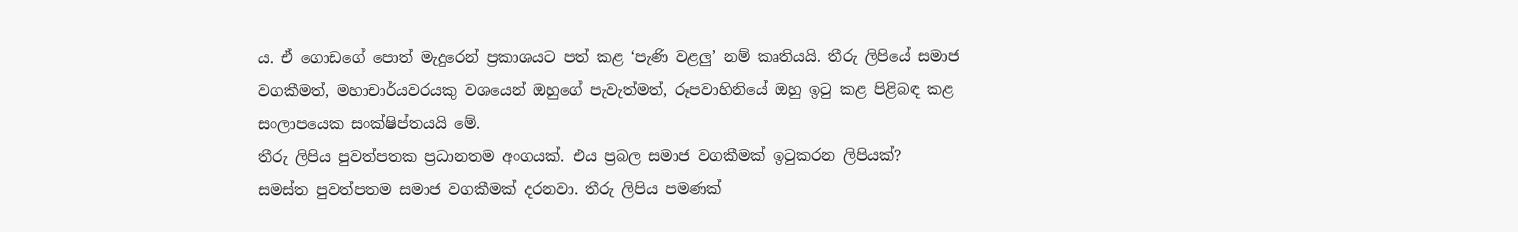ය. ඒ ගොඩගේ පොත් මැදුරෙන් ප්‍රකාශයට පත් කළ ‘පැණි වළලු’ නම් කෘතියයි. තීරු ලිපියේ සමාජ වගකීමත්, මහාචාර්යවරයකු වශයෙන් ඔහුගේ පැවැත්මත්, රූපවාහිනියේ ඔහු ඉටු කළ පිළිබඳ කළ සංලාපයෙක සංක්ෂිප්තයයි මේ.
තීරු ලිපිය පුවත්පතක ප්‍රධානතම අංගයක්. එය ප්‍රබල සමාජ වගකීමක් ඉටුකරන ලිපියක්?
සමස්ත පුවත්පතම සමාජ වගකීමක් දරනවා. තීරු ලිපිය පමණක්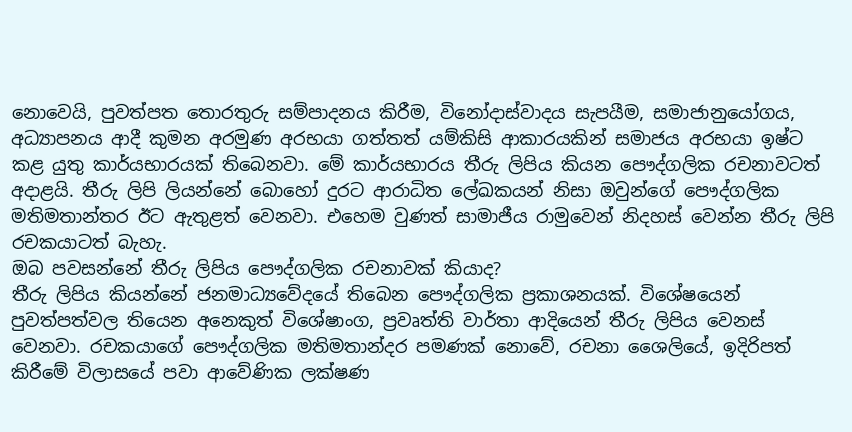නොවෙයි, පුවත්පත තොරතුරු සම්පාදනය කිරීම, විනෝදාස්වාදය සැපයීම, සමාජානුයෝගය, අධ්‍යාපනය ආදී කුමන අරමුණ අරභයා ගත්තත් යම්කිසි ආකාරයකින් සමාජය අරභයා ඉෂ්ට කළ යුතු කාර්යභාරයක් තිබෙනවා. මේ කාර්යභාරය තීරු ලිපිය කියන පෞද්ගලික රචනාවටත් අදාළයි. තීරු ලිපි ලියන්නේ බොහෝ දුරට ආරාධිත ලේඛකයන් නිසා ඔවුන්ගේ පෞද්ගලික මතිමතාන්තර ඊට ඇතුළත් වෙනවා. එහෙම වුණත් සාමාජීය රාමුවෙන් නිදහස් වෙන්න තීරු ලිපි රචකයාටත් බැහැ.
ඔබ පවසන්නේ තීරු ලිපිය පෞද්ගලික රචනාවක් කියාද?
තීරු ලිපිය කියන්නේ ජනමාධ්‍යවේදයේ තිබෙන පෞද්ගලික ප්‍රකාශනයක්. විශේෂයෙන් පුවත්පත්වල තියෙන අනෙකුත් විශේෂාංග, ප්‍රවෘත්ති වාර්තා ආදියෙන් තීරු ලිපිය වෙනස් වෙනවා. රචකයාගේ පෞද්ගලික මතිමතාන්දර පමණක් නොවේ, රචනා ශෛලියේ, ඉදිරිපත් කිරීමේ විලාසයේ පවා ආවේණික ලක්ෂණ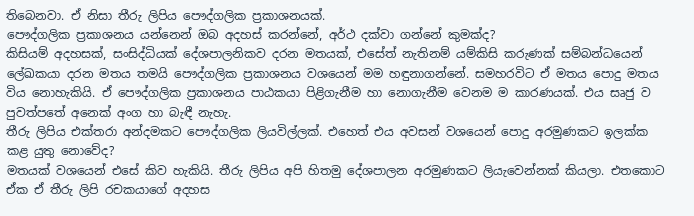තිබෙනවා. ඒ නිසා තීරු ලිපිය පෞද්ගලික ප්‍රකාශනයක්.
පෞද්ගලික ප්‍රකාශනය යන්නෙන් ඔබ අදහස් කරන්නේ, අර්ථ දක්වා ගන්නේ කුමක්ද?
කිසියම් අදහසක්, සංසිද්ධියක් දේශපාලනිකව දරන මතයක්, එසේත් නැතිනම් යම්කිසි කරුණක් සම්බන්ධයෙන් ලේඛකයා දරන මතය තමයි පෞද්ගලික ප්‍රකාශනය වශයෙන් මම හඳුනාගන්නේ. සමහරවිට ඒ මතය පොදු මතය විය නොහැකියි. ඒ පෞද්ගලික ප්‍රකාශනය පාඨකයා පිළිගැනීම හා නොගැනීම වෙනම ම කාරණයක්. එය සෘජු ව පුවත්පතේ අනෙක් අංග හා බැඳී නැහැ.
තීරු ලිපිය එක්තරා අන්දමකට පෞද්ගලික ලියවිල්ලක්. එහෙත් එය අවසන් වශයෙන් පොදු අරමුණකට ඉලක්ක කළ යුතු නොවේද?
මතයක් වශයෙන් එසේ කිව හැකියි. තීරු ලිපිය අපි හිතමු දේශපාලන අරමුණකට ලියැවෙන්නක් කියලා. එතකොට ඒක ඒ තීරු ලිපි රචකයාගේ අදහස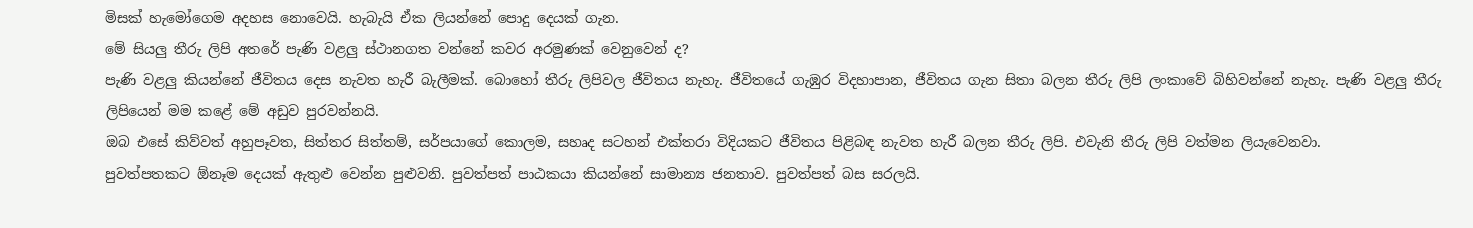මිසක් හැමෝගෙම අදහස නොවෙයි. හැබැයි ඒක ලියන්නේ පොදු දෙයක් ගැන.
මේ සියලු තීරු ලිපි අතරේ පැණි වළලු ස්ථානගත වන්නේ කවර අරමුණක් වෙනුවෙන් ද?
පැණි වළලු කියන්නේ ජීවිතය දෙස නැවත හැරී බැලීමක්. බොහෝ තීරු ලිපිවල ජීවිතය නැහැ. ජීවිතයේ ගැඹුර විදහාපාන, ජීවිතය ගැන සිතා බලන තීරු ලිපි ලංකාවේ බිහිවන්නේ නැහැ. පැණි වළලු තීරු ලිපියෙන් මම කළේ මේ අඩුව පුරවන්නයි.
ඔබ එසේ කිව්වත් අහුපෑවත, සිත්තර සිත්තම්, සර්පයාගේ කොලම, සහෘද සටහන් එක්තරා විදියකට ජීවිතය පිළිබඳ නැවත හැරී බලන තීරු ලිපි. එවැනි තීරු ලිපි වත්මන ලියැවෙනවා.
පුවත්පතකට ඕනෑම දෙයක් ඇතුළු වෙන්න පුළුවනි. පුවත්පත් පාඨකයා කියන්නේ සාමාන්‍ය ජනතාව. පුවත්පත් බස සරලයි.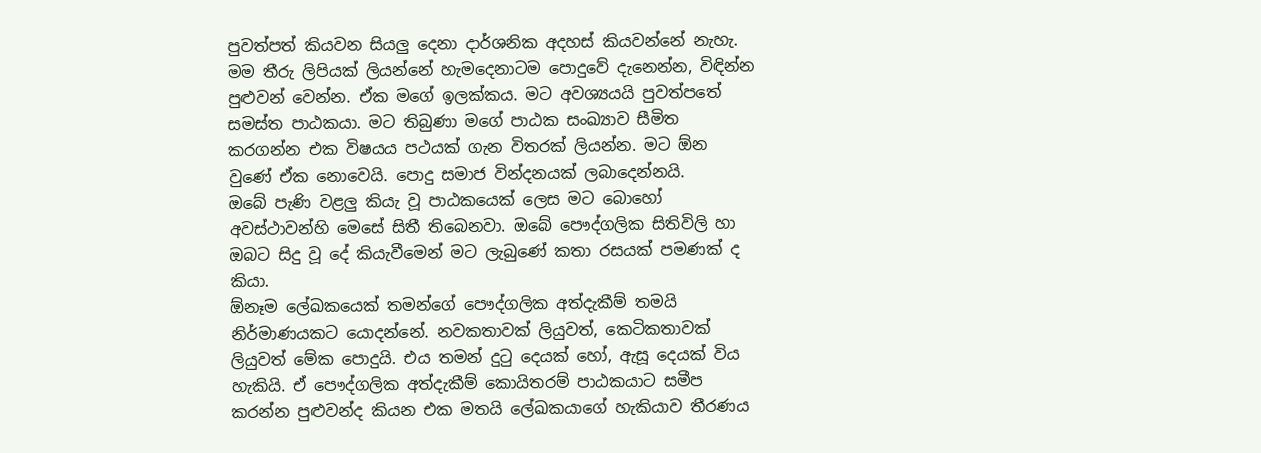පුවත්පත් කියවන සියලු දෙනා දාර්ශනික අදහස් කියවන්නේ නැහැ. මම තීරු ලිපියක් ලියන්නේ හැමදෙනාටම පොදුවේ දැනෙන්න, විඳින්න පුළුවන් වෙන්න. ඒක මගේ ඉලක්කය. මට අවශ්‍යයයි පුවත්පතේ සමස්ත පාඨකයා. මට තිබුණා මගේ පාඨක සංඛ්‍යාව සීමිත කරගන්න එක විෂයය පථයක් ගැන විතරක් ලියන්න. මට ඕන වුණේ ඒක නොවෙයි. පොදු සමාජ වින්දනයක් ලබාදෙන්නයි.
ඔබේ පැණි වළලු කියැ වූ පාඨකයෙක් ලෙස මට බොහෝ අවස්ථාවන්හි මෙසේ සිතී තිබෙනවා. ඔබේ පෞද්ගලික සිතිවිලි හා ඔබට සිදු වූ දේ කියැවීමෙන් මට ලැබුණේ කතා රසයක් පමණක් ද කියා.
ඕනෑම ලේඛකයෙක් තමන්ගේ පෞද්ගලික අත්දැකීම් තමයි නිර්මාණයකට යොදන්නේ. නවකතාවක් ලියුවත්, කෙටිකතාවක් ලියුවත් මේක පොදුයි. එය තමන් දුටු දෙයක් හෝ, ඇසූ දෙයක් විය හැකියි. ඒ පෞද්ගලික අත්දැකීම් කොයිතරම් පාඨකයාට සමීප කරන්න පුළුවන්ද කියන එක මතයි ලේඛකයාගේ හැකියාව තීරණය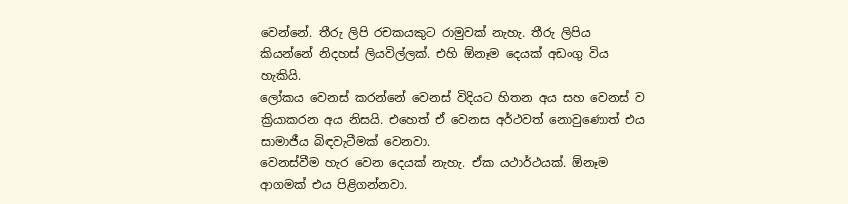වෙන්නේ. තීරු ලිපි රචකයකුට රාමුවක් නැහැ. තීරු ලිපිය කියන්නේ නිදහස් ලියවිල්ලක්. එහි ඕනෑම දෙයක් අඩංගු විය හැකියි.
ලෝකය වෙනස් කරන්නේ වෙනස් විදියට හිතන අය සහ වෙනස් ව ක්‍රියාකරන අය නිසයි. එහෙත් ඒ වෙනස අර්ථවත් නොවුණොත් එය සාමාජීය බිඳවැටීමක් වෙනවා.
වෙනස්වීම හැර වෙන දෙයක් නැහැ. ඒක යථාර්ථයක්. ඕනෑම ආගමක් එය පිළිගන්නවා.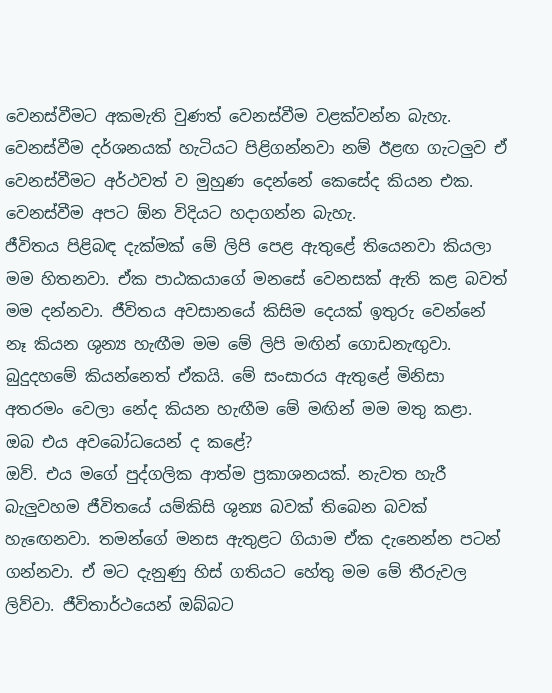වෙනස්වීමට අකමැති වුණත් වෙනස්වීම වළක්වන්න බැහැ. වෙනස්වීම දර්ශනයක් හැටියට පිළිගන්නවා නම් ඊළඟ ගැටලුව ඒ වෙනස්වීමට අර්ථවත් ව මුහුණ දෙන්නේ කෙසේද කියන එක. වෙනස්වීම අපට ඕන විදියට හදාගන්න බැහැ.
ජීවිතය පිළිබඳ දැක්මක් මේ ලිපි පෙළ ඇතුළේ තියෙනවා කියලා මම හිතනවා. ඒක පාඨකයාගේ මනසේ වෙනසක් ඇති කළ බවත් මම දන්නවා. ජීවිතය අවසානයේ කිසිම දෙයක් ඉතුරු වෙන්නේ නෑ කියන ශුන්‍ය හැඟීම මම මේ ලිපි මඟින් ගොඩනැඟුවා. බුදුදහමේ කියන්නෙත් ඒකයි. මේ සංසාරය ඇතුළේ මිනිසා අතරමං වෙලා නේද කියන හැඟීම මේ මඟින් මම මතු කළා.
ඔබ එය අවබෝධයෙන් ද කළේ?
ඔව්. එය මගේ පුද්ගලික ආත්ම ප්‍රකාශනයක්. නැවත හැරී බැලුවහම ජීවිතයේ යම්කිසි ශුන්‍ය බවක් තිබෙන බවක් හැඟෙනවා. තමන්ගේ මනස ඇතුළට ගියාම ඒක දැනෙන්න පටන් ගන්නවා. ඒ මට දැනුණු හිස් ගතියට හේතු මම මේ තීරුවල ලිව්වා. ජීවිතාර්ථයෙන් ඔබ්බට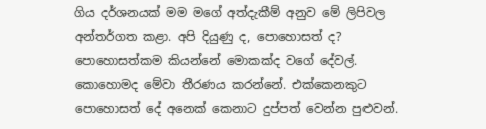ගිය දර්ශනයක් මම මගේ අත්දැකීම් අනුව මේ ලිපිවල අන්තර්ගත කළා. අපි දියුණු ද, පොහොසත් ද? පොහොසත්කම කියන්නේ මොකක්ද වගේ දේවල්. කොහොමද මේවා තීරණය කරන්නේ. එක්කෙනකුට පොහොසත් දේ අනෙක් කෙනාට දුප්පත් වෙන්න පුළුවන්.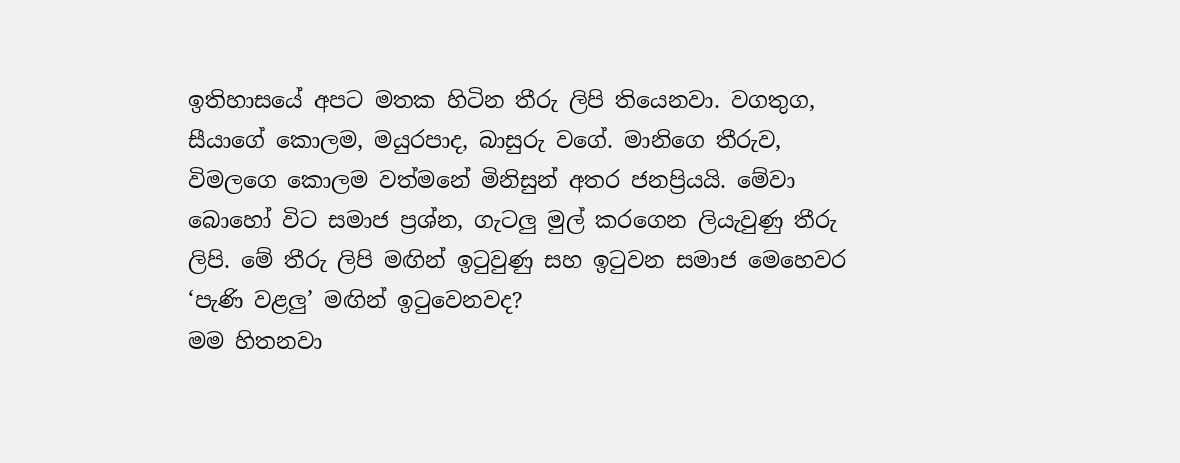ඉතිහාසයේ අපට මතක හිටින තීරු ලිපි තියෙනවා. වගතුග, සීයාගේ කොලම, මයුරපාද, බාසුරු වගේ. මානිගෙ තීරුව, විමලගෙ කොලම වත්මනේ මිනිසුන් අතර ජනප්‍රියයි. මේවා බොහෝ විට සමාජ ප්‍රශ්න, ගැටලු මුල් කරගෙන ලියැවුණු තීරු ලිපි. මේ තීරු ලිපි මඟින් ඉටුවුණු සහ ඉටුවන සමාජ මෙහෙවර ‘පැණි වළලු’ මඟින් ඉටුවෙනවද?
මම හිතනවා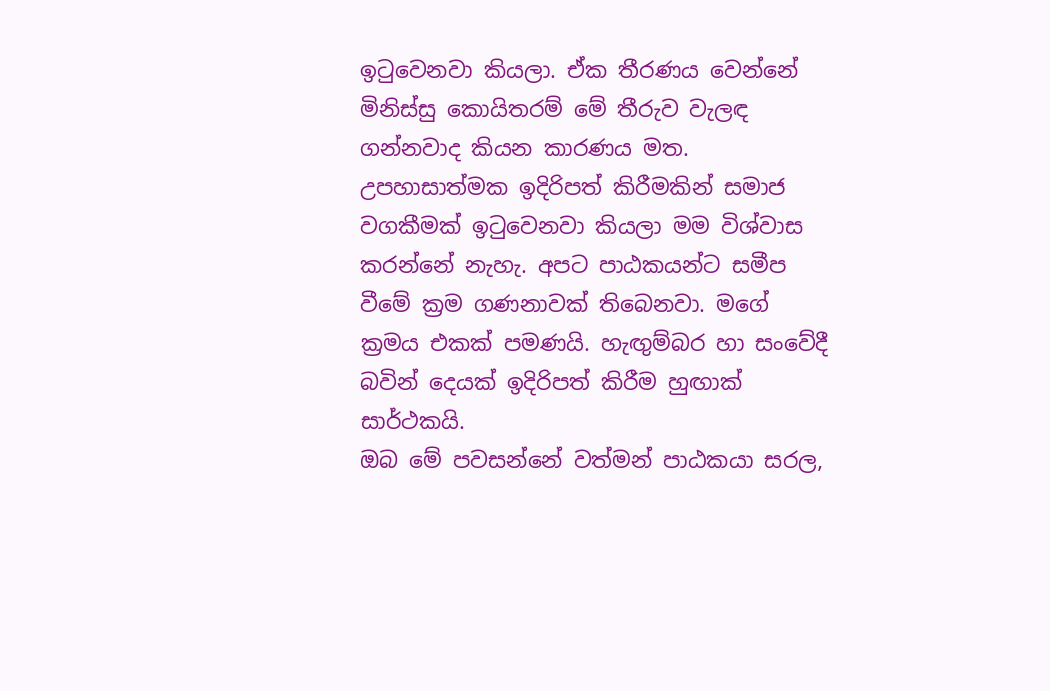ඉටුවෙනවා කියලා. ඒක තීරණය වෙන්නේ මිනිස්සු කොයිතරම් මේ තීරුව වැලඳ ගන්නවාද කියන කාරණය මත. උපහාසාත්මක ඉදිරිපත් කිරීමකින් සමාජ වගකීමක් ඉටුවෙනවා කියලා මම විශ්වාස කරන්නේ නැහැ. අපට පාඨකයන්ට සමීප වීමේ ක්‍රම ගණනාවක් තිබෙනවා. මගේ ක්‍රමය එකක් පමණයි. හැඟුම්බර හා සංවේදී බවින් දෙයක් ඉදිරිපත් කිරීම හුඟාක් සාර්ථකයි.
ඔබ මේ පවසන්නේ වත්මන් පාඨකයා සරල,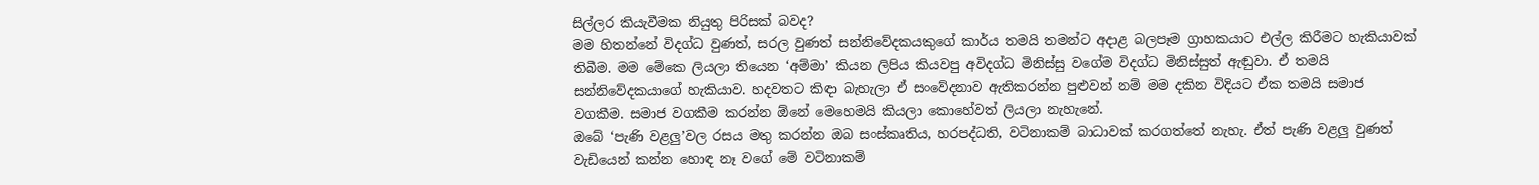සිල්ලර කියැවීමක නියුතු පිරිසක් බවද?
මම හිතන්නේ විදග්ධ වුණත්, සරල වුණත් සන්නිවේදකයකුගේ කාර්ය තමයි තමන්ට අදාළ බලපෑම ග්‍රාහකයාට එල්ල කිරීමට හැකියාවක් තිබීම. මම මේකෙ ලියලා තියෙන ‘අම්මා’ කියන ලිපිය කියවපු අවිදග්ධ මිනිස්සු වගේම විදග්ධ මිනිස්සුත් ඇඬුවා. ඒ තමයි සන්නිවේදකයාගේ හැකියාව. හදවතට කිඳා බැහැලා ඒ සංවේදනාව ඇතිකරන්න පුළුවන් නම් මම දකින විදියට ඒක තමයි සමාජ වගකීම. සමාජ වගකීම කරන්න ඕනේ මෙහෙමයි කියලා කොහේවත් ලියලා නැහැනේ.
ඔබේ ‘පැණි වළලු’වල රසය මතු කරන්න ඔබ සංස්කෘතිය, හරපද්ධති, වටිනාකම් බාධාවක් කරගත්තේ නැහැ. ඒත් පැණි වළලු වුණත් වැඩියෙන් කන්න හොඳ නෑ වගේ මේ වටිනාකම්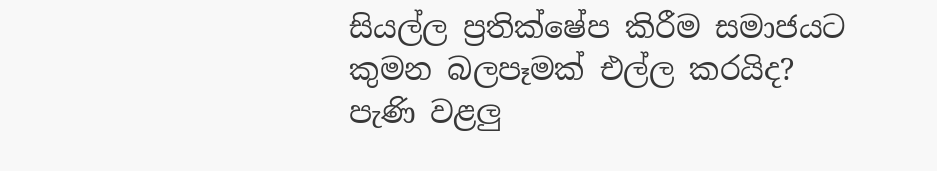සියල්ල ප්‍රතික්ෂේප කිරීම සමාජයට කුමන බලපෑමක් එල්ල කරයිද?
පැණි වළලු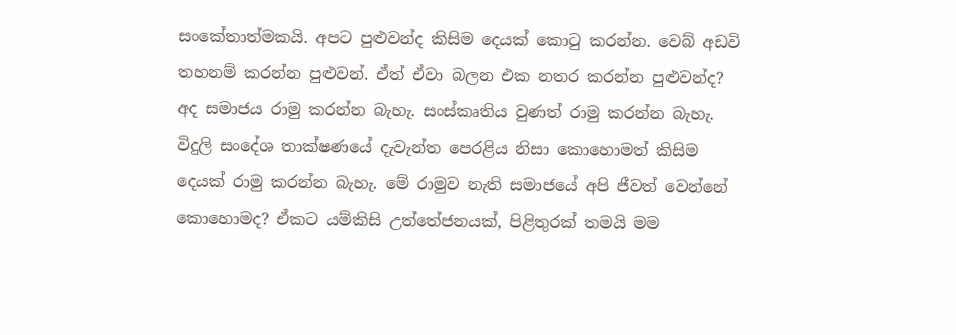සංකේතාත්මකයි. අපට පුළුවන්ද කිසිම දෙයක් කොටු කරන්න. වෙබ් අඩවි තහනම් කරන්න පුළුවන්. ඒත් ඒවා බලන එක නතර කරන්න පුළුවන්ද? අද සමාජය රාමු කරන්න බැහැ. සංස්කෘතිය වුණත් රාමු කරන්න බැහැ. විදුලි සංදේශ තාක්ෂණයේ දැවැන්ත පෙරළිය නිසා කොහොමත් කිසිම දෙයක් රාමු කරන්න බැහැ. මේ රාමුව නැති සමාජයේ අපි ජීවත් වෙන්නේ කොහොමද? ඒකට යම්කිසි උත්තේජනයක්, පිළිතුරක් තමයි මම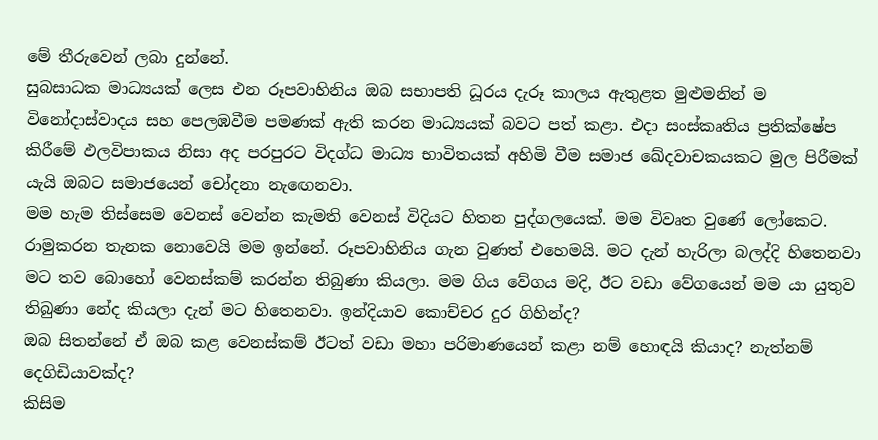මේ තීරුවෙන් ලබා දුන්නේ.
සුබසාධක මාධ්‍යයක් ලෙස එන රූපවාහිනිය ඔබ සභාපති ධූරය දැරූ කාලය ඇතුළත මුළුමනින් ම විනෝදාස්වාදය සහ පෙලඹවීම පමණක් ඇති කරන මාධ්‍යයක් බවට පත් කළා. එදා සංස්කෘතිය ප්‍රතික්ෂේප කිරීමේ ඵලවිපාකය නිසා අද පරපුරට විදග්ධ මාධ්‍ය භාවිතයක් අහිමි වීම සමාජ ඛේදවාචකයකට මුල පිරීමක් යැයි ඔබට සමාජයෙන් චෝදනා නැඟෙනවා.
මම හැම තිස්සෙම වෙනස් වෙන්න කැමති වෙනස් විදියට හිතන පුද්ගලයෙක්. මම විවෘත වුණේ ලෝකෙට. රාමුකරන තැනක නොවෙයි මම ඉන්නේ. රූපවාහිනිය ගැන වුණත් එහෙමයි. මට දැන් හැරිලා බලද්දි හිතෙනවා මට තව බොහෝ වෙනස්කම් කරන්න තිබුණා කියලා. මම ගිය වේගය මදි, ඊට වඩා වේගයෙන් මම යා යුතුව තිබුණා නේද කියලා දැන් මට හිතෙනවා. ඉන්දියාව කොච්චර දුර ගිහින්ද?
ඔබ සිතන්නේ ඒ ඔබ කළ වෙනස්කම් ඊටත් වඩා මහා පරිමාණයෙන් කළා නම් හොඳයි කියාද? නැත්නම් දෙගිඩියාවක්ද?
කිසිම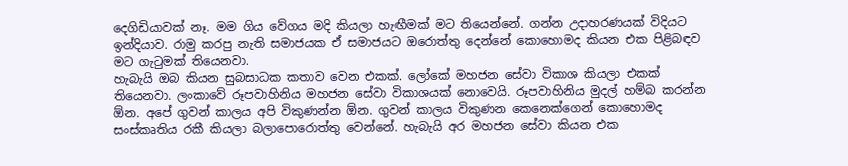දෙගිඩියාවක් නෑ. මම ගිය වේගය මදි කියලා හැඟීමක් මට තියෙන්නේ. ගන්න උදාහරණයක් විදියට ඉන්දියාව. රාමු කරපු නැති සමාජයක ඒ සමාජයට ඔරොත්තු දෙන්නේ කොහොමද කියන එක පිළිබඳව මට ගැටුමක් තියෙනවා.
හැබැයි ඔබ කියන සුබසාධක කතාව වෙන එකක්. ලෝකේ මහජන සේවා විකාශ කියලා එකක් තියෙනවා. ලංකාවේ රූපවාහිනිය මහජන සේවා විකාශයක් නොවෙයි. රූපවාහිනිය මුදල් හම්බ කරන්න ඕන. අපේ ගුවන් කාලය අපි විකුණන්න ඕන. ගුවන් කාලය විකුණන කෙනෙක්ගෙන් කොහොමද සංස්කෘතිය රකී කියලා බලාපොරොත්තු වෙන්නේ. හැබැයි අර මහජන සේවා කියන එක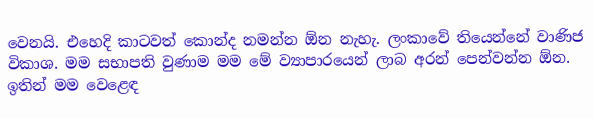වෙනයි. එහෙදි කාටවත් කොන්ද නමන්න ඕන නැහැ. ලංකාවේ තියෙන්නේ වාණිජ විකාශ. මම සභාපති වුණාම මම මේ ව්‍යාපාරයෙන් ලාබ අරන් පෙන්වන්න ඕන.
ඉතින් මම වෙළෙඳ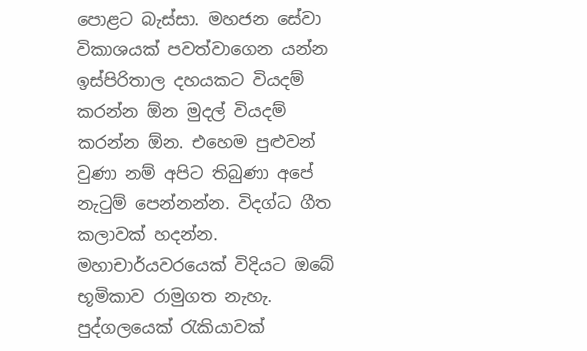පොළට බැස්සා. මහජන සේවා විකාශයක් පවත්වාගෙන යන්න ඉස්පිරිතාල දහයකට වියදම් කරන්න ඕන මුදල් වියදම් කරන්න ඕන. එහෙම පුළුවන් වුණා නම් අපිට තිබුණා අපේ නැටුම් පෙන්නන්න. විදග්ධ ගීත කලාවක් හදන්න.
මහාචාර්යවරයෙක් විදියට ඔබේ භූමිකාව රාමුගත නැහැ. පුද්ගලයෙක් රැකියාවක්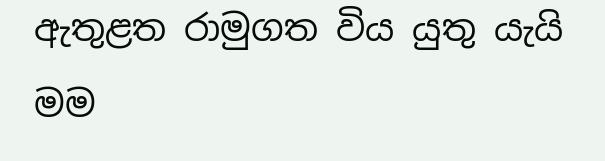ඇතුළත රාමුගත විය යුතු යැයි මම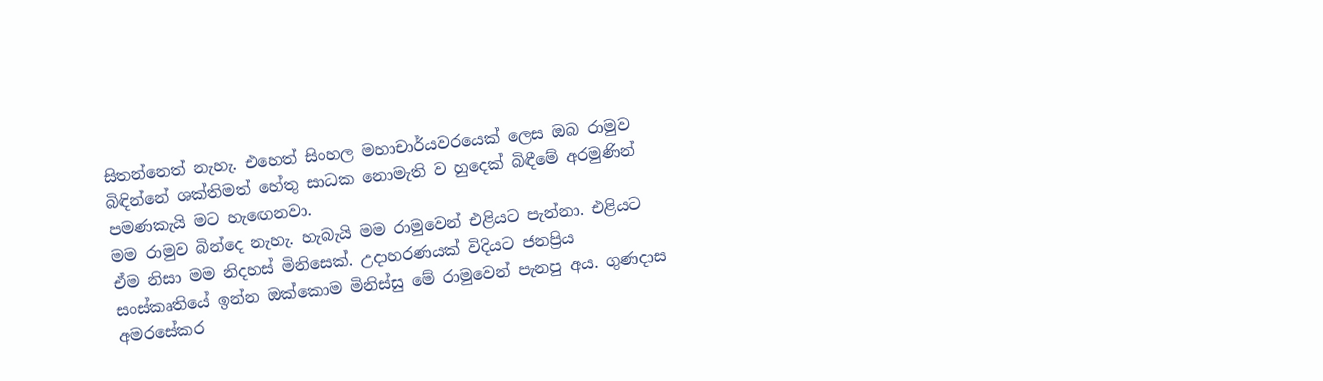සිතන්නෙත් නැහැ. එහෙත් සිංහල මහාචාර්යවරයෙක් ලෙස ඔබ රාමුව බිඳින්නේ ශක්තිමත් හේතු සාධක නොමැති ව හුදෙක් බිඳීමේ අරමුණින් පමණකැයි මට හැඟෙනවා.
මම රාමුව බින්දෙ නැහැ. හැබැයි මම රාමුවෙන් එළියට පැන්නා. එළියට ඒම නිසා මම නිදහස් මිනිසෙක්. උදාහරණයක් විදියට ජනප්‍රිය සංස්කෘතියේ ඉන්න ඔක්කොම මිනිස්සු මේ රාමුවෙන් පැනපු අය. ගුණදාස අමරසේකර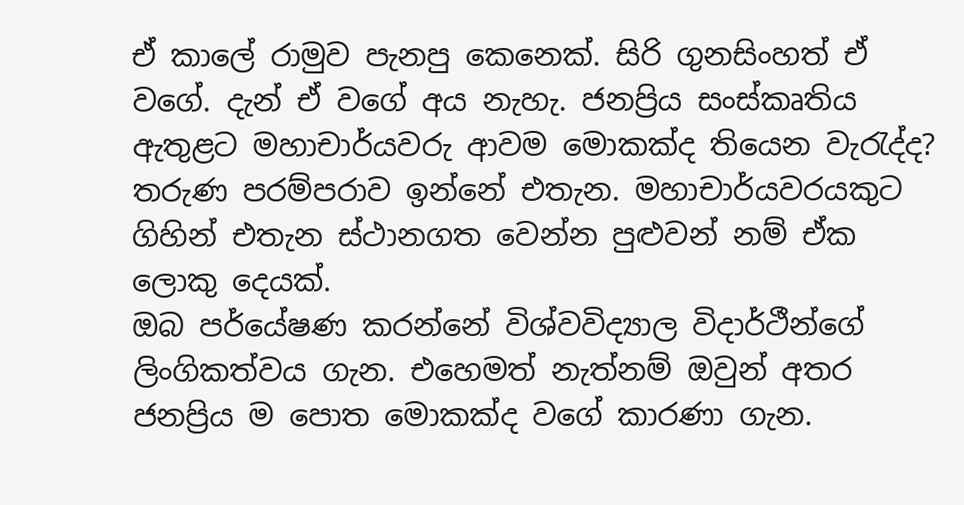ඒ කාලේ රාමුව පැනපු කෙනෙක්. සිරි ගුනසිංහත් ඒ වගේ. දැන් ඒ වගේ අය නැහැ. ජනප්‍රිය සංස්කෘතිය ඇතුළට මහාචාර්යවරු ආවම මොකක්ද තියෙන වැරැද්ද? තරුණ පරම්පරාව ඉන්නේ එතැන. මහාචාර්යවරයකුට ගිහින් එතැන ස්ථානගත වෙන්න පුළුවන් නම් ඒක ලොකු දෙයක්.
ඔබ පර්යේෂණ කරන්නේ විශ්වවිද්‍යාල විදාර්ථීන්ගේ ලිංගිකත්වය ගැන. එහෙමත් නැත්නම් ඔවුන් අතර ජනප්‍රිය ම පොත මොකක්ද වගේ කාරණා ගැන.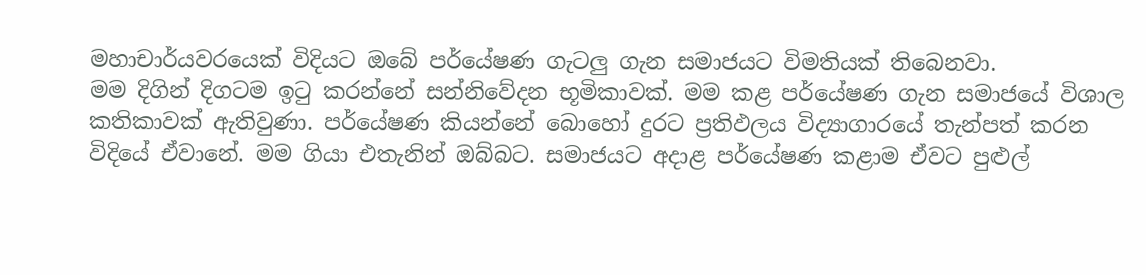මහාචාර්යවරයෙක් විදියට ඔබේ පර්යේෂණ ගැටලු ගැන සමාජයට විමතියක් තිබෙනවා.
මම දිගින් දිගටම ඉටු කරන්නේ සන්නිවේදන භූමිකාවක්. මම කළ පර්යේෂණ ගැන සමාජයේ විශාල කතිකාවක් ඇතිවුණා. පර්යේෂණ කියන්නේ බොහෝ දුරට ප්‍රතිඵලය විද්‍යාගාරයේ තැන්පත් කරන විදියේ ඒවානේ. මම ගියා එතැනින් ඔබ්බට. සමාජයට අදාළ පර්යේෂණ කළාම ඒවට පුළුල්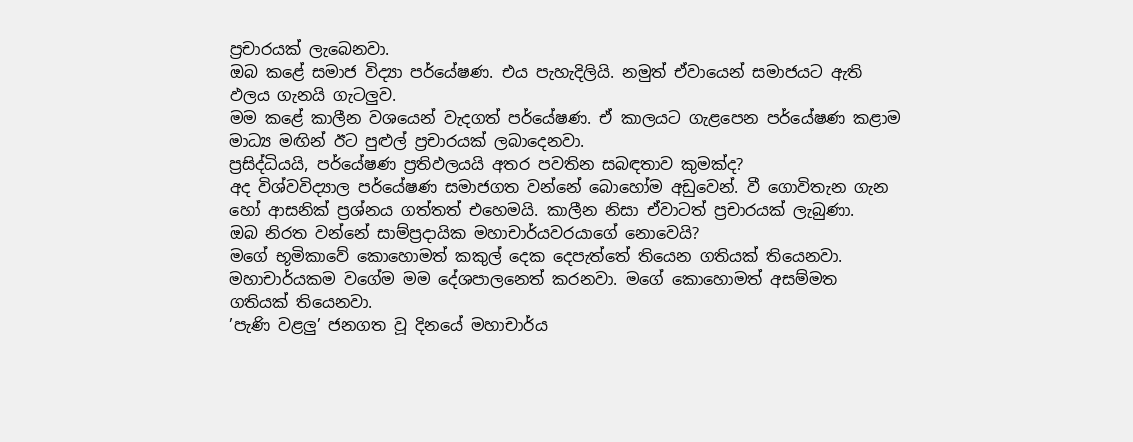ප්‍රචාරයක් ලැබෙනවා.
ඔබ කළේ සමාජ විද්‍යා පර්යේෂණ. එය පැහැදිලියි. නමුත් ඒවායෙන් සමාජයට ඇති ඵලය ගැනයි ගැටලුව.
මම කළේ කාලීන වශයෙන් වැදගත් පර්යේෂණ. ඒ කාලයට ගැළපෙන පර්යේෂණ කළාම මාධ්‍ය මඟින් ඊට පුළුල් ප්‍රචාරයක් ලබාදෙනවා.
ප්‍රසිද්ධියයි, පර්යේෂණ ප්‍රතිඵලයයි අතර පවතින සබඳතාව කුමක්ද?
අද විශ්වවිද්‍යාල පර්යේෂණ සමාජගත වන්නේ බොහෝම අඩුවෙන්. වී ගොවිතැන ගැන හෝ ආසනික් ප්‍රශ්නය ගත්තත් එහෙමයි. කාලීන නිසා ඒවාටත් ප්‍රචාරයක් ලැබුණා.
ඔබ නිරත වන්නේ සාම්ප්‍රදායික මහාචාර්යවරයාගේ නොවෙයි?
මගේ භූමිකාවේ කොහොමත් කකුල් දෙක දෙපැත්තේ තියෙන ගතියක් තියෙනවා. මහාචාර්යකම වගේම මම දේශපාලනෙත් කරනවා. මගේ කොහොමත් අසම්මත ගතියක් තියෙනවා.
’පැණි වළලු’ ජනගත වූ දිනයේ මහාචාර්ය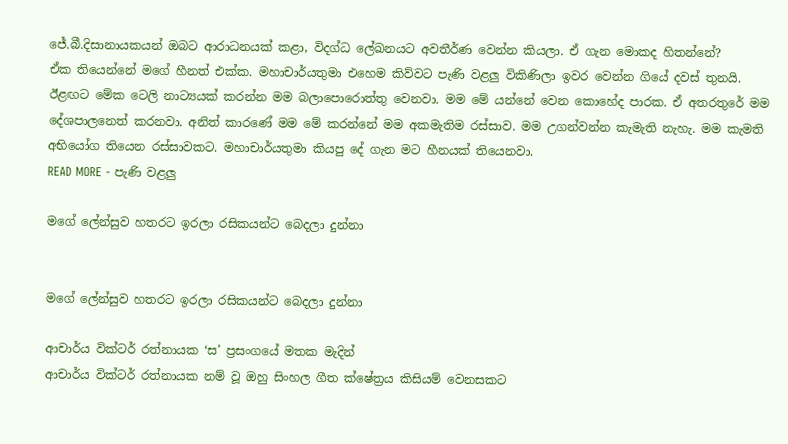ජේ.බී.දිසානායකයන් ඔබට ආරාධනයක් කළා, විදග්ධ ලේඛනයට අවතීර්ණ වෙන්න කියලා. ඒ ගැන මොකද හිතන්නේ?
ඒක තියෙන්නේ මගේ හීනත් එක්ක. මහාචාර්යතුමා එහෙම කිව්වට පැණි වළලු විකිණිලා ඉවර වෙන්න ගියේ දවස් තුනයි. ඊළඟට මේක ටෙලි නාට්‍යයක් කරන්න මම බලාපොරොත්තු වෙනවා. මම මේ යන්නේ වෙන කොහේද පාරක. ඒ අතරතුරේ මම දේශපාලනෙත් කරනවා. අනිත් කාරණේ මම මේ කරන්නේ මම අකමැතිම රස්සාව. මම උගන්වන්න කැමැති නැහැ. මම කැමති අභියෝග තියෙන රස්සාවකට. මහාචාර්යතුමා කියපු දේ ගැන මට හීනයක් තියෙනවා.
READ MORE - පැණි වළලු

මගේ ලේන්සුව හතරට ඉරලා රසිකයන්ට බෙදලා දුන්නා


මගේ ලේන්සුව හතරට ඉරලා රසිකයන්ට බෙදලා දුන්නා

ආචාර්ය වික්ටර් රත්නායක ‘ස’ ප්‍රසංගයේ මතක මැදින්
ආචාර්ය වික්ටර් රත්නායක නම් වූ ඔහු සිංහල ගීත ක්ෂේත්‍රය කිසියම් වෙනසකට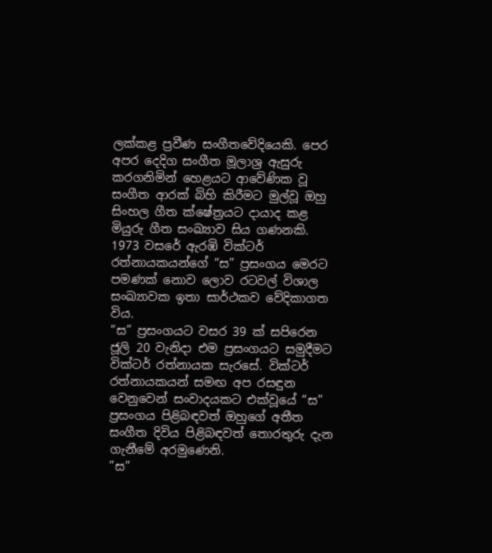ලක්කළ ප්‍රවීණ සංගීතවේදියෙකි. පෙර අපර දෙදිග සංගීත මූලාශ්‍ර ඇසුරු කරගනිමින් හෙළයට ආවේණික වූ සංගීත ආරක් බිහි කිරීමට මුල්වූ ඔහු සිංහල ගීත ක්ෂේත්‍රයට දායාද කළ මියුරු ගීත සංඛ්‍යාව සිය ගණනකි. 1973 වසරේ ඇරඹි වික්ටර් රත්නායකයන්ගේ “ස” ප්‍රසංගය මෙරට පමණක් නොව ලොව රටවල් විශාල සංඛ්‍යාවක ඉතා සාර්ථකව වේදිකාගත විය.
“ස” ප්‍රසංගයට වසර 39 ක් සපිරෙන ජූලි 20 වැනිදා එම ප්‍රසංගයට සමුදීමට වික්ටර් රත්නායක සැරසේ. වික්ටර් රත්නායකයන් සමඟ අප රසඳුන වෙනුවෙන් සංවාදයකට එක්වූයේ “ස” ප්‍රසංගය පිළිබඳවත් ඔහුගේ අතීත සංගීත දිවිය පිළිබඳවත් තොරතුරු දැන ගැනීමේ අරමුණෙනි.
”ස”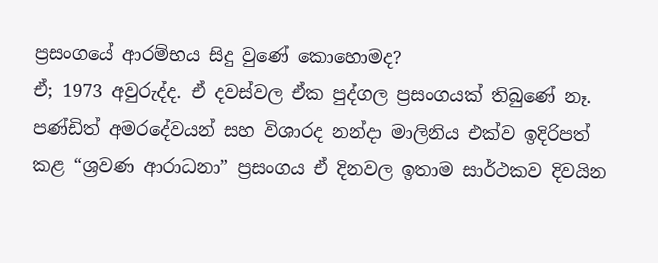ප්‍රසංගයේ ආරම්භය සිදු වුණේ කොහොමද?
ඒ; 1973 අවුරුද්ද. ඒ දවස්වල ඒක පුද්ගල ප්‍රසංගයක් තිබුණේ නෑ. පණ්ඩිත් අමරදේවයන් සහ විශාරද නන්දා මාලිනිය එක්ව ඉදිරිපත් කළ “ශ්‍රවණ ආරාධනා” ප්‍රසංගය ඒ දිනවල ඉතාම සාර්ථකව දිවයින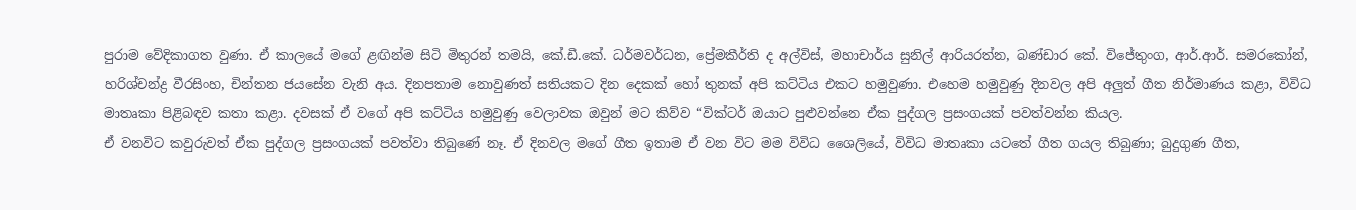පුරාම වේදිකාගත වුණා. ඒ කාලයේ මගේ ළඟින්ම සිටි මිතුරන් තමයි, කේ.ඩී.කේ. ධර්මවර්ධන, ප්‍රේමකීර්ති ද අල්විස්, මහාචාර්ය සුනිල් ආරියරත්න, බණ්ඩාර කේ. විජේතුංග, ආර්.ආර්. සමරකෝන්, හරිශ්චන්ද්‍ර වීරසිංහ, චින්තන ජයසේන වැනි අය. දිනපතාම නොවුණත් සතියකට දින දෙකක් හෝ තුනක් අපි කට්ටිය එකට හමුවුණා. එහෙම හමුවුණු දිනවල අපි අලුත් ගීත නිර්මාණය කළා, විවිධ මාතෘකා පිළිබඳව කතා කළා. දවසක් ඒ වගේ අපි කට්ටිය හමුවුණු වෙලාවක ඔවුන් මට කිව්ව “වික්ටර් ඔයාට පුළුවන්නෙ ඒක පුද්ගල ප්‍රසංගයක් පවත්වන්න කියල.
ඒ වනවිට කවුරුවත් ඒක පුද්ගල ප්‍රසංගයක් පවත්වා තිබුණේ නෑ. ඒ දිනවල මගේ ගීත ඉතාම ඒ වන විට මම විවිධ ශෛලියේ, විවිධ මාතෘකා යටතේ ගීත ගයල තිබුණා; බුදුගුණ ගීත,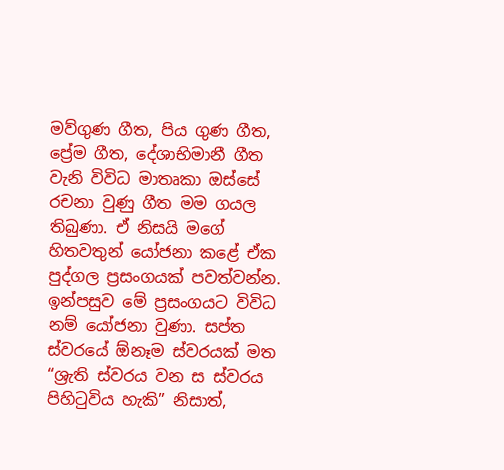මව්ගුණ ගීත, පිය ගුණ ගීත, ප්‍රේම ගීත, දේශාභිමානී ගීත වැනි විවිධ මාතෘකා ඔස්සේ රචනා වුණු ගීත මම ගයල තිබුණා. ඒ නිසයි මගේ හිතවතුන් යෝජනා කළේ ඒක පුද්ගල ප්‍රසංගයක් පවත්වන්න.
ඉන්පසුව මේ ප්‍රසංගයට විවිධ නම් යෝජනා වුණා. සප්ත ස්වරයේ ඕනෑම ස්වරයක් මත “ශ්‍රැති ස්වරය වන ස ස්වරය පිහිටුවිය හැකි” නිසාත්,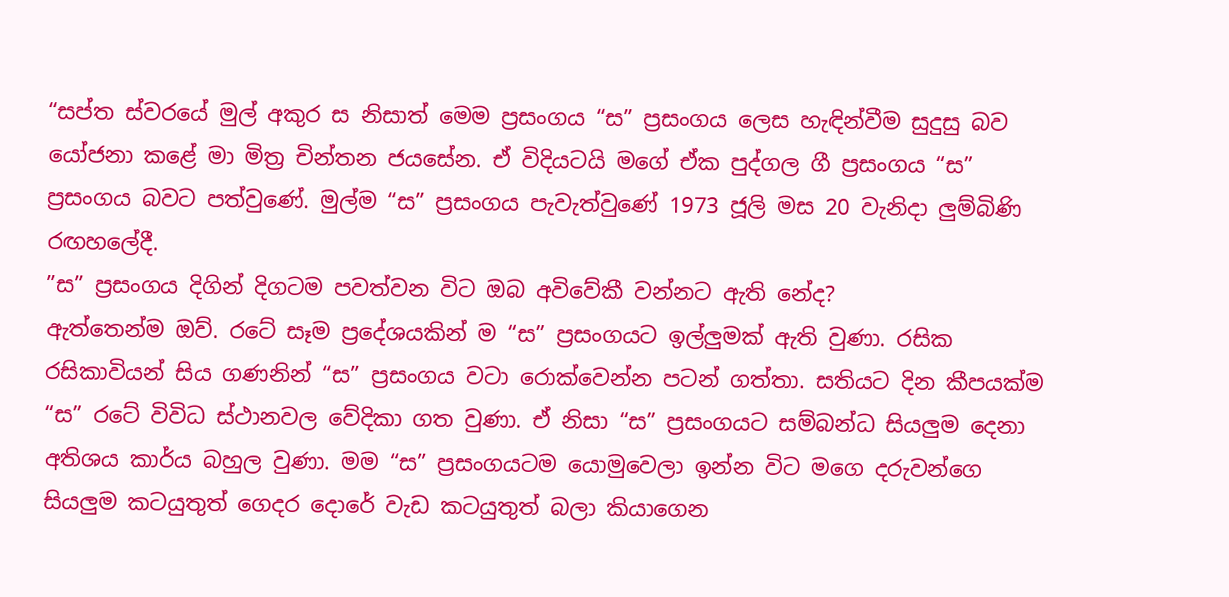“සප්ත ස්වරයේ මුල් අකුර ස නිසාත් මෙම ප්‍රසංගය “ස” ප්‍රසංගය ලෙස හැඳින්වීම සුදුසු බව යෝජනා කළේ මා මිත්‍ර චින්තන ජයසේන. ඒ විදියටයි මගේ ඒක පුද්ගල ගී ප්‍රසංගය “ස” ප්‍රසංගය බවට පත්වුණේ. මුල්ම “ස” ප්‍රසංගය පැවැත්වුණේ 1973 ජූලි මස 20 වැනිදා ලුම්බිණි රඟහලේදී.
”ස” ප්‍රසංගය දිගින් දිගටම පවත්වන විට ඔබ අවිවේකී වන්නට ඇති නේද?
ඇත්තෙන්ම ඔව්. රටේ සෑම ප්‍රදේශයකින් ම “ස” ප්‍රසංගයට ඉල්ලුමක් ඇති වුණා. රසික රසිකාවියන් සිය ගණනින් “ස” ප්‍රසංගය වටා රොක්වෙන්න පටන් ගත්තා. සතියට දින කීපයක්ම “ස” රටේ විවිධ ස්ථානවල වේදිකා ගත වුණා. ඒ නිසා “ස” ප්‍රසංගයට සම්බන්ධ සියලුම දෙනා අතිශය කාර්ය බහුල වුණා. මම “ස” ප්‍රසංගයටම යොමුවෙලා ඉන්න විට මගෙ දරුවන්ගෙ සියලුම කටයුතුත් ගෙදර දොරේ වැඩ කටයුතුත් බලා කියාගෙන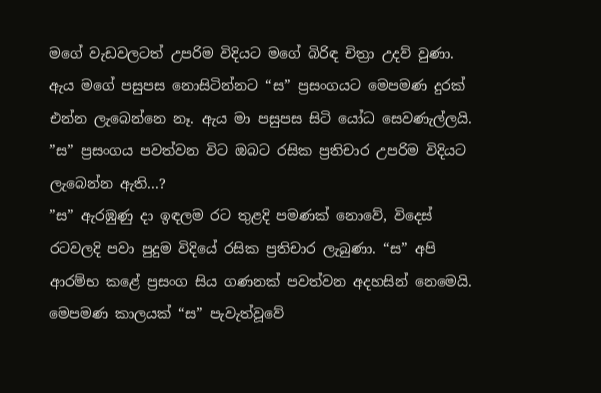මගේ වැඩවලටත් උපරිම විදියට මගේ බිරිඳ චිත්‍රා උදව් වුණා. ඇය මගේ පසුපස නොසිටින්නට “ස” ප්‍රසංගයට මෙපමණ දුරක් එන්න ලැබෙන්නෙ නෑ. ඇය මා පසුපස සිටි යෝධ සෙවණැල්ලයි.
”ස” ප්‍රසංගය පවත්වන විට ඔබට රසික ප්‍රතිචාර උපරිම විදියට ලැබෙන්න ඇති...?
”ස” ඇරඹුණු දා ඉඳලම රට තුළදි පමණක් නොවේ, විදෙස් රටවලදි පවා පුදුම විදියේ රසික ප්‍රතිචාර ලැබුණා. “ස” අපි ආරම්භ කළේ ප්‍රසංග සිය ගණනක් පවත්වන අදහසින් නෙමෙයි. මෙපමණ කාලයක් “ස” පැවැත්වූවේ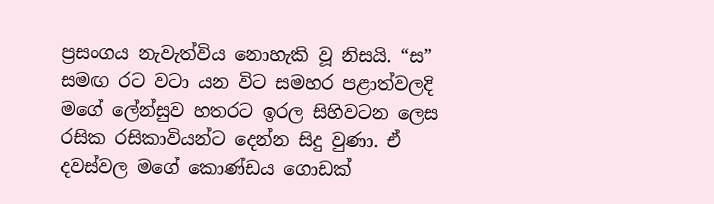ප්‍රසංගය නැවැත්විය නොහැකි වූ නිසයි. “ස” සමඟ රට වටා යන විට සමහර පළාත්වලදි මගේ ලේන්සුව හතරට ඉරල සිහිවටන ලෙස රසික රසිකාවියන්ට දෙන්න සිදු වුණා. ඒ දවස්වල මගේ කොණ්ඩය ගොඩක්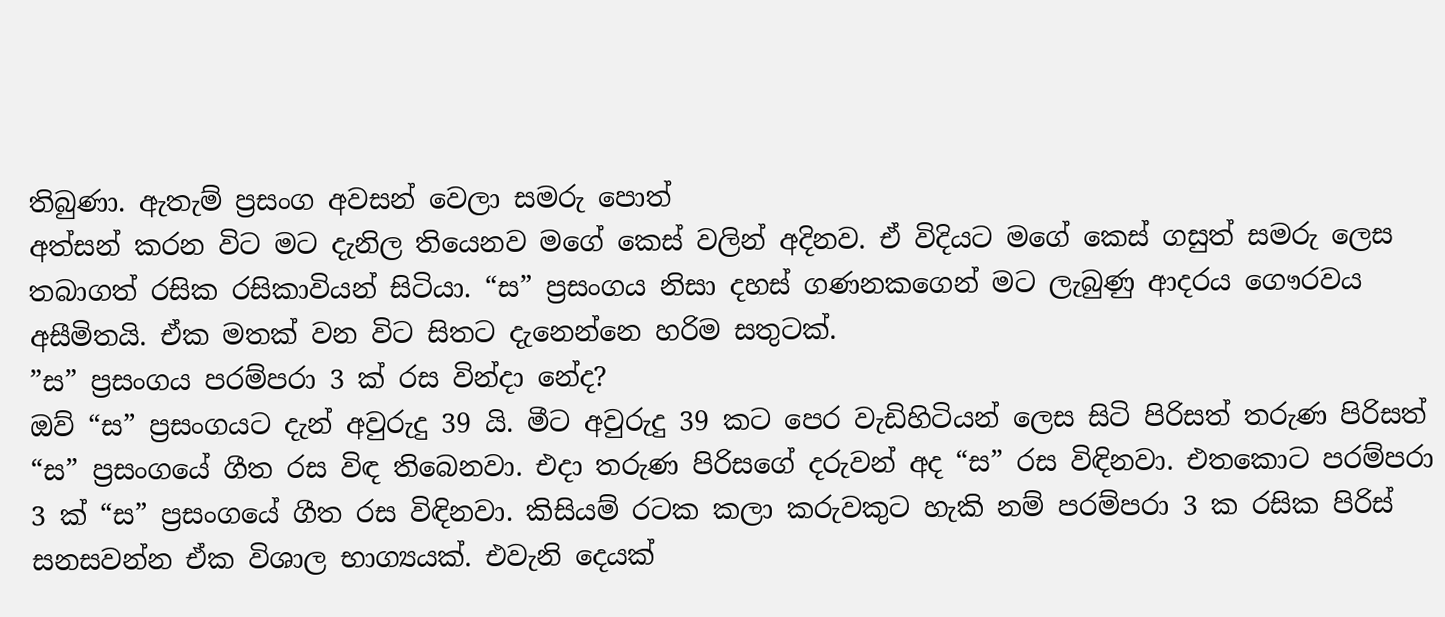තිබුණා. ඇතැම් ප්‍රසංග අවසන් වෙලා සමරු පොත්
අත්සන් කරන විට මට දැනිල තියෙනව මගේ කෙස් වලින් අදිනව. ඒ විදියට මගේ කෙස් ගසුත් සමරු ලෙස තබාගත් රසික රසිකාවියන් සිටියා. “ස” ප්‍රසංගය නිසා දහස් ගණනකගෙන් මට ලැබුණු ආදරය ගෞරවය අසීමිතයි. ඒක මතක් වන විට සිතට දැනෙන්නෙ හරිම සතුටක්.
”ස” ප්‍රසංගය පරම්පරා 3 ක් රස වින්දා නේද?
ඔව් “ස” ප්‍රසංගයට දැන් අවුරුදු 39 යි. මීට අවුරුදු 39 කට පෙර වැඩිහිටියන් ලෙස සිටි පිරිසත් තරුණ පිරිසත් “ස” ප්‍රසංගයේ ගීත රස විඳ තිබෙනවා. එදා තරුණ පිරිසගේ දරුවන් අද “ස” රස විඳිනවා. එතකොට පරම්පරා 3 ක් “ස” ප්‍රසංගයේ ගීත රස විඳිනවා. කිසියම් රටක කලා කරුවකුට හැකි නම් පරම්පරා 3 ක රසික පිරිස් සනසවන්න ඒක විශාල භාග්‍යයක්. එවැනි දෙයක්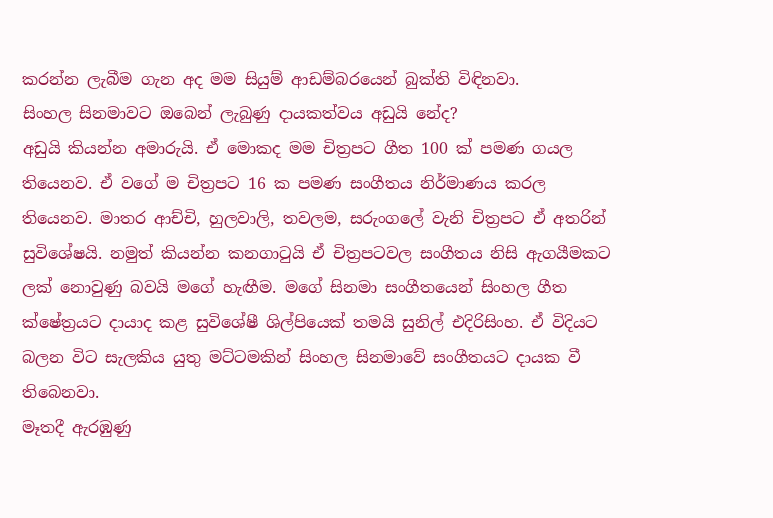කරන්න ලැබීම ගැන අද මම සියුම් ආඩම්බරයෙන් බුක්ති විඳිනවා.
සිංහල සිනමාවට ඔබෙන් ලැබුණු දායකත්වය අඩුයි නේද?
අඩුයි කියන්න අමාරුයි. ඒ මොකද මම චිත්‍රපට ගීත 100 ක් පමණ ගයල තියෙනව. ඒ වගේ ම චිත්‍රපට 16 ක පමණ සංගීතය නිර්මාණය කරල තියෙනව. මාතර ආච්චි, හුලවාලි, තවලම, සරුංගලේ වැනි චිත්‍රපට ඒ අතරින් සුවිශේෂයි. නමුත් කියන්න කනගාටුයි ඒ චිත්‍රපටවල සංගීතය නිසි ඇගයීමකට ලක් නොවුණු බවයි මගේ හැඟීම. මගේ සිනමා සංගීතයෙන් සිංහල ගීත ක්ෂේත්‍රයට දායාද කළ සුවිශේෂී ශිල්පියෙක් තමයි සුනිල් එදිරිසිංහ. ඒ විදියට බලන විට සැලකිය යුතු මට්ටමකින් සිංහල සිනමාවේ සංගීතයට දායක වී තිබෙනවා.
මෑතදී ඇරඹුණු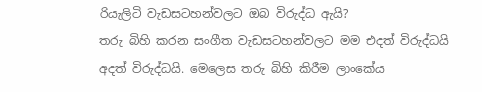රියැලිටි වැඩසටහන්වලට ඔබ විරුද්ධ ඇයි?
තරු බිහි කරන සංගීත වැඩසටහන්වලට මම එදත් විරුද්ධයි අදත් විරුද්ධයි. මෙලෙස තරු බිහි කිරීම ලාංකේය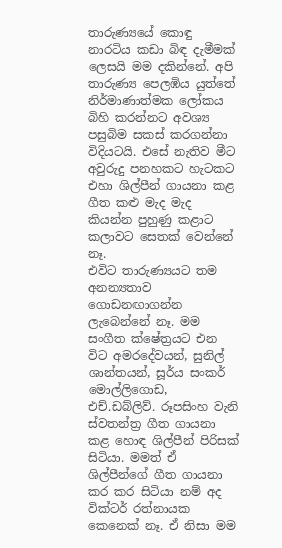තාරුණ්‍යයේ කොඳු නාරටිය කඩා බිඳ දැමීමක් ලෙසයි මම දකින්නේ. අපි තාරුණ්‍ය පෙලඹිය යුත්තේ නිර්මාණාත්මක ලෝකය බිහි කරන්නට අවශ්‍ය පසුබිම සකස් කරගන්නා විදියටයි. එසේ නැතිව මීට අවුරුදු පනහකට හැටකට එහා ශිල්පීන් ගායනා කළ ගීත කළු මැද මැද කියන්න පුහුණු කළාට කලාවට සෙතක් වෙන්නේ නෑ.
එවිට තාරුණ්‍යයට තම අනන්‍යතාව ගොඩනඟාගන්න ලැබෙන්නේ නෑ. මම සංගීත ක්ෂේත්‍රයට එන විට අමරදේවයන්, සුනිල් ශාන්තයන්, සූර්ය සංකර් මොල්ලිගොඩ, එච්.ඩබ්ලිව්. රූපසිංහ වැනි ස්වතන්ත්‍ර ගීත ගායනා කළ හොඳ ශිල්පීන් පිරිසක් සිටියා. මමත් ඒ ශිල්පීන්ගේ ගීත ගායනා කර කර සිටියා නම් අද වික්ටර් රත්නායක කෙනෙක් නෑ. ඒ නිසා මම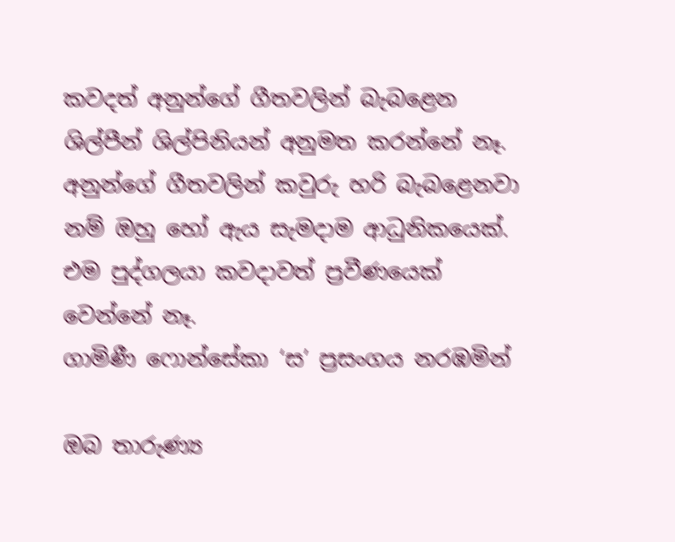කවදත් අනුන්ගේ ගීතවලින් බැබළෙන ශිල්පීන් ශිල්පිනියන් අනුමත කරන්නේ නෑ. අනුන්ගේ ගීතවලින් කවුරු හරි බැබළෙනවා නම් ඔහු හෝ ඇය සැමදාම ආධුනිකයෙක්. එම පුද්ගලයා කවදාවත් ප්‍රවීණයෙක් වෙන්නේ නෑ.
ගාමිණී ෆොන්සේකා ‘ස’ ප්‍රසංගය නරඹමින්

ඔබ තාරුණ්‍ය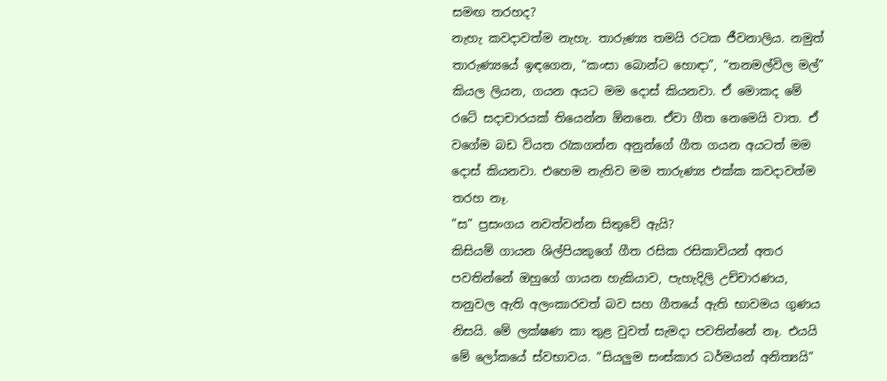සමඟ තරහද?
නැහැ කවදාවත්ම නැහැ. තාරුණ්‍ය තමයි රටක ජීවනාලිය. නමුත් තාරුණ්‍යයේ ඉඳගෙන, “කංසා බොන්ට හොඳා”, “තනමල්විල මල්” කියල ලියන, ගයන අයට මම දොස් කියනවා. ඒ මොකද මේ රටේ සදාචාරයක් තියෙන්න ඕනනෙ. ඒවා ගීත නෙමෙයි වාත. ඒ වගේම බඩ වියත රැකගන්න අනුන්ගේ ගීත ගයන අයටත් මම දොස් කියනවා. එහෙම නැතිව මම තාරුණ්‍ය එක්ක කවදාවත්ම තරහ නෑ.
”ස” ප්‍රසංගය නවත්වන්න සිතුවේ ඇයි?
කිසියම් ගායන ශිල්පියකුගේ ගීත රසික රසිකාවියන් අතර පවතින්නේ ඔහුගේ ගායන හැකියාව, පැහැදිලි උච්චාරණය, තනුවල ඇති අලංකාරවත් බව සහ ගීතයේ ඇති භාවමය ගුණය නිසයි. මේ ලක්ෂණ කා තුළ වුවත් සැමදා පවතින්නේ නෑ. එයයි මේ ලෝකයේ ස්වභාවය. “සියලුම සංස්කාර ධර්මයන් අනිත්‍යයි”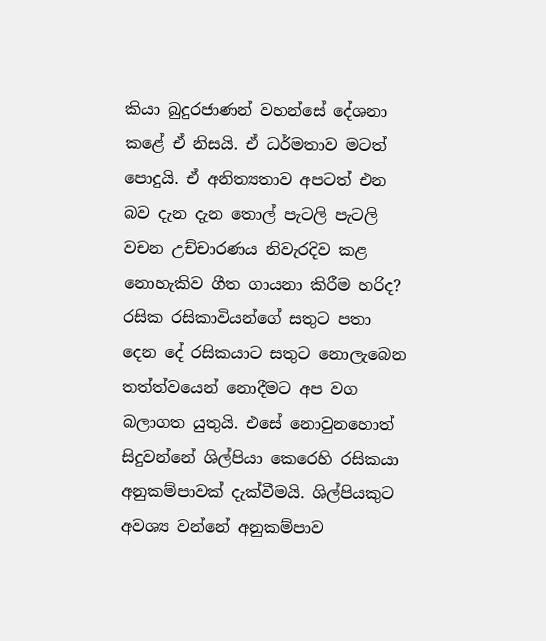කියා බුදුරජාණන් වහන්සේ දේශනා කළේ ඒ නිසයි. ඒ ධර්මතාව මටත් පොදුයි. ඒ අනිත්‍යතාව අපටත් එන බව දැන දැන තොල් පැටලි පැටලි වචන උච්චාරණය නිවැරදිව කළ නොහැකිව ගීත ගායනා කිරීම හරිද? රසික රසිකාවියන්ගේ සතුට පතා දෙන දේ රසිකයාට සතුට නොලැබෙන තත්ත්වයෙන් නොදීමට අප වග බලාගත යුතුයි. එසේ නොවුනහොත් සිදුවන්නේ ශිල්පියා කෙරෙහි රසිකයා අනුකම්පාවක් දැක්වීමයි. ශිල්පියකුට අවශ්‍ය වන්නේ අනුකම්පාව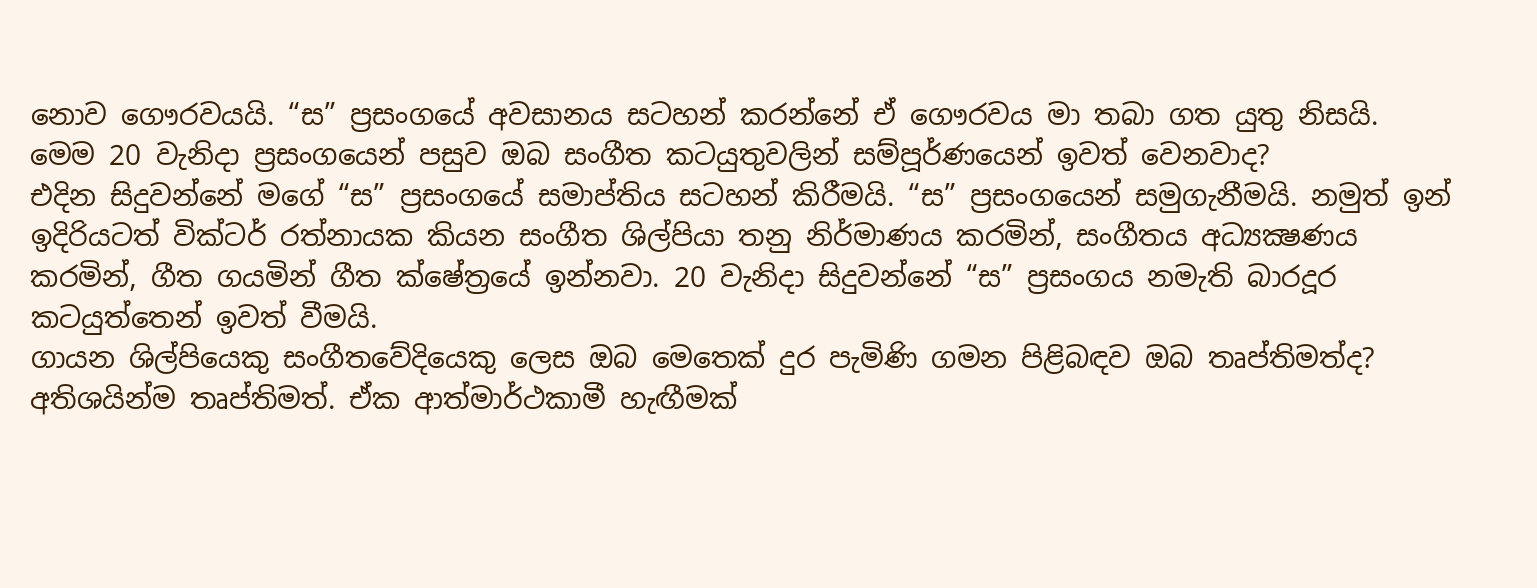නොව ගෞරවයයි. “ස” ප්‍රසංගයේ අවසානය සටහන් කරන්නේ ඒ ගෞරවය මා තබා ගත යුතු නිසයි.
මෙම 20 වැනිදා ප්‍රසංගයෙන් පසුව ඔබ සංගීත කටයුතුවලින් සම්පූර්ණයෙන් ඉවත් වෙනවාද?
එදින සිදුවන්නේ මගේ “ස” ප්‍රසංගයේ සමාප්තිය සටහන් කිරීමයි. “ස” ප්‍රසංගයෙන් සමුගැනීමයි. නමුත් ඉන් ඉදිරියටත් වික්ටර් රත්නායක කියන සංගීත ශිල්පියා තනු නිර්මාණය කරමින්, සංගීතය අධ්‍යක්‍ෂණය කරමින්, ගීත ගයමින් ගීත ක්ෂේත්‍රයේ ඉන්නවා. 20 වැනිදා සිදුවන්නේ “ස” ප්‍රසංගය නමැති බාරදූර කටයුත්තෙන් ඉවත් වීමයි.
ගායන ශිල්පියෙකු සංගීතවේදියෙකු ලෙස ඔබ මෙතෙක් දුර පැමිණි ගමන පිළිබඳව ඔබ තෘප්තිමත්ද?
අතිශයින්ම තෘප්තිමත්. ඒක ආත්මාර්ථකාමී හැඟීමක්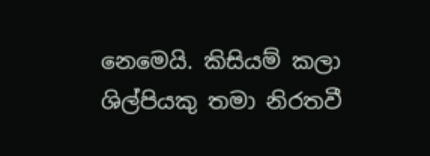නෙමෙයි. කිසියම් කලා ශිල්පියකු තමා නිරතවී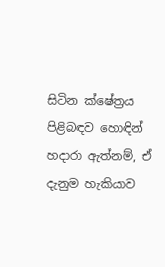සිටින ක්ෂේත්‍රය පිළිබඳව හොඳින් හදාරා ඇත්නම්, ඒ දැනුම හැකියාව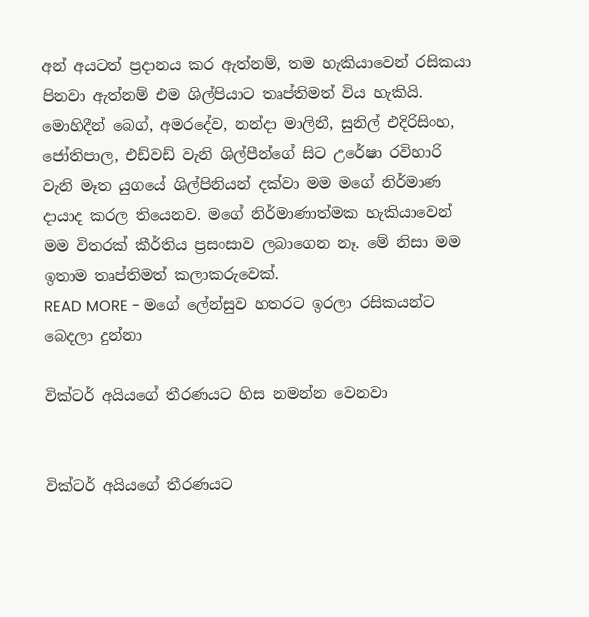අන් අයටත් ප්‍රදානය කර ඇත්නම්, තම හැකියාවෙන් රසිකයා පිනවා ඇත්නම් එම ශිල්පියාට තෘප්තිමත් විය හැකියි. මොහිදීන් බෙග්, අමරදේව, නන්දා මාලිනී, සුනිල් එදිරිසිංහ, ජෝතිපාල, එඩ්වඩ් වැනි ශිල්පීන්ගේ සිට උරේෂා රවිහාරි වැනි මෑත යුගයේ ශිල්පිනියන් දක්වා මම මගේ නිර්මාණ දායාද කරල තියෙනව. මගේ නිර්මාණාත්මක හැකියාවෙන් මම විතරක් කීර්තිය ප්‍රසංසාව ලබාගෙන නෑ. මේ නිසා මම ඉතාම තෘප්තිමත් කලාකරුවෙක්.
READ MORE - මගේ ලේන්සුව හතරට ඉරලා රසිකයන්ට බෙදලා දුන්නා

වික්ටර් අයියගේ තීරණයට හිස නමන්න වෙනවා


වික්ටර් අයියගේ තීරණයට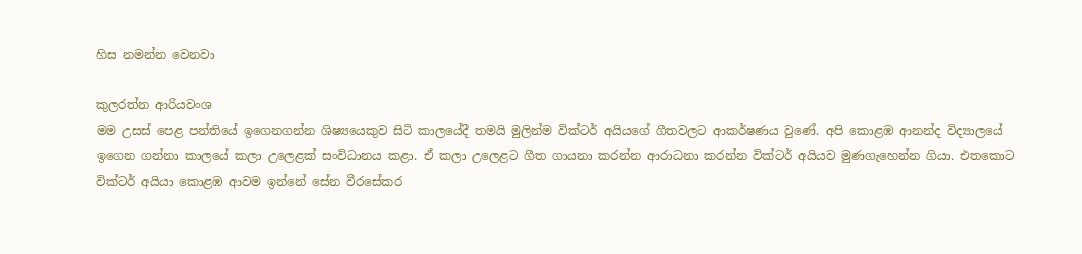හිස නමන්න වෙනවා

කුලරත්න ආරියවංශ
මම උසස් පෙළ පන්තියේ ඉගෙනගන්න ශිෂ්‍යයෙකුව සිටි කාලයේදී තමයි මුලින්ම වික්ටර් අයියගේ ගීතවලට ආකර්ෂණය වුණේ. අපි කොළඹ ආනන්ද විද්‍යාලයේ ඉගෙන ගන්නා කාලයේ කලා උලෙළක් සංවිධානය කළා. ඒ කලා උලෙළට ගීත ගායනා කරන්න ආරාධනා කරන්න වික්ටර් අයියව මුණගැහෙන්න ගියා. එතකොට වික්ටර් අයියා කොළඹ ආවම ඉන්නේ සේන වීරසේකර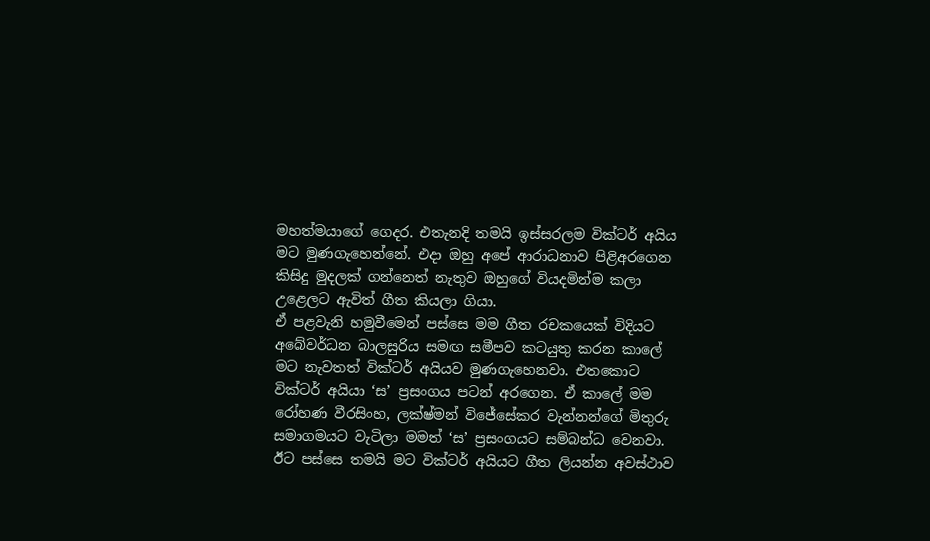මහත්මයාගේ ගෙදර. එතැනදි තමයි ඉස්සරලම වික්ටර් අයිය මට මුණගැහෙන්නේ. එදා ඔහු අපේ ආරාධනාව පිළිඅරගෙන කිසිදු මුදලක් ගන්නෙත් නැතුව ඔහුගේ වියදමින්ම කලා උළෙලට ඇවිත් ගීත කියලා ගියා.
ඒ පළවැනි හමුවීමෙන් පස්සෙ මම ගීත රචකයෙක් විදියට අබේවර්ධන බාලසුරිය සමඟ සමීපව කටයුතු කරන කාලේ මට නැවතත් වික්ටර් අයියව මුණගැහෙනවා. එතකොට වික්ටර් අයියා ‘ස’ ප්‍රසංගය පටන් අරගෙන. ඒ කාලේ මම රෝහණ වීරසිංහ, ලක්ෂ්මන් විජේසේකර වැන්නන්ගේ මිතුරු සමාගමයට වැටිලා මමත් ‘ස’ ප්‍රසංගයට සම්බන්ධ වෙනවා.
ඊට පස්සෙ තමයි මට වික්ටර් අයියට ගීත ලියන්න අවස්ථාව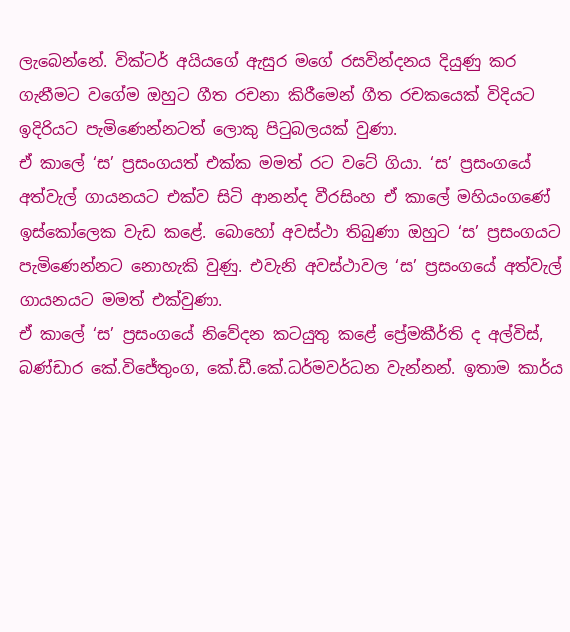ලැබෙන්නේ. වික්ටර් අයියගේ ඇසුර මගේ රසවින්දනය දියුණු කර ගැනීමට වගේම ඔහුට ගීත රචනා කිරීමෙන් ගීත රචකයෙක් විදියට ඉදිරියට පැමිණෙන්නටත් ලොකු පිටුබලයක් වුණා.
ඒ කාලේ ‘ස’ ප්‍රසංගයත් එක්ක මමත් රට වටේ ගියා. ‘ස’ ප්‍රසංගයේ අත්වැල් ගායනයට එක්ව සිටි ආනන්ද වීරසිංහ ඒ කාලේ මහියංගණේ ඉස්කෝලෙක වැඩ කළේ. බොහෝ අවස්ථා තිබුණා ඔහුට ‘ස’ ප්‍රසංගයට පැමිණෙන්නට නොහැකි වුණු. එවැනි අවස්ථාවල ‘ස’ ප්‍රසංගයේ අත්වැල් ගායනයට මමත් එක්වුණා.
ඒ කාලේ ‘ස’ ප්‍රසංගයේ නිවේදන කටයුතු කළේ ප්‍රේමකීර්ති ද අල්විස්, බණ්ඩාර කේ.විජේතුංග, කේ.ඩී.කේ.ධර්මවර්ධන වැන්නන්. ඉතාම කාර්ය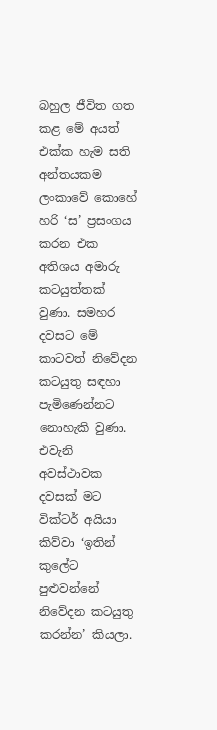බහුල ජීවිත ගත කළ මේ අයත් එක්ක හැම සති අන්තයකම ලංකාවේ කොහේ හරි ‘ස’ ප්‍රසංගය කරන එක අතිශය අමාරු කටයුත්තක් වුණා. සමහර දවසට මේ කාටවත් නිවේදන කටයුතු සඳහා පැමිණෙන්නට නොහැකි වුණා.
එවැනි අවස්ථාවක දවසක් මට වික්ටර් අයියා කිව්වා ‘ඉතින් කුලේට පුළුවන්නේ නිවේදන කටයුතු කරන්න’ කියලා.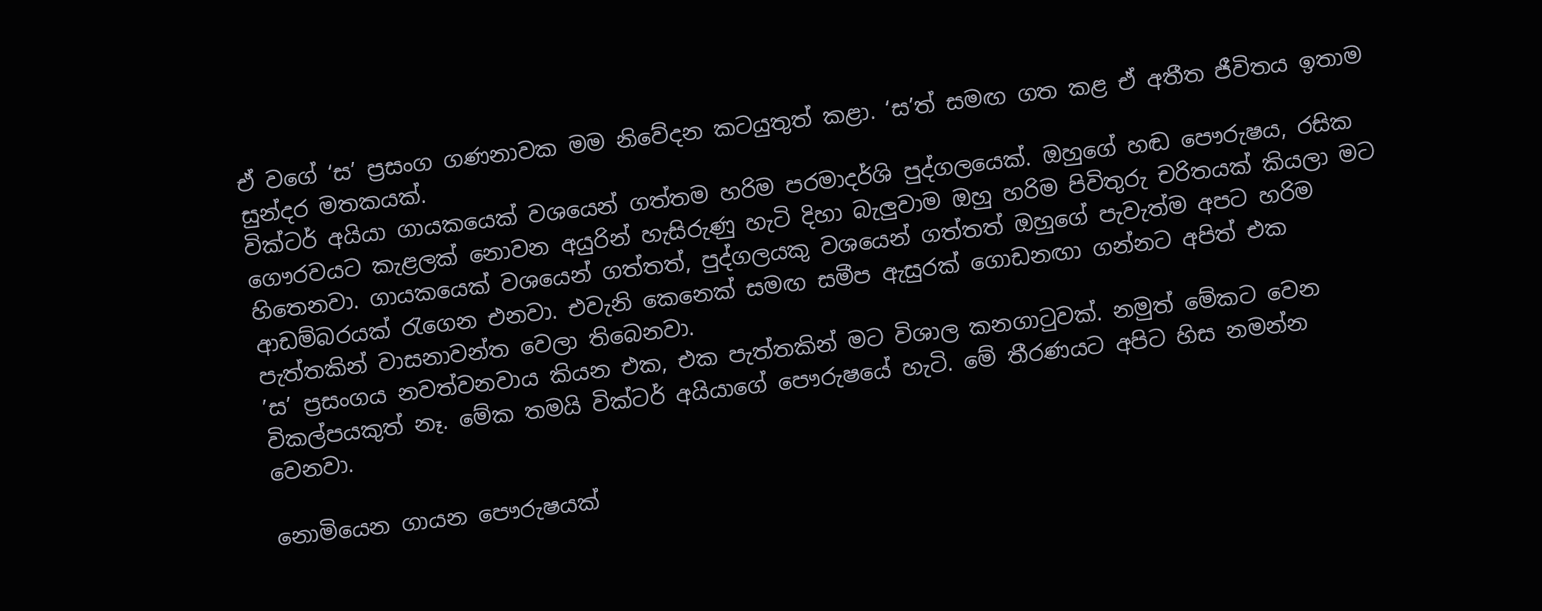ඒ වගේ ‘ස’ ප්‍රසංග ගණනාවක මම නිවේදන කටයුතුත් කළා. ‘ස’ත් සමඟ ගත කළ ඒ අතීත ජීවිතය ඉතාම සුන්දර මතකයක්.
වික්ටර් අයියා ගායකයෙක් වශයෙන් ගත්තම හරිම පරමාදර්ශි පුද්ගලයෙක්. ඔහුගේ හඬ පෞරුෂය, රසික ගෞරවයට කැළලක් නොවන අයුරින් හැසිරුණු හැටි දිහා බැලුවාම ඔහු හරිම පිවිතුරු චරිතයක් කියලා මට හිතෙනවා. ගායකයෙක් වශයෙන් ගත්තත්, පුද්ගලයකු වශයෙන් ගත්තත් ඔහුගේ පැවැත්ම අපට හරිම ආඩම්බරයක් රැගෙන එනවා. එවැනි කෙනෙක් සමඟ සමීප ඇසුරක් ගොඩනඟා ගන්නට අපිත් එක පැත්තකින් වාසනාවන්ත වෙලා තිබෙනවා.
’ස’ ප්‍රසංගය නවත්වනවාය කියන එක, එක පැත්තකින් මට විශාල කනගාටුවක්. නමුත් මේකට වෙන විකල්පයකුත් නෑ. මේක තමයි වික්ටර් අයියාගේ පෞරුෂයේ හැටි. මේ තීරණයට අපිට හිස නමන්න වෙනවා.

නොමියෙන ගායන පෞරුෂයක්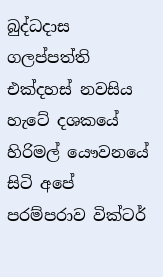බුද්ධදාස ගලප්පත්ති
එක්දහස් නවසිය හැටේ දශකයේ හිරිමල් යෞවනයේ සිටි අපේ පරම්පරාව වික්ටර්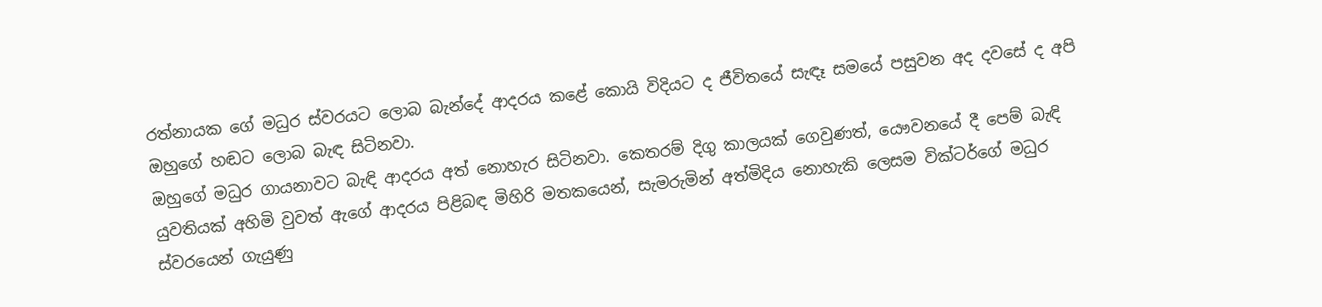රත්නායක ගේ මධුර ස්වරයට ලොබ බැන්දේ ආදරය කළේ කොයි විදියට ද ජීවිතයේ සැඳෑ සමයේ පසුවන අද දවසේ ද අපි ඔහුගේ හඬට ලොබ බැඳ සිටිනවා.
ඔහුගේ මධුර ගායනාවට බැඳි ආදරය අත් නොහැර සිටිනවා. කෙතරම් දිගු කාලයක් ගෙවුණත්, යෞවනයේ දී පෙම් බැඳි යුවතියක් අහිමි වුවත් ඇගේ ආදරය පිළිබඳ මිහිරි මතකයෙන්, සැමරුමින් අත්මිදිය නොහැකි ලෙසම වික්ටර්ගේ මධුර ස්වරයෙන් ගැයුණු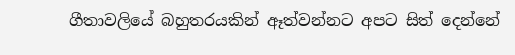ගීතාවලියේ බහුතරයකින් ඈත්වන්නට අපට සිත් දෙන්නේ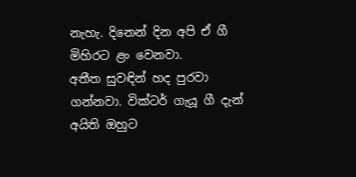නැහැ. දිනෙන් දින අපි ඒ ගී මිහිරට ළං වෙනවා.
අතීත සුවඳින් හද පුරවා ගන්නවා. වික්ටර් ගැයූ ගී දැන් අයිති ඔහුට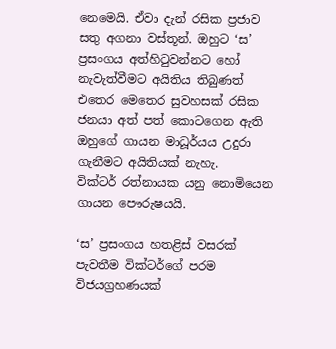නෙමෙයි. ඒවා දැන් රසික ප්‍රජාව සතු අගනා වස්තූන්. ඔහුට ‘ස’ ප්‍රසංගය අත්හිටුවන්නට හෝ නැවැත්වීමට අයිතිය තිබුණත් එතෙර මෙතෙර සුවහසක් රසික ජනයා අත් පත් කොටගෙන ඇති ඔහුගේ ගායන මාධූර්යය උදුරා ගැනීමට අයිතියක් නැහැ.
වික්ටර් රත්නායක යනු නොමියෙන ගායන පෞරුෂයයි.

‘ස’ ප්‍රසංගය හතළිස් වසරක් පැවතීම වික්ටර්ගේ පරම විජයග්‍රහණයක්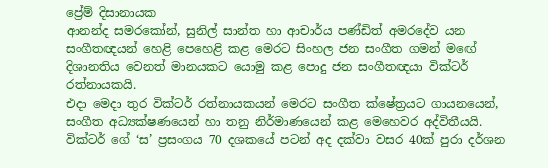ප්‍රේම් දිසානායක
ආනන්ද සමරකෝන්, සුනිල් සාන්ත හා ආචාර්ය පණ්ඩිත් අමරදේව යන සංගීතඥයන් හෙළි පෙහෙළි කළ මෙරට සිංහල ජන සංගීත ගමන් මඟේ දිශානතිය වෙනත් මානයකට යොමු කළ පොදු ජන සංගීතඥයා වික්ටර් රත්නායකයි.
එදා මෙදා තුර වික්ටර් රත්නායකයන් මෙරට සංගීත ක්ෂේත්‍රයට ගායනයෙන්, සංගීත අධ්‍යක්ෂණයෙන් හා තනු නිර්මාණයෙන් කළ මෙහෙවර අද්විතීයයි. වික්ටර් ගේ ‘ස’ ප්‍රසංගය 70 දශකයේ පටන් අද දක්වා වසර 40ක් පුරා දර්ශන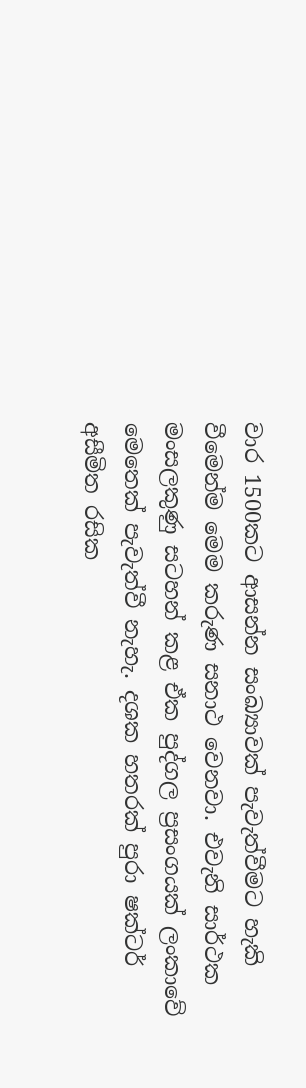වාර 1500කට ආසන්න සංඛ්‍යාවක් පැවැත්වීමට හැකි වීමෙන්ම මෙම කරුණ සනාථ වෙනවා. එවැනි සාර්ථක මංසලකුණු සටහන් කළ ඒක පුද්ගල ප්‍රසංගයක් ලංකාවේ මෙතෙක් පැවැත්වී නැහැ. දශක හතරක් පුරා ෂක්ටර් අසීමිත රසික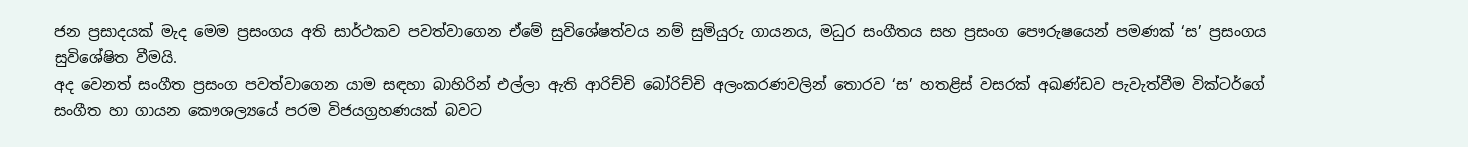ජන ප්‍රසාදයක් මැද මෙම ප්‍රසංගය අති සාර්ථකව පවත්වාගෙන ඒමේ සුවිශේෂත්වය නම් සුමියුරු ගායනය, මධුර සංගීතය සහ ප්‍රසංග පෞරුෂයෙන් පමණක් ‘ස’ ප්‍රසංගය සුවිශේෂිත වීමයි.
අද වෙනත් සංගීත ප්‍රසංග පවත්වාගෙන යාම සඳහා බාහිරින් එල්ලා ඇති ආරිච්චි බෝරිච්චි අලංකරණවලින් තොරව ‘ස’ හතළිස් වසරක් අඛණ්ඩව පැවැත්වීම වික්ටර්ගේ සංගීත හා ගායන කෞශල්‍යයේ පරම විජයග්‍රහණයක් බවට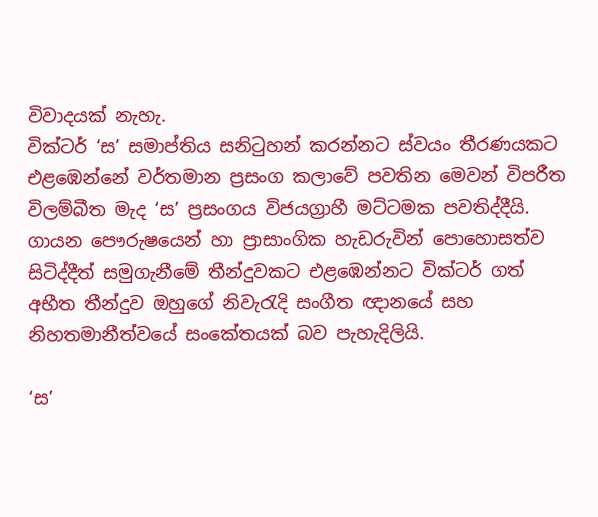විවාදයක් නැහැ.
වික්ටර් ‘ස’ සමාප්තිය සනිටුහන් කරන්නට ස්වයං තීරණයකට එළඹෙන්නේ වර්තමාන ප්‍රසංග කලාවේ පවතින මෙවන් විපරීත විලම්බීත මැද ‘ස’ ප්‍රසංගය විජයග්‍රාහී මට්ටමක පවතිද්දීයි. ගායන පෞරුෂයෙන් හා ප්‍රාසාංගික හැඩරුවින් පොහොසත්ව සිටිද්දීත් සමුගැනීමේ තීන්දුවකට එළඹෙන්නට වික්ටර් ගත් අභීත තීන්දුව ඔහුගේ නිවැරැදි සංගීත ඥානයේ සහ නිහතමානීත්වයේ සංකේතයක් බව පැහැදිලියි.

‘ස’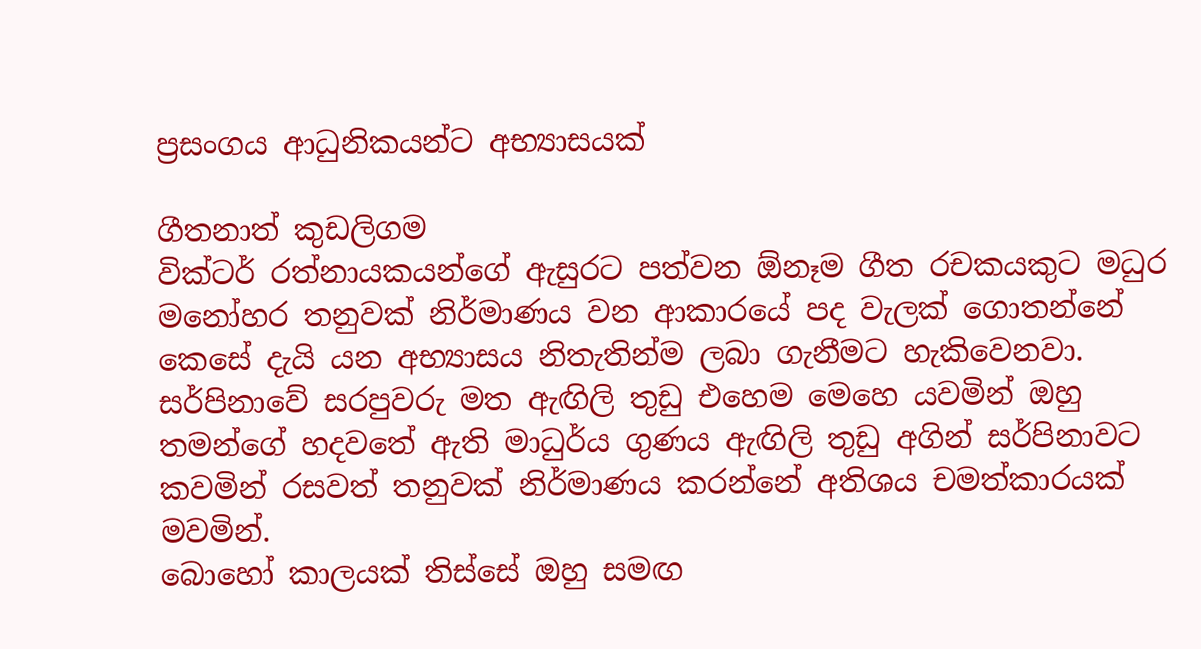ප්‍රසංගය ආධුනිකයන්ට අභ්‍යාසයක්

ගීතනාත් කුඩලිගම
වික්ටර් රත්නායකයන්ගේ ඇසුරට පත්වන ඕනෑම ගීත රචකයකුට මධුර මනෝහර තනුවක් නිර්මාණය වන ආකාරයේ පද වැලක් ගොතන්නේ කෙසේ දැයි යන අභ්‍යාසය නිතැතින්ම ලබා ගැනීමට හැකිවෙනවා. සර්පිනාවේ සරපුවරු මත ඇඟිලි තුඩු එහෙම මෙහෙ යවමින් ඔහු තමන්ගේ හදවතේ ඇති මාධුර්ය ගුණය ඇඟිලි තුඩු අගින් සර්පිනාවට කවමින් රසවත් තනුවක් නිර්මාණය කරන්නේ අතිශය චමත්කාරයක් මවමින්.
බොහෝ කාලයක් තිස්සේ ඔහු සමඟ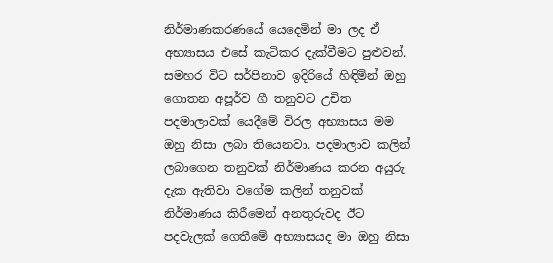නිර්මාණකරණයේ යෙදෙමින් මා ලද ඒ අභ්‍යාසය එසේ කැටිකර දැක්වීමට පුළුවන්. සමහර විට සර්පිනාව ඉදිරියේ හිඳිමින් ඔහු ගොතන අපූර්ව ගී තනුවට උචිත පදමාලාවක් යෙදීමේ විරල අභ්‍යාසය මම ඔහු නිසා ලබා තියෙනවා. පදමාලාව කලින් ලබාගෙන තනුවක් නිර්මාණය කරන අයුරු දැක ඇතිවා වගේම කලින් තනුවක් නිර්මාණය කිරීමෙන් අනතුරුවද ඊට පදවැලක් ගෙතීමේ අභ්‍යාසයද මා ඔහු නිසා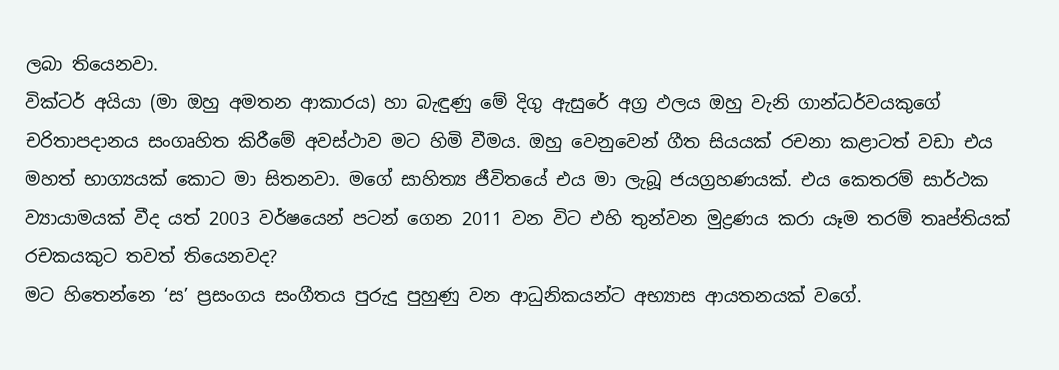ලබා තියෙනවා.
වික්ටර් අයියා (මා ඔහු අමතන ආකාරය) හා බැඳුණු මේ දිගු ඇසුරේ අග්‍ර ඵලය ඔහු වැනි ගාන්ධර්වයකුගේ චරිතාපදානය සංගෘහිත කිරීමේ අවස්ථාව මට හිමි වීමය. ඔහු වෙනුවෙන් ගීත සියයක් රචනා කළාටත් වඩා එය මහත් භාග්‍යයක් කොට මා සිතනවා. මගේ සාහිත්‍ය ජීවිතයේ එය මා ලැබූ ජයග්‍රහණයක්. එය කෙතරම් සාර්ථක ව්‍යායාමයක් වීද යත් 2003 වර්ෂයෙන් පටන් ගෙන 2011 වන විට එහි තුන්වන මුද්‍රණය කරා යෑම තරම් තෘප්තියක් රචකයකුට තවත් තියෙනවද?
මට හිතෙන්නෙ ‘ස’ ප්‍රසංගය සංගීතය පුරුදු පුහුණු වන ආධුනිකයන්ට අභ්‍යාස ආයතනයක් වගේ.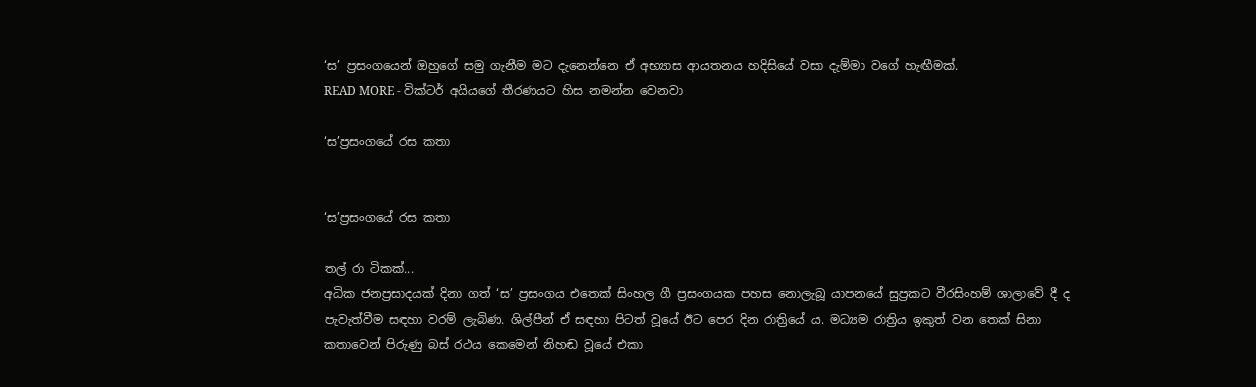‘ස’ ප්‍රසංගයෙන් ඔහුගේ සමු ගැනීම මට දැනෙන්නෙ ඒ අභ්‍යාස ආයතනය හදිසියේ වසා දැම්මා වගේ හැඟීමක්.
READ MORE - වික්ටර් අයියගේ තීරණයට හිස නමන්න වෙනවා

‘ස’ප්‍රසංගයේ රස කතා


‘ස’ප්‍රසංගයේ රස කතා

තල් රා ටිකක්...
අධික ජනප්‍රසාදයක් දිනා ගත් ‘ස’ ප්‍රසංගය එතෙක් සිංහල ගී ප්‍රසංගයක පහස නොලැබූ යාපනයේ සුප්‍රකට වීරසිංහම් ශාලාවේ දී ද පැවැත්වීම සඳහා වරම් ලැබිණ. ශිල්පීන් ඒ සඳහා පිටත් වූයේ ඊට පෙර දින රාත්‍රියේ ය. මධ්‍යම රාත්‍රිය ඉකුත් වන තෙක් සිනා කතාවෙන් පිරුණු බස් රථය කෙමෙන් නිහඬ වූයේ එකා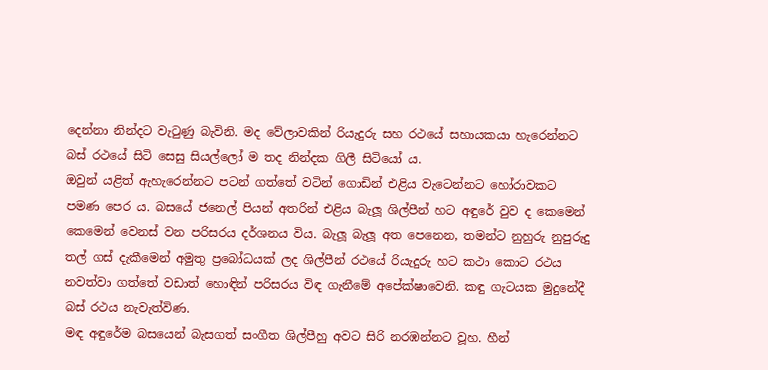දෙන්නා නින්දට වැටුණු බැවිනි. මද වේලාවකින් රියැදුරු සහ රථයේ සහායකයා හැරෙන්නට බස් රථයේ සිටි සෙසු සියල්ලෝ ම තද නින්දක ගිලී සිටියෝ ය.
ඔවුන් යළිත් ඇහැරෙන්නට පටන් ගත්තේ වටින් ගොඩින් එළිය වැටෙන්නට හෝරාවකට පමණ පෙර ය. බසයේ ජනෙල් පියන් අතරින් එළිය බැලූ ශිල්පීන් හට අඳුරේ වුව ද කෙමෙන් කෙමෙන් වෙනස් වන පරිසරය දර්ශනය විය. බැලූ බැලූ අත පෙනෙන, තමන්ට නුහුරු නුපුරුදු තල් ගස් දැකීමෙන් අමුතු ප්‍රබෝධයක් ලද ශිල්පීන් රථයේ රියැදුරු හට කථා කොට රථය නවත්වා ගත්තේ වඩාත් හොඳින් පරිසරය විඳ ගැනීමේ අපේක්ෂාවෙනි. කඳු ගැටයක මුදුනේදී බස් රථය නැවැත්විණ.
මඳ අඳුරේම බසයෙන් බැසගත් සංගීත ශිල්පීහු අවට සිරි නරඹන්නට වූහ. හීන්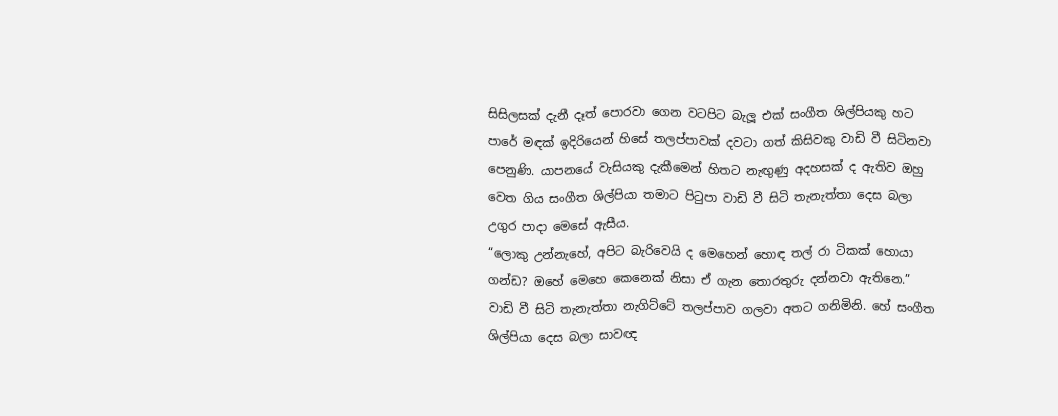සිසිලසක් දැනී දෑත් පොරවා ගෙන වටපිට බැලූ එක් සංගීත ශිල්පියකු හට පාරේ මඳක් ඉදිරියෙන් හිසේ තලප්පාවක් දවටා ගත් කිසිවකු වාඩි වී සිටිනවා පෙනුණි. යාපනයේ වැසියකු දැකීමෙන් හිතට නැඟුණු අදහසක් ද ඇතිව ඔහු වෙත ගිය සංගීත ශිල්පියා තමාට පිටුපා වාඩි වී සිටි තැනැත්තා දෙස බලා උගුර පාදා මෙසේ ඇසීය.
“ලොකු උන්නැහේ, අපිට බැරිවෙයි ද මෙහෙන් හොඳ තල් රා ටිකක් හොයා ගන්ඩ? ඔහේ මෙහෙ කෙනෙක් නිසා ඒ ගැන තොරතුරු දන්නවා ඇතිනෙ.”
වාඩි වී සිටි තැනැත්තා නැගිට්ටේ තලප්පාව ගලවා අතට ගනිමිනි. හේ සංගීත ශිල්පියා දෙස බලා සාවඥ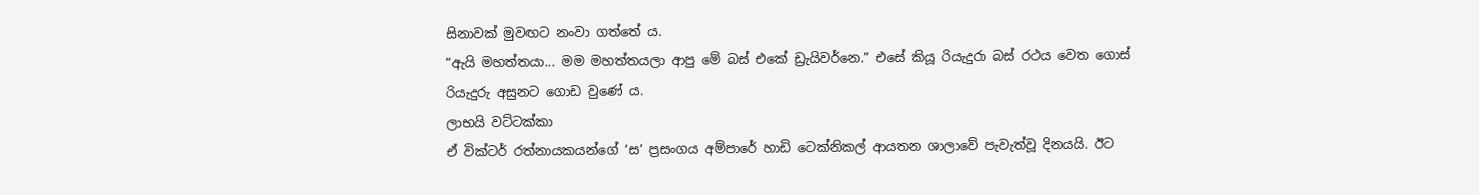සිනාවක් මුවඟට නංවා ගත්තේ ය.
“ඇයි මහත්තයා... මම මහත්තයලා ආපු මේ බස් එකේ ඩ්‍රැයිවර්නෙ.” එසේ කියූ රියැදුරා බස් රථය වෙත ගොස් රියැදුරු අසුනට ගොඩ වුණේ ය.
ලාභයි වට්ටක්කා
ඒ වික්ටර් රත්නායකයන්ගේ ‘ස’ ප්‍රසංගය අම්පාරේ හාඩි ටෙක්නිකල් ආයතන ශාලාවේ පැවැත්වූ දිනයයි. ඊට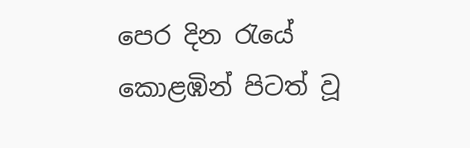පෙර දින රැයේ කොළඹින් පිටත් වූ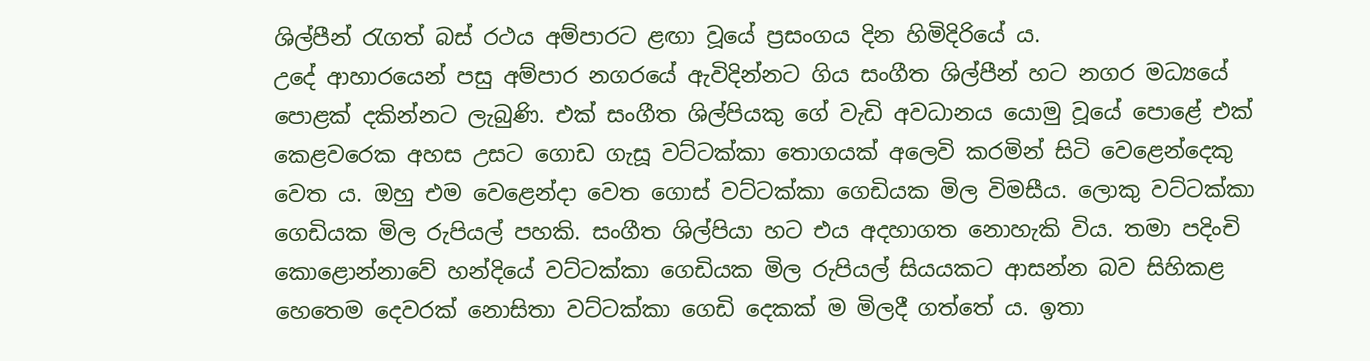ශිල්පීන් රැගත් බස් රථය අම්පාරට ළඟා වූයේ ප්‍රසංගය දින හිමිදිරියේ ය.
උදේ ආහාරයෙන් පසු අම්පාර නගරයේ ඇවිදින්නට ගිය සංගීත ශිල්පීන් හට නගර මධ්‍යයේ පොළක් දකින්නට ලැබුණි. එක් සංගීත ශිල්පියකු ගේ වැඩි අවධානය යොමු වූයේ පොළේ එක් කෙළවරෙක අහස උසට ගොඩ ගැසූ වට්ටක්කා තොගයක් අලෙවි කරමින් සිටි වෙළෙන්දෙකු වෙත ය. ඔහු එම වෙළෙන්දා වෙත ගොස් වට්ටක්කා ගෙඩියක මිල විමසීය. ලොකු වට්ටක්කා ගෙඩියක මිල රුපියල් පහකි. සංගීත ශිල්පියා හට එය අදහාගත නොහැකි විය. තමා පදිංචි කොළොන්නාවේ හන්දියේ වට්ටක්කා ගෙඩියක මිල රුපියල් සියයකට ආසන්න බව සිහිකළ හෙතෙම දෙවරක් නොසිතා වට්ටක්කා ගෙඩි දෙකක් ම මිලදී ගත්තේ ය. ඉතා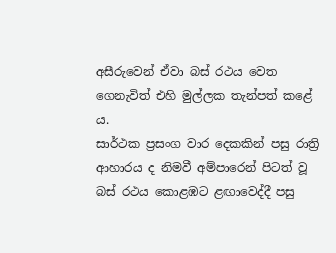අසීරුවෙන් ඒවා බස් රථය වෙත ගෙනැවිත් එහි මුල්ලක තැන්පත් කළේ ය.
සාර්ථක ප්‍රසංග වාර දෙකකින් පසු රාත්‍රි ආහාරය ද නිමවී අම්පාරෙන් පිටත් වූ බස් රථය කොළඹට ළඟාවෙද්දී පසු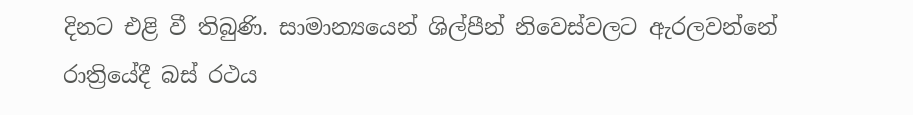දිනට එළි වී තිබුණි. සාමාන්‍යයෙන් ශිල්පීන් නිවෙස්වලට ඇරලවන්නේ රාත්‍රියේදී බස් රථය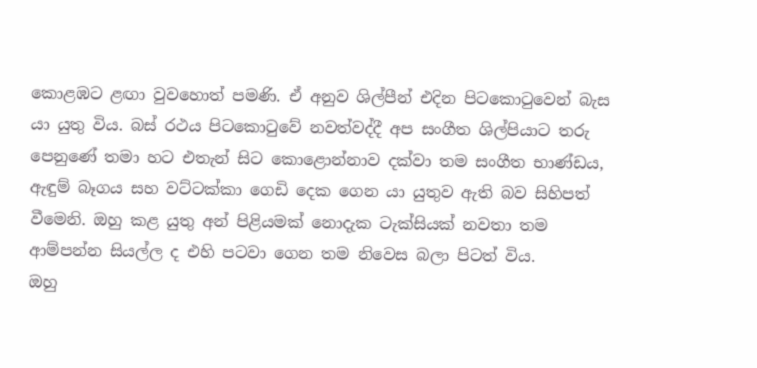කොළඹට ළඟා වුවහොත් පමණි. ඒ අනුව ශිල්පීන් එදින පිටකොටුවෙන් බැස යා යුතු විය. බස් රථය පිටකොටුවේ නවත්වද්දී අප සංගීත ශිල්පියාට තරු පෙනුණේ තමා හට එතැන් සිට කොළොන්නාව දක්වා තම සංගීත භාණ්ඩය, ඇඳුම් බෑගය සහ වට්ටක්කා ගෙඩි දෙක ගෙන යා යුතුව ඇති බව සිහිපත් වීමෙනි. ඔහු කළ යුතු අන් පිළියමක් නොදැක ටැක්සියක් නවතා තම ආම්පන්න සියල්ල ද එහි පටවා ගෙන තම නිවෙස බලා පිටත් විය.
ඔහු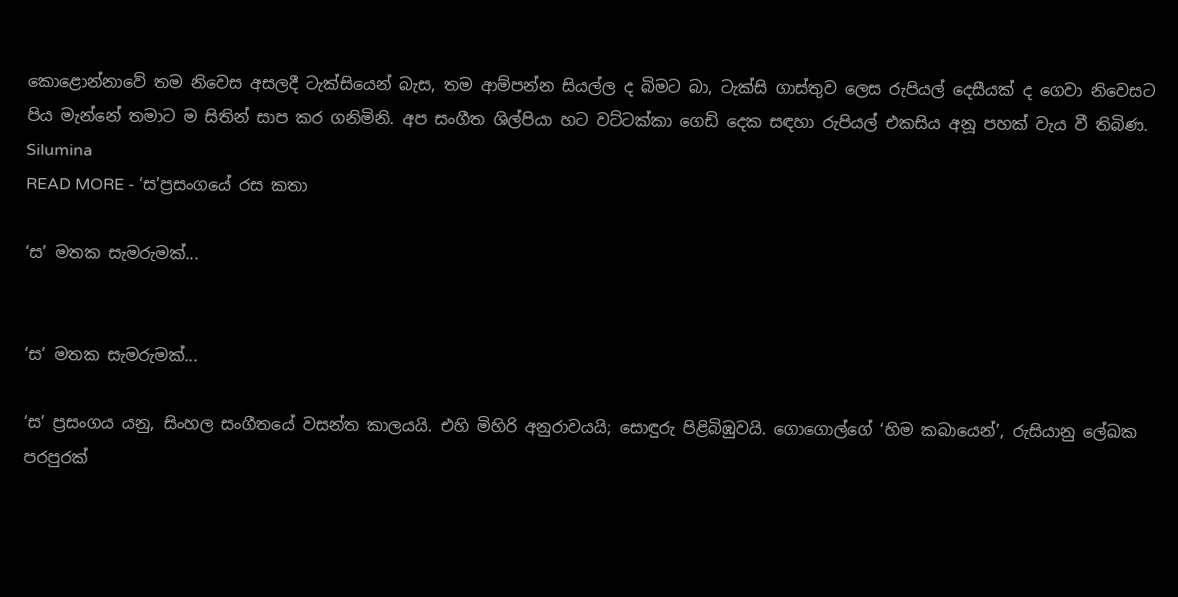කොළොන්නාවේ තම නිවෙස අසලදී ටැක්සියෙන් බැස, තම ආම්පන්න සියල්ල ද බිමට බා, ටැක්සි ගාස්තුව ලෙස රුපියල් දෙසීයක් ද ගෙවා නිවෙසට පිය මැන්නේ තමාට ම සිතින් සාප කර ගනිමිනි. අප සංගීත ශිල්පියා හට වට්ටක්කා ගෙඩි දෙක සඳහා රුපියල් එකසිය අනූ පහක් වැය වී තිබිණ.
Silumina
READ MORE - ‘ස’ප්‍රසංගයේ රස කතා

‘ස’ මතක සැමරුමක්...


‘ස’ මතක සැමරුමක්...

‘ස’ ප්‍රසංගය යනු, සිංහල සංගීතයේ වසන්ත කාලයයි. එහි මිහිරි අනුරාවයයි; සොඳුරු පිළිබිඹුවයි. ගොගොල්ගේ ‘හිම කබායෙන්’, රුසියානු ලේඛක පරපුරක්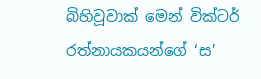බිහිවූවාක් මෙන් වික්ටර් රත්නායකයන්ගේ ‘ස’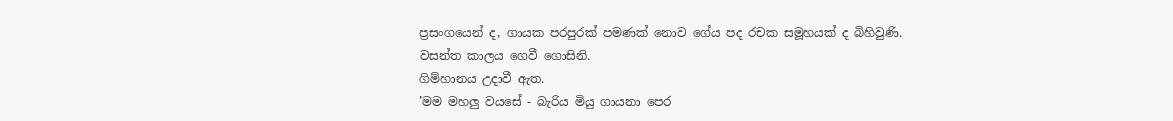ප්‍රසංගයෙන් ද, ගායක පරපුරක් පමණක් නොව ගේය පද රචක සමූහයක් ද බිහිවුණි.
වසන්ත කාලය ගෙවී ගොසිනි.
ගිම්හානය උදාවී ඇත.
’මම මහලු වයසේ - බැරිය මියු ගායනා පෙර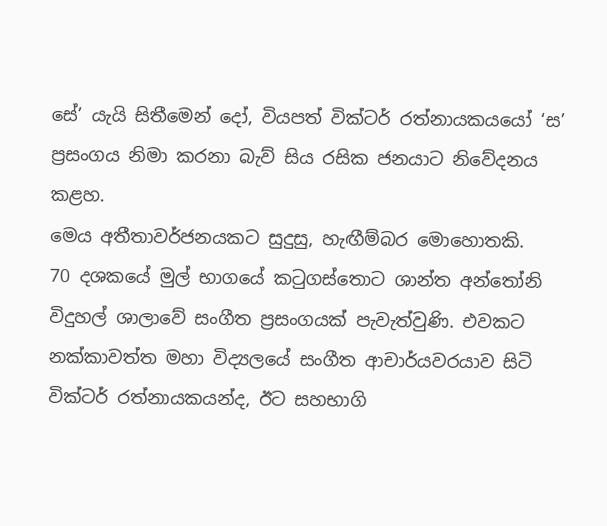සේ’ යැයි සිතීමෙන් දෝ, වියපත් වික්ටර් රත්නායකයයෝ ‘ස’ ප්‍රසංගය නිමා කරනා බැව් සිය රසික ජනයාට නිවේදනය කළහ.
මෙය අතීතාවර්ජනයකට සුදුසු, හැඟීම්බර මොහොතකි.
70 දශකයේ මුල් භාගයේ කටුගස්තොට ශාන්ත අන්තෝනි විදුහල් ශාලාවේ සංගීත ප්‍රසංගයක් පැවැත්වුණි. එවකට නක්කාවත්ත මහා විද්‍යලයේ සංගීත ආචාර්යවරයාව සිටි වික්ටර් රත්නායකයන්ද, ඊට සහභාගි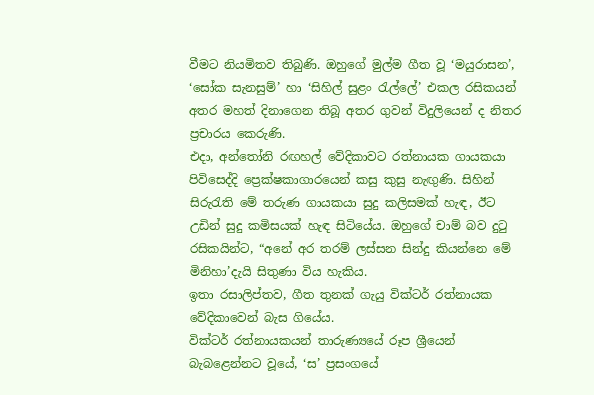වීමට නියමිතව තිබුණි. ඔහුගේ මුල්ම ගීත වූ ‘මයුරාසන’, ‘සෝක සැනසුම්’ හා ‘සිහිල් සුළං රැල්ලේ’ එකල රසිකයන් අතර මහත් දිනාගෙන තිබූ අතර ගුවන් විදුලියෙන් ද නිතර ප්‍රචාරය කෙරුණි.
එදා, අන්තෝනි රඟහල් වේදිකාවට රත්නායක ගායකයා පිවිසෙද්දි ප්‍රෙක්ෂකාගාරයෙන් කසු කුසු නැඟුණි. සිහින් සිරුරැති මේ තරුණ ගායකයා සුදු කලිසමක් හැඳ, ඊට උඩින් සුදු කමිසයක් හැඳ සිටියේය. ඔහුගේ චාම් බව දුටු රසිකයින්ට, “අනේ අර තරම් ලස්සන සින්දු කියන්නෙ මේ මිනිහා’දැයි සිතුණා විය හැකිය.
ඉතා රසාලිප්තව, ගීත තුනක් ගැයු වික්ටර් රත්නායක වේදිකාවෙන් බැස ගියේය.
වික්ටර් රත්නායකයන් තාරුණ්‍යයේ රූප ශ්‍රීයෙන් බැබළෙන්නට වූයේ, ‘ස’ ප්‍රසංගයේ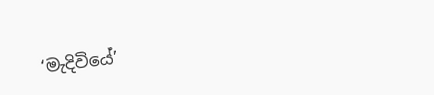‘මැදිවියේ’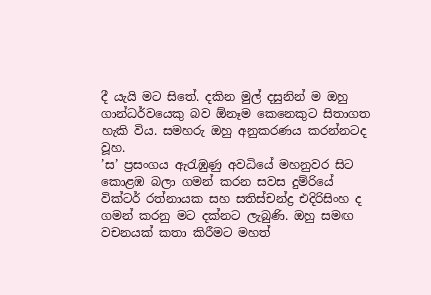දී යැයි මට සිතේ. දකින මුල් දසුනින් ම ඔහු ගාන්ධර්වයෙකු බව ඕනෑම කෙනෙකුට සිතාගත හැකි විය. සමහරු ඔහු අනුකරණය කරන්නටද වූහ.
’ස’ ප්‍රසංගය ඇරැඹුණු අවධියේ මහනුවර සිට කොළඹ බලා ගමන් කරන සවස දුම්රියේ වික්ටර් රත්නායක සහ සතිස්චන්ද්‍ර එදිරිසිංහ ද ගමන් කරනු මට දක්නට ලැබුණි. ඔහු සමඟ වචනයක් කතා කිරීමට මහත්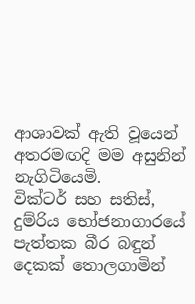ආශාවක් ඇති වූයෙන් අතරමඟදි මම අසුනින් නැගිටියෙමි.
වික්ටර් සහ සතිස්, දුම්රිය භෝජනාගාරයේ පැත්තක බීර බඳුන් දෙකක් තොලගාමින්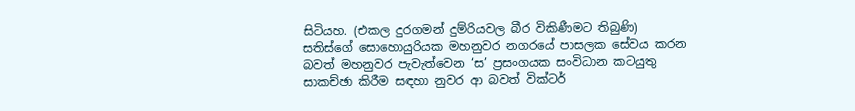සිටියහ. (එකල දුරගමන් දුම්රියවල බීර විකිණීමට තිබුණි)
සතිස්ගේ සොහොයුරියක මහනුවර නගරයේ පාසලක සේවය කරන බවත් මහනුවර පැවැත්වෙන ‘ස’ ප්‍රසංගයක සංවිධාන කටයුතු සාකච්ඡා කිරීම සඳහා නුවර ආ බවත් වික්ටර්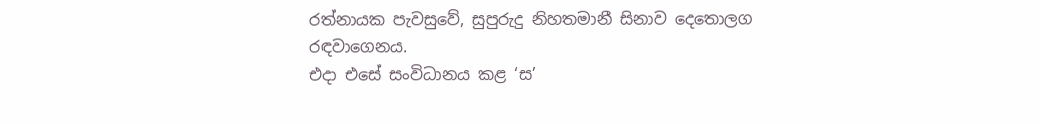රත්නායක පැවසුවේ, සුපුරුදු නිහතමානී සිනාව දෙතොලග රඳවාගෙනය.
එදා එසේ සංවිධානය කළ ‘ස’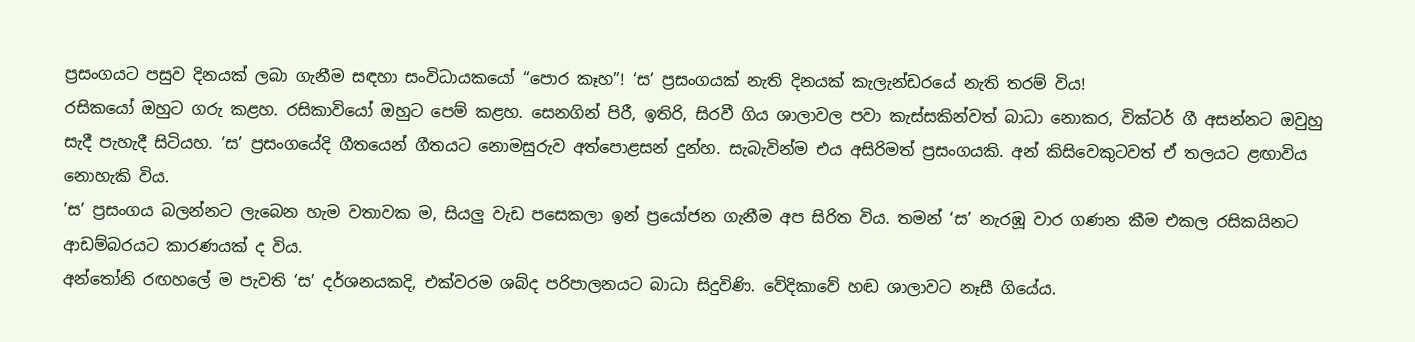ප්‍රසංගයට පසුව දිනයක් ලබා ගැනීම සඳහා සංවිධායකයෝ “පොර කෑහ”! ‘ස’ ප්‍රසංගයක් නැති දිනයක් කැලැන්ඩරයේ නැති තරම් විය!
රසිකයෝ ඔහුට ගරු කළහ. රසිකාවියෝ ඔහුට පෙම් කළහ. සෙනගින් පිරී, ඉතිරි, සිරවී ගිය ශාලාවල පවා කැස්සකින්වත් බාධා නොකර, වික්ටර් ගී අසන්නට ඔවුහු සැදී පැහැදී සිටියහ. ‘ස’ ප්‍රසංගයේදි ගීතයෙන් ගීතයට නොමසුරුව අත්පොළසන් දුන්හ. සැබැවින්ම එය අසිරිමත් ප්‍රසංගයකි. අන් කිසිවෙකුටවත් ඒ තලයට ළඟාවිය නොහැකි විය.
’ස’ ප්‍රසංගය බලන්නට ලැබෙන හැම වතාවක ම, සියලු වැඩ පසෙකලා ඉන් ප්‍රයෝජන ගැනීම අප සිරිත විය. තමන් ‘ස’ නැරඹූ වාර ගණන කීම එකල රසිකයිනට ආඩම්බරයට කාරණයක් ද විය.
අන්තෝනි රඟහලේ ම පැවති ‘ස’ දර්ශනයකදි, එක්වරම ශබ්ද පරිපාලනයට බාධා සිදුවිණි. වේදිකාවේ හඬ ශාලාවට නෑසී ගියේය.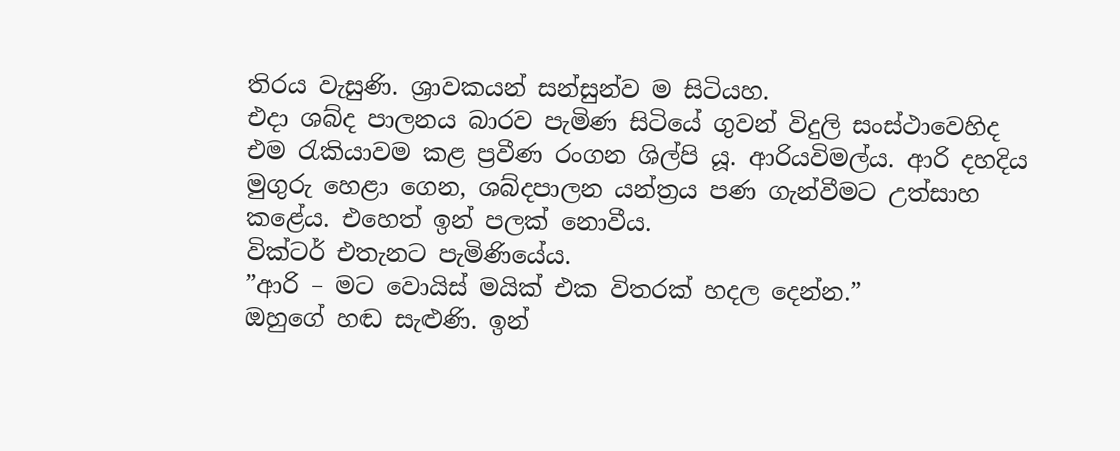තිරය වැසුණි. ශ්‍රාවකයන් සන්සුන්ව ම සිටියහ.
එදා ශබ්ද පාලනය බාරව පැමිණ සිටියේ ගුවන් විදුලි සංස්ථාවෙහිද එම රැකියාවම කළ ප්‍රවීණ රංගන ශිල්පි යූ. ආරියවිමල්ය. ආරි දහදිය මුගුරු හෙළා ගෙන, ශබ්දපාලන යන්ත්‍රය පණ ගැන්වීමට උත්සාහ කළේය. එහෙත් ඉන් පලක් නොවීය.
වික්ටර් එතැනට පැමිණියේය.
”ආරි – මට වොයිස් මයික් එක විතරක් හදල දෙන්න.”
ඔහුගේ හඬ සැළුණි. ඉන්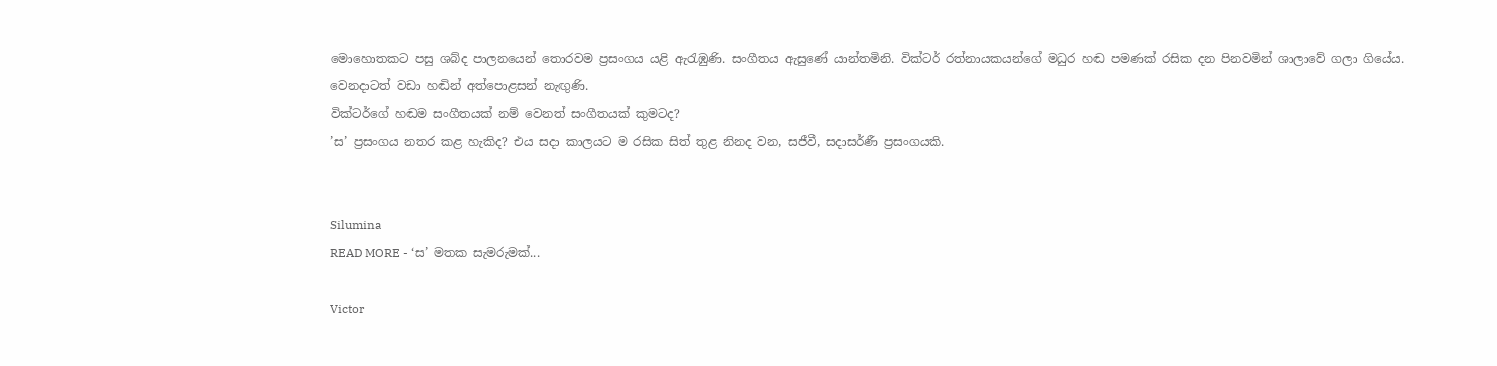මොහොතකට පසු ශබ්ද පාලනයෙන් තොරවම ප්‍රසංගය යළි ඇරැඹුණි. සංගීතය ඇසුණේ යාන්තමිනි. වික්ටර් රත්නායකයන්ගේ මධුර හඬ පමණක් රසික දන පිනවමින් ශාලාවේ ගලා ගියේය.
වෙනදාටත් වඩා හඬින් අත්පොළසන් නැඟුණි.
වික්ටර්ගේ හඬම සංගීතයක් නම් වෙනත් සංගීතයක් කුමටද?
’ස’ ප්‍රසංගය නතර කළ හැකිද? එය සදා කාලයට ම රසික සිත් තුළ නිනද වන, සජීවී, සදාසර්ණී ප්‍රසංගයකි.


Silumina
READ MORE - ‘ස’ මතක සැමරුමක්...

Victor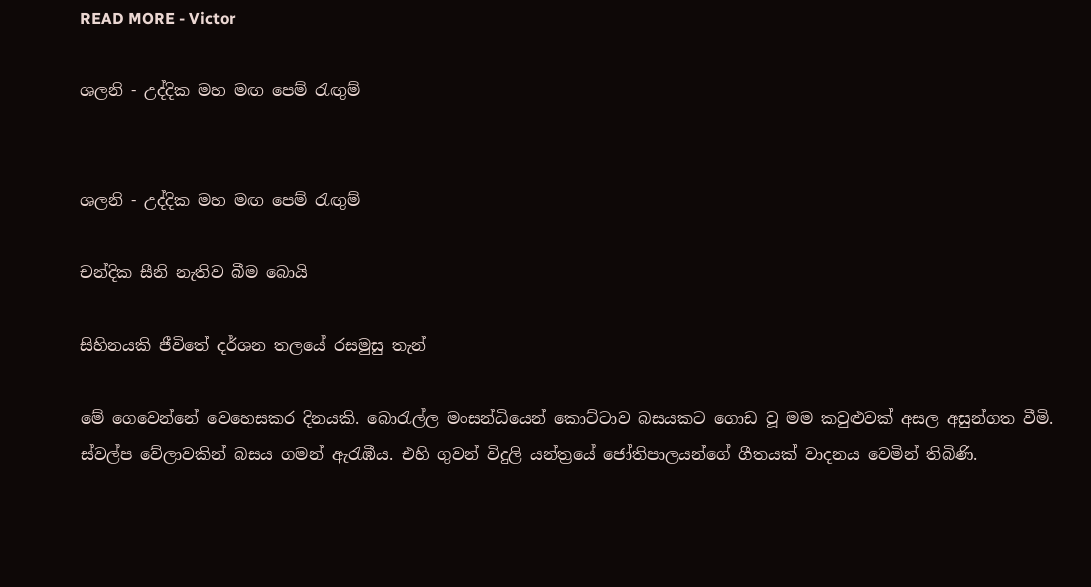READ MORE - Victor

ශලනි - උද්දික මහ මඟ පෙම් රැඟුම්


ශලනි - උද්දික මහ මඟ පෙම් රැඟුම්

චන්දික සීනි නැතිව බීම බොයි

සිහිනයකි ජීවිතේ දර්ශන තලයේ රසමුසු තැන්

මේ ගෙවෙන්නේ වෙහෙසකර දිනයකි. බොරැල්ල මංසන්ධියෙන් කොට්ටාව බසයකට ගොඩ වූ මම කවුළුවක් අසල අසුන්ගත වීමි. ස්වල්ප වේලාවකින් බසය ගමන් ඇරැඹීය. එහි ගුවන් විදුලි යන්ත්‍රයේ ජෝතිපාලයන්ගේ ගීතයක් වාදනය වෙමින් තිබිණි.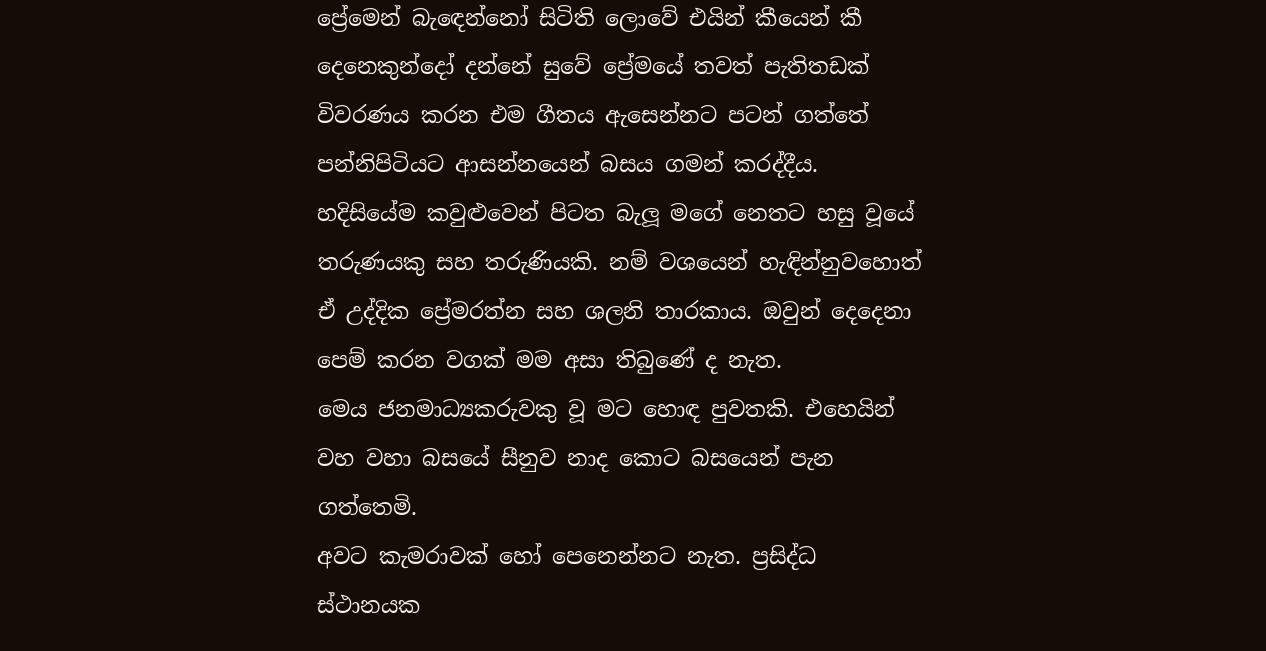ප්‍රේමෙන් බැඳෙන්නෝ සිටිති ලොවේ එයින් කීයෙන් කී දෙනෙකුන්දෝ දන්නේ සුවේ ප්‍රේමයේ තවත් පැතිතඩක් විවරණය කරන එම ගීතය ඇසෙන්නට පටන් ගත්තේ පන්නිපිටියට ආසන්නයෙන් බසය ගමන් කරද්දීය.
හදිසියේම කවුළුවෙන් පිටත බැලූ මගේ නෙතට හසු වූයේ තරුණයකු සහ තරුණියකි. නම් වශයෙන් හැඳින්නුවහොත් ඒ උද්දික ප්‍රේමරත්න සහ ශලනි තාරකාය. ඔවුන් දෙදෙනා පෙම් කරන වගක් මම අසා තිබුණේ ද නැත.
මෙය ජනමාධ්‍යකරුවකු වූ මට හොඳ පුවතකි. එහෙයින් වහ වහා බසයේ සීනුව නාද කොට බසයෙන් පැන ගත්තෙමි.
අවට කැමරාවක් හෝ පෙනෙන්නට නැත. ප්‍රසිද්ධ ස්ථානයක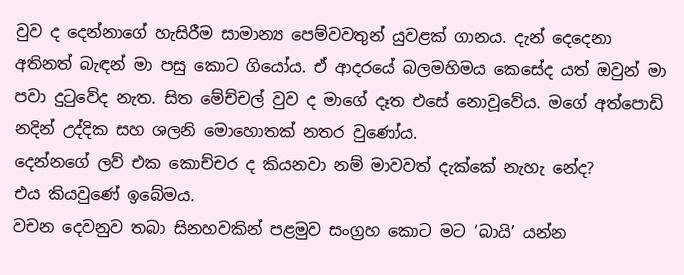වුව ද දෙන්නාගේ හැසිරීම සාමාන්‍ය පෙම්වවතුන් යුවළක් ගානය. දැන් දෙදෙනා අතිනත් බැඳන් මා පසු කොට ගියෝය. ඒ ආදරයේ බලමහිමය කෙසේද යත් ඔවුන් මා පවා දුටුවේද නැත. සිත මේච්චල් වුව ද මාගේ දෑත එසේ නොවූවේය. මගේ අත්පොඩි නදින් උද්දික සහ ශලනි මොහොතක් නතර වුණෝය.
දෙන්නගේ ලව් එක කොච්චර ද කියනවා නම් මාවවත් දැක්කේ නැහැ නේද?
එය කියවුණේ ඉබේමය.
වචන දෙවනුව තබා සිනහවකින් පළමුව සංග්‍රහ කොට මට ‘බායි’ යන්න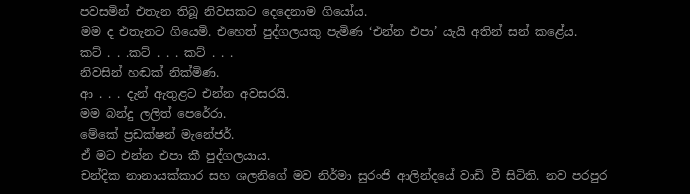පවසමින් එතැන තිබූ නිවසකට දෙදෙනාම ගියෝය.
මම ද එතැනට ගියෙමි. එහෙත් පුද්ගලයකු පැමිණ ‘එන්න එපා’ යැයි අතින් සන් කළේය.
කට් . . .කට් . . . කට් . . .
නිවසින් හඬක් නික්මිණ.
ආ . . . දැන් ඇතුළට එන්න අවසරයි.
මම බන්දු ලලිත් පෙරේරා.
මේකේ ප්‍රඩක්ෂන් මැනේජර්.
ඒ මට එන්න එපා කී පුද්ගලයාය.
චන්දික නානායක්කාර සහ ශලනිගේ මව නිර්මා සුරංජි ආලින්දයේ වාඩි වී සිටිති. නව පරපුර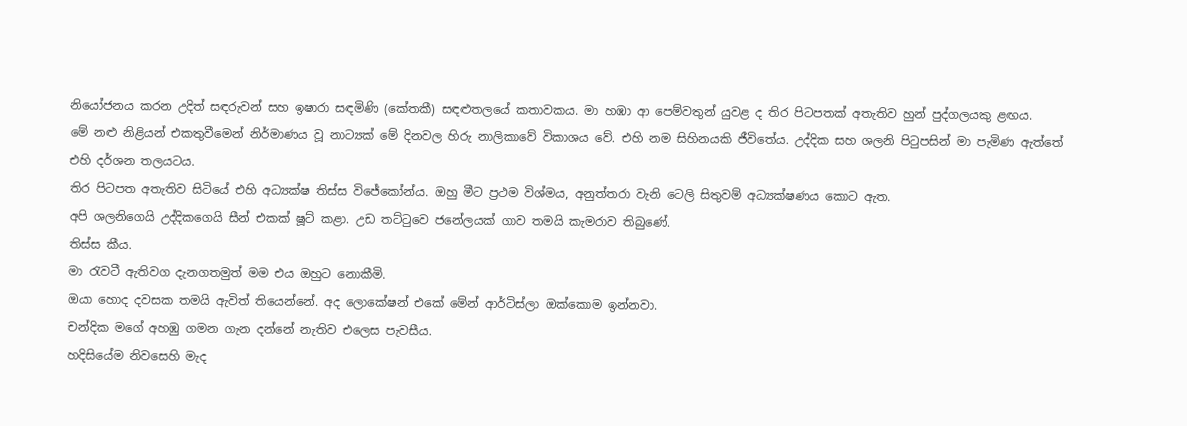නියෝජනය කරන උදිත් සඳරුවන් සහ ඉෂාරා සඳමිණි (කේතකී) සඳළුතලයේ කතාවකය. මා හඹා ආ පෙම්වතුන් යුවළ ද තිර පිටපතක් අතැතිව හුන් පුද්ගලයකු ළඟය.
මේ නළු නිළියන් එකතුවීමෙන් නිර්මාණය වූ නාට්‍යක් මේ දිනවල හිරු නාලිකාවේ විකාශය වේ. එහි නම සිහිනයකි ජීවිතේය. උද්දික සහ ශලනි පිටුපසින් මා පැමිණ ඇත්තේ එහි දර්ශන තලයටය.
තිර පිටපත අතැතිව සිටියේ එහි අධ්‍යක්ෂ තිස්ස විජේකෝන්ය. ඔහු මීට ප්‍රථම විශ්මය, අනුත්තරා වැනි ටෙලි සිතුවම් අධ්‍යක්ෂණය කොට ඇත.
අපි ශලනිගෙයි උද්දිකගෙයි සීන් එකක් ෂූට් කළා. උඩ තට්ටුවෙ ජනේලයක් ගාව තමයි කැමරාව තිබුණේ.
තිස්ස කීය.
මා රැවටී ඇතිවග දැනගතමුත් මම එය ඔහුට නොකීමි.
ඔයා හොද දවසක තමයි ඇවිත් තියෙන්නේ. අද ලොකේෂන් එකේ මේන් ආර්ටිස්ලා ඔක්කොම ඉන්නවා.
චන්දික මගේ අහඹු ගමන ගැන දන්නේ නැතිව එලෙස පැවසීය.
හදිසියේම නිවසෙහි මැද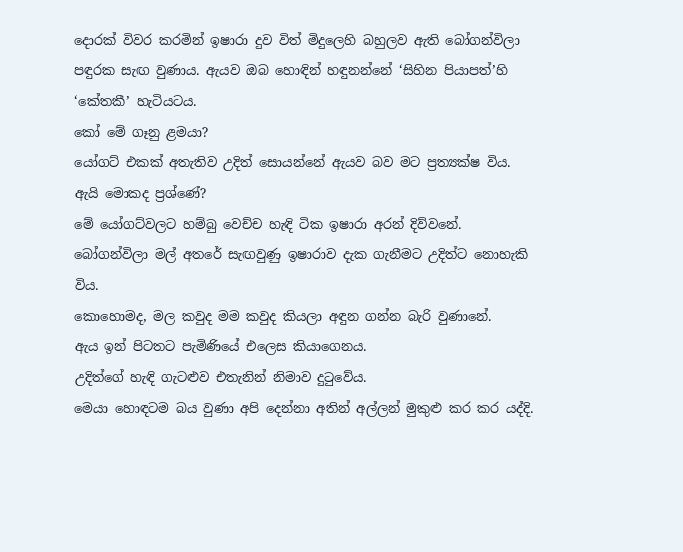දොරක් විවර කරමින් ඉෂාරා දුව විත් මිදුලෙහි බහුලව ඇති බෝගන්විලා පඳුරක සැඟ වුණාය. ඇයව ඔබ හොඳින් හඳුනන්නේ ‘සිහින පියාපත්’හි ‘කේතකී’ හැටියටය.
කෝ මේ ගෑනු ළමයා?
යෝගට් එකක් අතැතිව උදිත් සොයන්නේ ඇයව බව මට ප්‍රත්‍යක්ෂ විය. ඇයි මොකද ප්‍රශ්ණේ?
මේ යෝගට්වලට හම්බු වෙච්ච හැඳි ටික ඉෂාරා අරන් දිව්වනේ.
බෝගන්විලා මල් අතරේ සැඟවුණු ඉෂාරාව දැක ගැනීමට උදිත්ට නොහැකි විය.
කොහොමද, මල කවුද මම කවුද කියලා අඳුන ගන්න බැරි වුණානේ.
ඇය ඉන් පිටතට පැමිණියේ එලෙස කියාගෙනය.
උදිත්ගේ හැඳි ගැටළුව එතැනින් නිමාව දුටුවේය.
මෙයා හොඳටම බය වුණා අපි දෙන්නා අතින් අල්ලන් මුකුළු කර කර යද්දි.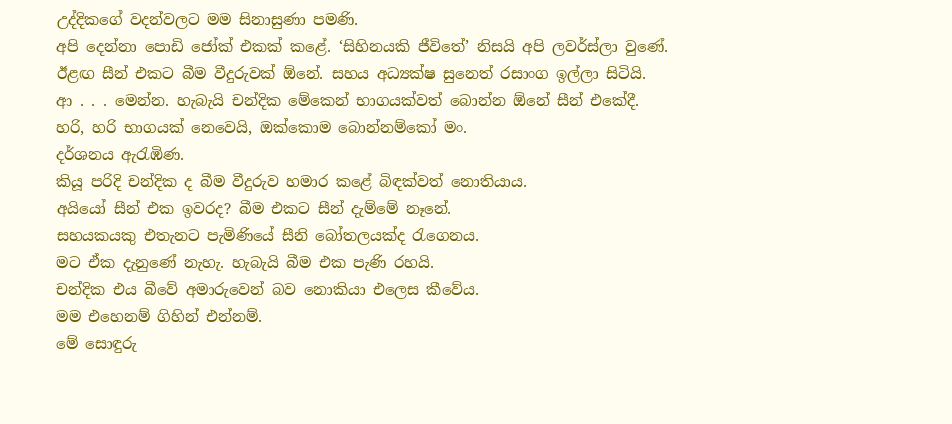උද්දිකගේ වදන්වලට මම සිනාසුණා පමණි.
අපි දෙන්නා පොඩි ජෝක් එකක් කළේ. ‘සිහිනයකි ජීවිතේ’ නිසයි අපි ලවර්ස්ලා වුණේ.
ඊළඟ සීන් එකට බීම වීදුරුවක් ඕනේ. සහය අධ්‍යක්ෂ සුනෙත් රසාංග ඉල්ලා සිටියි.
ආ . . . මෙන්න. හැබැයි චන්දික මේකෙන් භාගයක්වත් බොන්න ඕනේ සීන් එකේදී.
හරි, හරි භාගයක් නෙවෙයි, ඔක්කොම බොන්නම්කෝ මං.
දර්ශනය ඇරැඹිණ.
කියූ පරිදි චන්දික ද බීම වීදුරුව හමාර කළේ බිඳක්වත් නොතියාය.
අයියෝ සීන් එක ඉවරද? බීම එකට සීන් දැම්මේ නෑනේ.
සහයකයකු එතැනට පැමිණියේ සීනි බෝතලයක්ද රැගෙනය.
මට ඒක දැනුණේ නැහැ. හැබැයි බීම එක පැණි රහයි.
චන්දික එය බීවේ අමාරුවෙන් බව නොකියා එලෙස කීවේය.
මම එහෙනම් ගිහින් එන්නම්.
මේ සොඳුරු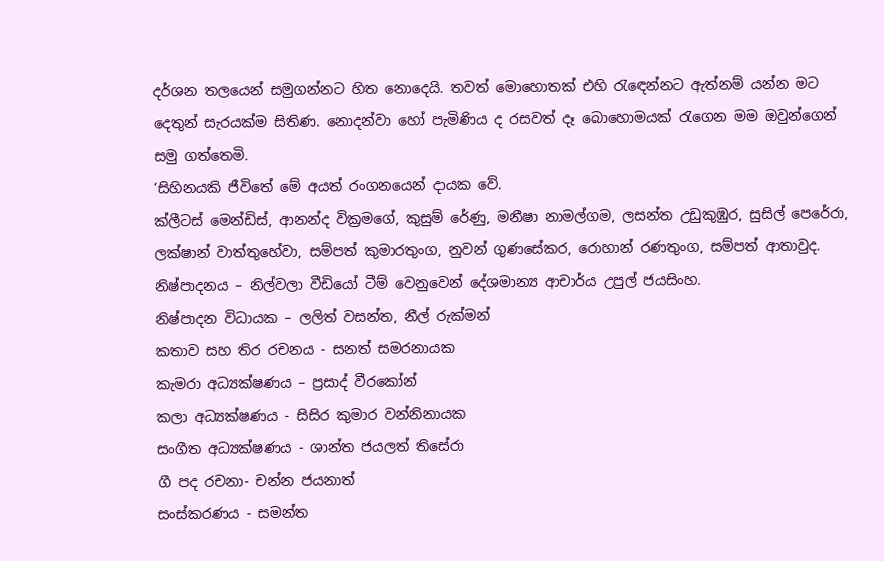දර්ශන තලයෙන් සමුගන්නට හිත නොදෙයි. තවත් මොහොතක් එහි රැඳෙන්නට ඇත්නම් යන්න මට දෙතුන් සැරයක්ම සිතිණ. නොදන්වා හෝ පැමිණිය ද රසවත් දෑ බොහොමයක් රැගෙන මම ඔවුන්ගෙන් සමු ගත්තෙමි.
‘සිහිනයකි ජීවිතේ මේ අයත් රංගනයෙන් දායක වේ.
ක්ලීටස් මෙන්ඩිස්, ආනන්ද වික්‍රමගේ, කුසුම් රේණු, මනීෂා නාමල්ගම, ලසන්ත උඩුකුඹුර, සුසිල් පෙරේරා, ලක්ෂාන් වාත්තුහේවා, සම්පත් කුමාරතුංග, නුවන් ගුණසේකර, රොහාන් රණතුංග, සම්පත් ආතාවුද.
නිෂ්පාදනය – නිල්වලා වීඩියෝ ටීම් වෙනුවෙන් දේශමාන්‍ය ආචාර්ය උපුල් ජයසිංහ.
නිෂ්පාදන විධායක – ලලිත් වසන්ත, නීල් රුක්මන්
කතාව සහ තිර රචනය - සනත් සමරනායක
කැමරා අධ්‍යක්ෂණය – ප්‍රසාද් වීරකෝන්
කලා අධ්‍යක්ෂණය - සිසිර කුමාර වන්නිනායක
සංගීත අධ්‍යක්ෂණය - ශාන්ත ජයලත් තිසේරා
ගී පද රචනා- චන්න ජයනාත්
සංස්කරණය - සමන්ත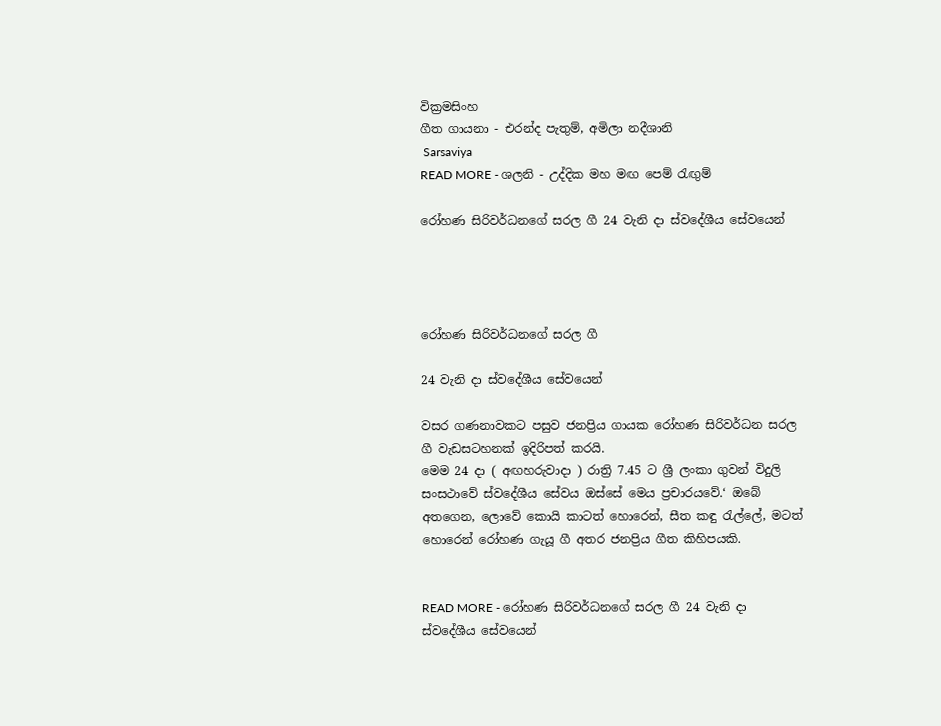වික්‍රමසිංහ
ගීත ගායනා - එරන්ද පැතුම්, අමිලා නදීශානි
 Sarsaviya
READ MORE - ශලනි - උද්දික මහ මඟ පෙම් රැඟුම්

රෝහණ සිරිවර්ධනගේ සරල ගී 24 වැනි දා ස්වදේශීය සේවයෙන්




රෝහණ සිරිවර්ධනගේ සරල ගී

24 වැනි දා ස්වදේශීය සේවයෙන්

වසර ගණනාවකට පසුව ජනප්‍රිය ගායක රෝහණ සිරිවර්ධන සරල ගී වැඩසටහනක් ඉදිරිපත් කරයි.
මෙම 24 දා ( අඟහරුවාදා ) රාත්‍රි 7.45 ට ශ්‍රී ලංකා ගුවන් විදුලි සංසථාවේ ස්වදේශීය සේවය ඔස්සේ මෙය ප්‍රචාරයවේ.‘ ඔබේ අතගෙන, ලොවේ කොයි කාටත් හොරෙන්, සීත කඳු රැල්ලේ, මටත් හොරෙන් රෝහණ ගැයූ ගී අතර ජනප්‍රිය ගීත කිහිපයකි.


READ MORE - රෝහණ සිරිවර්ධනගේ සරල ගී 24 වැනි දා ස්වදේශීය සේවයෙන්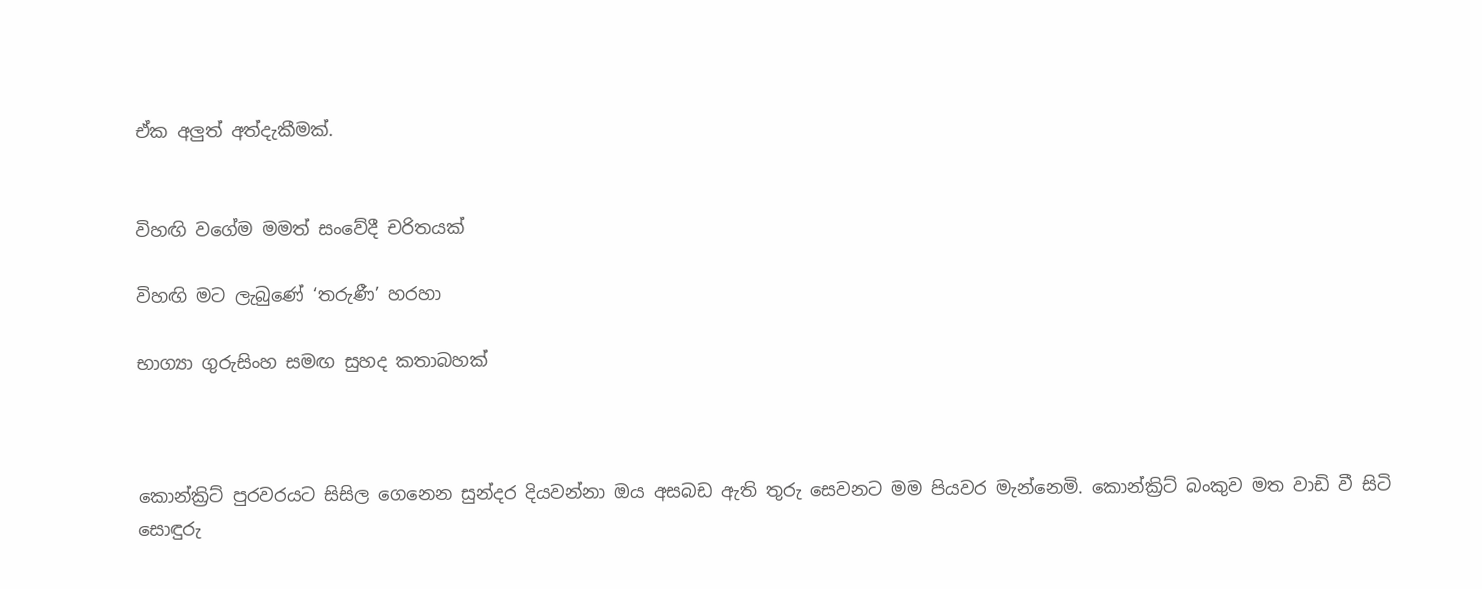ඒක අලුත් අත්දැකීමක්.


විහඟි වගේම මමත් සංවේදී චරිතයක්

විහඟි මට ලැබුණේ ‘තරුණී’ හරහා

භාග්‍යා ගුරුසිංහ සමඟ සුහද කතාබහක්



කොන්ක්‍රිට් පුරවරයට සිසිල ගෙනෙන සුන්දර දියවන්නා ඔය අසබඩ ඇති තුරු සෙවනට මම පියවර මැන්නෙමි. කොන්ක්‍රිට් බංකුව මත වාඩි වී සිටි සොඳුරු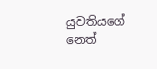යුවතියගේ නෙත්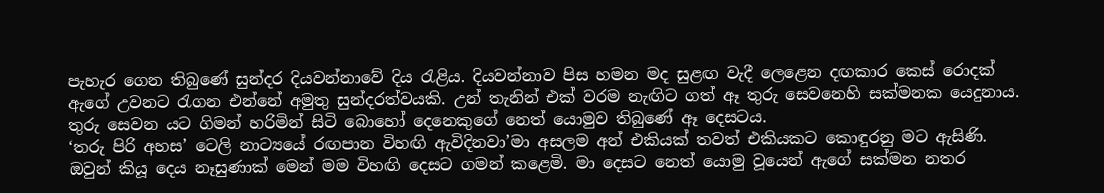පැහැර ගෙන තිබුණේ සුන්දර දියවන්නාවේ දිය රැළිය. දියවන්නාව පිස හමන මද සුළඟ වැදී ලෙළෙන දඟකාර කෙස් රොදක් ඇගේ උවනට රැගන එන්නේ අමුතු සුන්දරත්වයකි. උන් තැනින් එක් වරම නැඟිට ගත් ඈ තුරු සෙවනෙහි සක්මනක යෙදුනාය. තුරු සෙවන යට ගිමන් හරිමින් සිටි බොහෝ දෙනෙකුගේ නෙත් යොමුව තිබුණේ ඈ දෙසටය.
‘තරු පිරි අහස’ ටෙලි නාට්‍යයේ රඟපාන විහඟි ඇවිදිනවා’මා අසලම අන් එකියක් තවත් එකියකට කොඳුරනු මට ඇසිණි. ඔවුන් කියූ දෙය නෑසුණාක් මෙන් මම විහඟි දෙසට ගමන් කළෙමි. මා දෙසට නෙත් යොමු වූයෙන් ඇගේ සක්මන නතර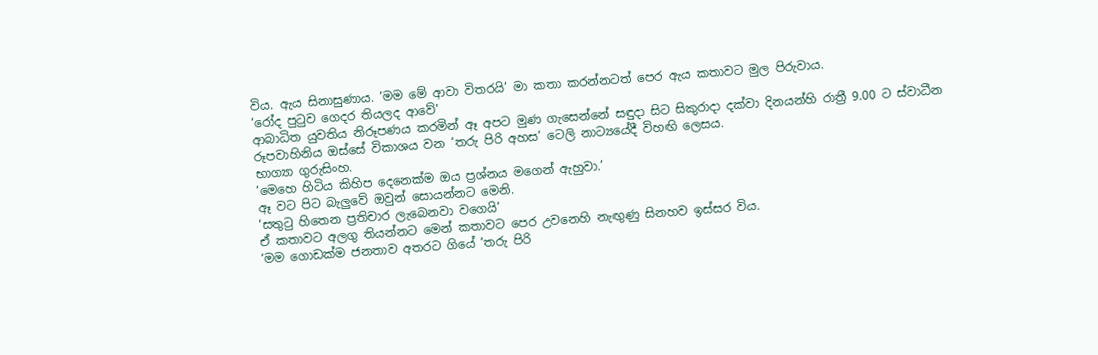විය. ඇය සිනාසුණාය. ‘මම මේ ආවා විතරයි’ මා කතා කරන්නටත් පෙර ඇය කතාවට මුල පිරුවාය.
‘රෝද පුටුව ගෙදර තියලද ආවේ’
ආබාධිත යුවතිය නිරූපණය කරමින් ඈ අපට මුණ ගැසෙන්නේ සඳුදා සිට සිකුරාදා දක්වා දිනයන්හි රාත්‍රී 9.00 ට ස්වාධීන රූපවාහිනිය ඔස්සේ විකාශය වන ‘තරු පිරි අහස’ ටෙලි නාට්‍යයේදී විහඟි ලෙසය.
භාග්‍යා ගුරුසිංහ.
‘මෙහෙ හිටිය කිහිප දෙනෙක්ම ඔය ප්‍රශ්නය මගෙන් ඇහුවා.’
ඈ වට පිට බැලුවේ ඔවුන් සොයන්නට මෙනි.
‘සතුටු හිතෙන ප්‍රතිචාර ලැබෙනවා වගෙයි’
ඒ කතාවට අලගු තියන්නට මෙන් කතාවට පෙර උවනෙහි නැඟුණු සිනහව ඉස්සර විය.
‘මම ගොඩක්ම ජනතාව අතරට ගියේ ‘තරු පිරි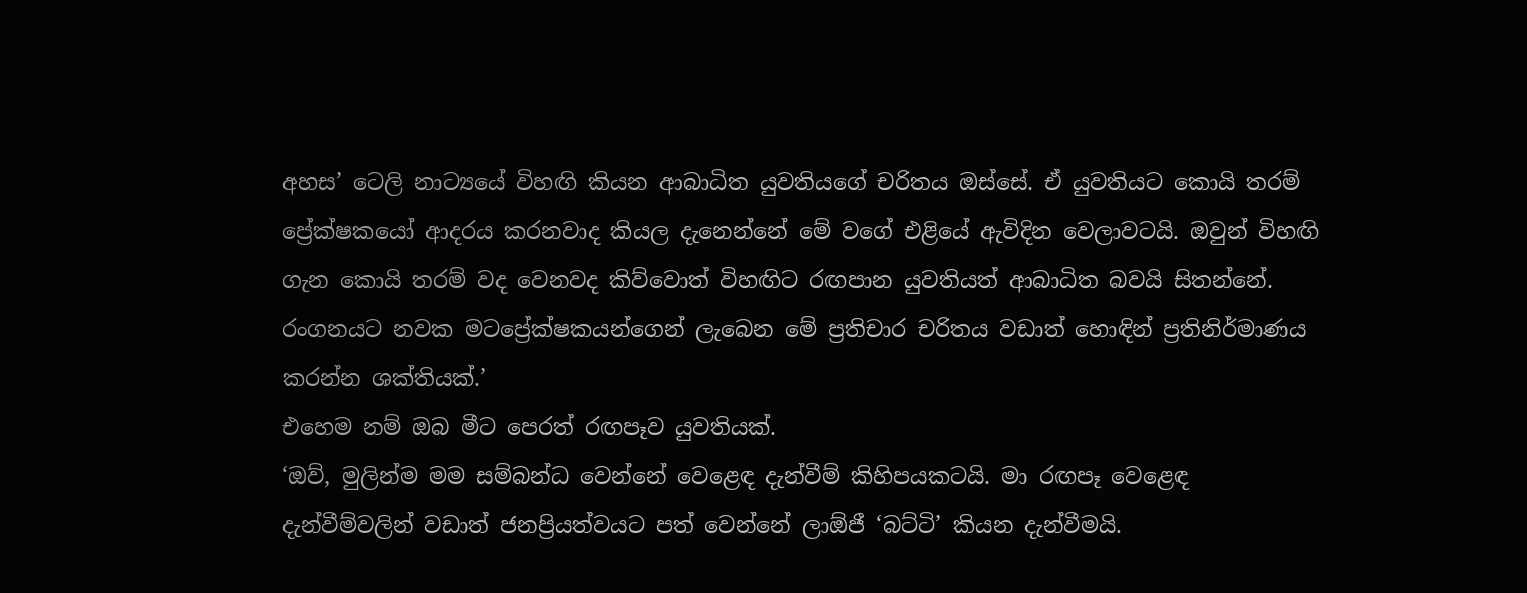අහස’ ටෙලි නාට්‍යයේ විහඟි කියන ආබාධිත යුවතියගේ චරිතය ඔස්සේ. ඒ යුවතියට කොයි තරම් ප්‍රේක්ෂකයෝ ආදරය කරනවාද කියල දැනෙන්නේ මේ වගේ එළියේ ඇවිදින වෙලාවටයි. ඔවුන් විහඟි ගැන කොයි තරම් වද වෙනවද කිව්වොත් විහඟිට රඟපාන යුවතියත් ආබාධිත බවයි සිතන්නේ. රංගනයට නවක මටප්‍රේක්ෂකයන්ගෙන් ලැබෙන මේ ප්‍රතිචාර චරිතය වඩාත් හොඳින් ප්‍රතිනිර්මාණය කරන්න ශක්තියක්.’
එහෙම නම් ඔබ මීට පෙරත් රඟපෑව යුවතියක්.
‘ඔව්, මුලින්ම මම සම්බන්ධ වෙන්නේ වෙළෙඳ දැන්වීම් කිහිපයකටයි. මා රඟපෑ වෙළෙඳ දැන්වීම්වලින් වඩාත් ජනප්‍රියත්වයට පත් වෙන්නේ ලාඕජී ‘බට්ටි’ කියන දැන්වීමයි.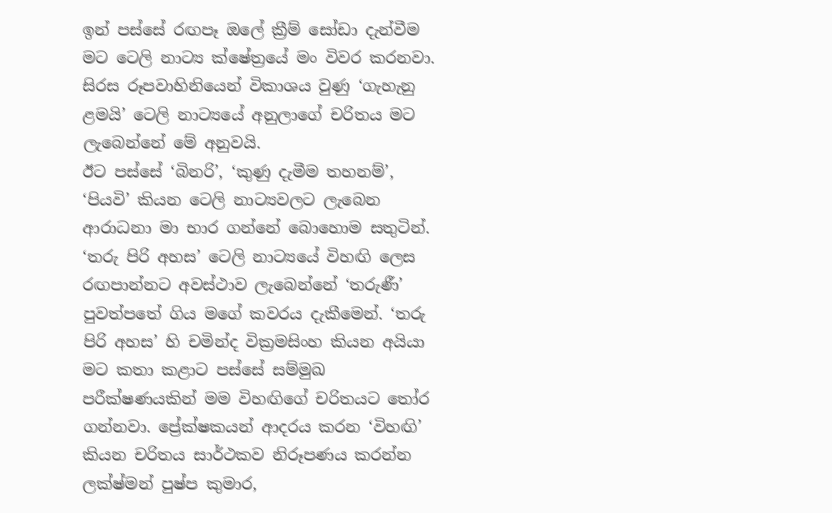ඉන් පස්සේ රඟපෑ ඔලේ ක්‍රීම් සෝඩා දැන්වීම මට ටෙලි නාට්‍ය ක්ෂේත්‍රයේ මං විවර කරනවා. සිරස රූපවාහිනියෙන් විකාශය වුණු ‘ගැහැනු ළමයි’ ටෙලි නාට්‍යයේ අනුලාගේ චරිතය මට ලැබෙන්නේ මේ අනුවයි.
ඊට පස්සේ ‘බිනරි’, ‘කුණු දැමීම තහනම්’, ‘පියවි’ කියන ටෙලි නාට්‍යවලට ලැබෙන ආරාධනා මා භාර ගන්නේ බොහොම සතුටින්. ‘තරු පිරි අහස’ ටෙලි නාට්‍යයේ විහඟි ලෙස රඟපාන්නට අවස්ථාව ලැබෙන්නේ ‘තරුණී’ පුවත්පතේ ගිය මගේ කවරය දැකීමෙන්. ‘තරු පිරි අහස’ හි චමින්ද වික්‍රමසිංහ කියන අයියා මට කතා කළාට පස්සේ සම්මුඛ පරීක්ෂණයකින් මම විහඟිගේ චරිතයට තෝර ගන්නවා. ප්‍රේක්ෂකයන් ආදරය කරන ‘විහඟි’ කියන චරිතය සාර්ථකව නිරූපණය කරන්න ලක්ෂ්මන් පුෂ්ප කුමාර,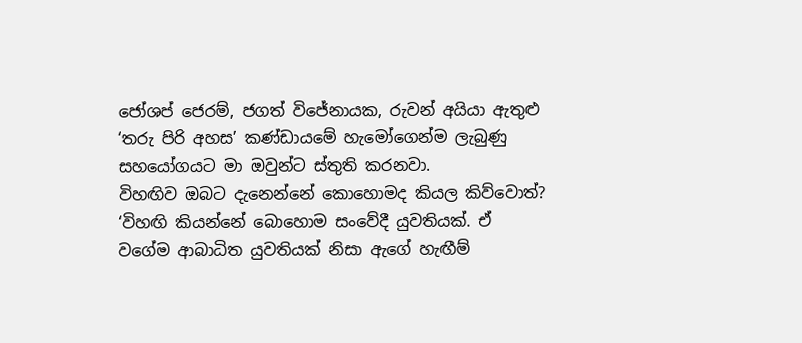ජෝශප් ජෙරම්, ජගත් විජේනායක, රුවන් අයියා ඇතුළු ‘තරු පිරි අහස’ කණ්ඩායමේ හැමෝගෙන්ම ලැබුණු සහයෝගයට මා ඔවුන්ට ස්තුති කරනවා.
විහඟිව ඔබට දැනෙන්නේ කොහොමද කියල කිව්වොත්?
‘විහඟි කියන්නේ බොහොම සංවේදී යුවතියක්. ඒ වගේම ආබාධිත යුවතියක් නිසා ඇගේ හැඟීම්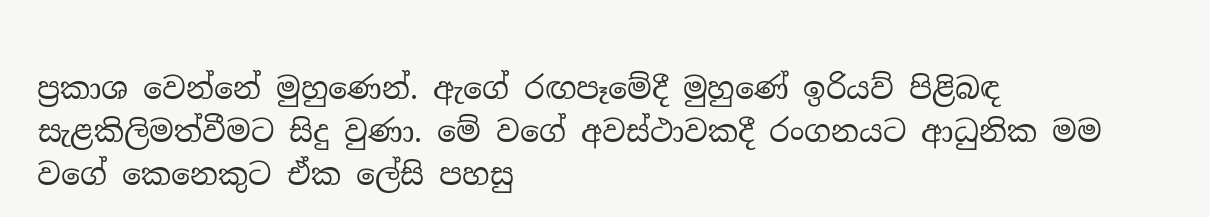ප්‍රකාශ වෙන්නේ මුහුණෙන්. ඇගේ රඟපෑමේදී මුහුණේ ඉරියව් පිළිබඳ සැළකිලිමත්වීමට සිදු වුණා. මේ වගේ අවස්ථාවකදී රංගනයට ආධුනික මම වගේ කෙනෙකුට ඒක ලේසි පහසු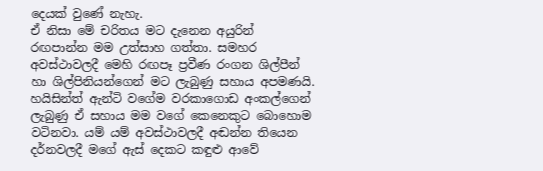දෙයක් වුණේ නැහැ.
ඒ නිසා මේ චරිතය මට දැනෙන අයුරින් රඟපාන්න මම උත්සාහ ගත්තා. සමහර අවස්ථාවලදී මෙහි රඟපෑ ප්‍රවීණ රංගන ශිල්පීන් හා ශිල්පිනියන්ගෙන් මට ලැබුණු සහාය අපමණයි. හයිසින්ත් ඇන්ටි වගේම වරකාගොඩ අංකල්ගෙන් ලැබුණු ඒ සහාය මම වගේ කෙනෙකුට බොහොම වටිනවා. යම් යම් අවස්ථාවලදී අඬන්න තියෙන දර්නවලදී මගේ ඇස් දෙකට කඳුළු ආවේ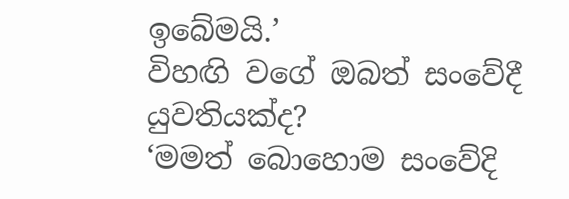ඉබේමයි.’
විහඟි වගේ ඔබත් සංවේදී යුවතියක්ද?
‘මමත් බොහොම සංවේදි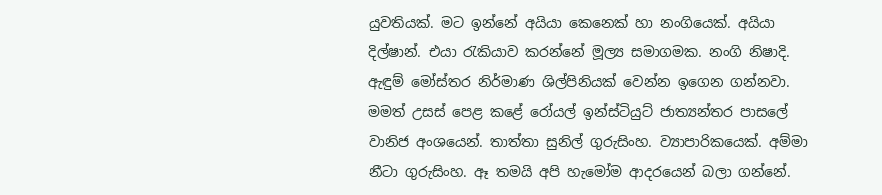යුවතියක්. මට ඉන්නේ අයියා කෙනෙක් හා නංගියෙක්. අයියා දිල්ෂාන්. එයා රැකියාව කරන්නේ මූල්‍ය සමාගමක. නංගි නිෂාදි. ඇඳුම් මෝස්තර නිර්මාණ ශිල්පිනියක් වෙන්න ඉගෙන ගන්නවා. මමත් උසස් පෙළ කළේ රෝයල් ඉන්ස්ටියුට් ජාත්‍යන්තර පාසලේ වානිජ අංශයෙන්. තාත්තා සුනිල් ගුරුසිංහ. ව්‍යාපාරිකයෙක්. අම්මා නීටා ගුරුසිංහ. ඈ තමයි අපි හැමෝම ආදරයෙන් බලා ගන්නේ.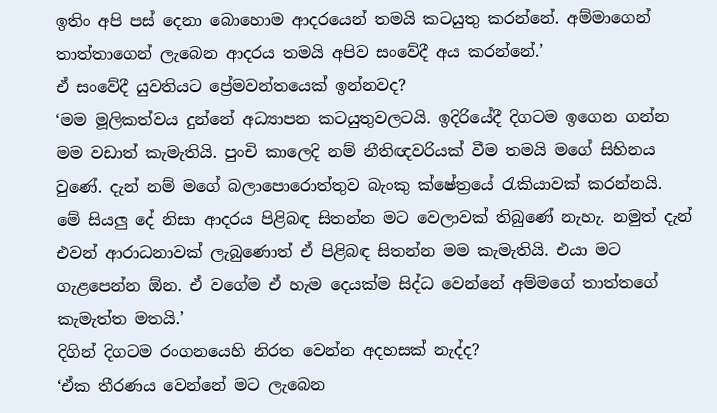ඉතිං අපි පස් දෙනා බොහොම ආදරයෙන් තමයි කටයුතු කරන්නේ. අම්මාගෙන් තාත්තාගෙන් ලැබෙන ආදරය තමයි අපිව සංවේදී අය කරන්නේ.’
ඒ සංවේදී යුවතියට ප්‍රේමවන්තයෙක් ඉන්නවද?
‘මම මූලිකත්වය දුන්නේ අධ්‍යාපන කටයුතුවලටයි. ඉදිරියේදී දිගටම ඉගෙන ගන්න මම වඩාත් කැමැතියි. පුංචි කාලෙදි නම් නීතිඥවරියක් වීම තමයි මගේ සිහිනය වුණේ. දැන් නම් මගේ බලාපොරොත්තුව බැංකු ක්ෂේත්‍රයේ රැකියාවක් කරන්නයි.
මේ සියලු දේ නිසා ආදරය පිළිබඳ සිතන්න මට වෙලාවක් තිබුණේ නැහැ. නමුත් දැන් එවන් ආරාධනාවක් ලැබුණොත් ඒ පිළිබඳ සිතන්න මම කැමැතියි. එයා මට ගැළපෙන්න ඕන. ඒ වගේම ඒ හැම දෙයක්ම සිද්ධ වෙන්නේ අම්මගේ තාත්තගේ කැමැත්ත මතයි.’
දිගින් දිගටම රංගනයෙහි නිරත වෙන්න අදහසක් නැද්ද?
‘ඒක තීරණය වෙන්නේ මට ලැබෙන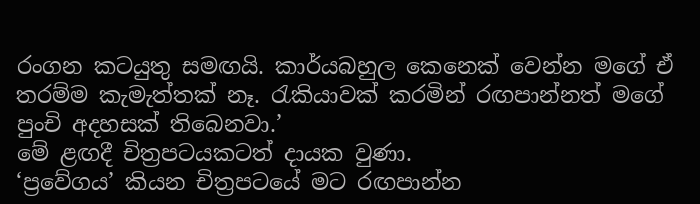රංගන කටයුතු සමඟයි. කාර්යබහුල කෙනෙක් වෙන්න මගේ ඒ තරම්ම කැමැත්තක් නෑ. රැකියාවක් කරමින් රඟපාන්නත් මගේ පුංචි අදහසක් තිබෙනවා.’
මේ ළඟදී චිත්‍රපටයකටත් දායක වුණා.
‘ප්‍රවේගය’ කියන චිත්‍රපටයේ මට රඟපාන්න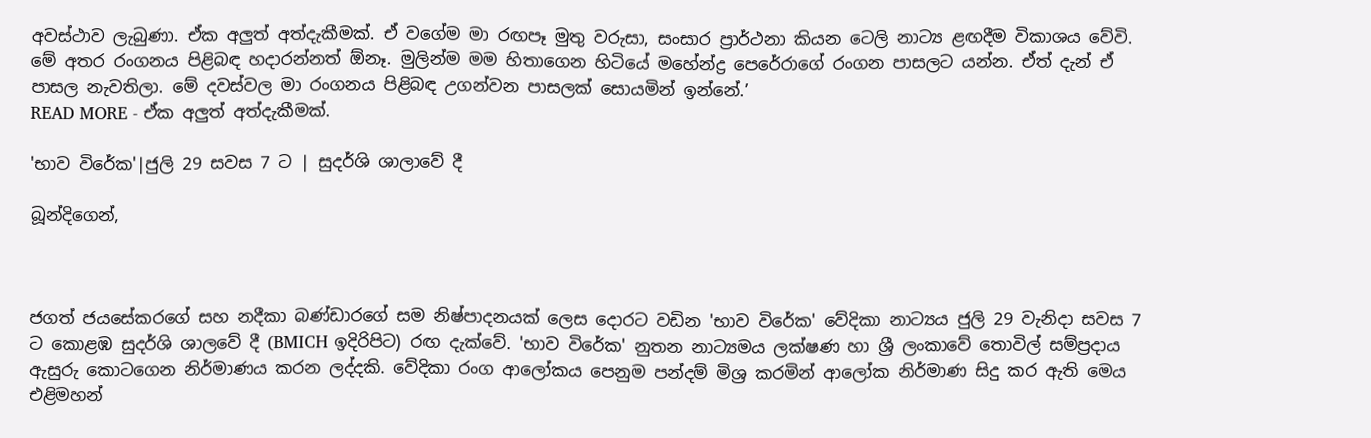අවස්ථාව ලැබුණා. ඒක අලුත් අත්දැකීමක්. ඒ වගේම මා රඟපෑ මුතු වරුසා, සංසාර ප්‍රාර්ථනා කියන ටෙලි නාට්‍ය ළඟදීම විකාශය වේවි. මේ අතර රංගනය පිළිබඳ හදාරන්නත් ඕනෑ. මුලින්ම මම හිතාගෙන හිටියේ මහේන්ද්‍ර පෙරේරාගේ රංගන පාසලට යන්න. ඒත් දැන් ඒ පාසල නැවතිලා. මේ දවස්වල මා රංගනය පිළිබඳ උගන්වන පාසලක් සොයමින් ඉන්නේ.’
READ MORE - ඒක අලුත් අත්දැකීමක්.

'භාව විරේක'|ජුලි 29 සවස 7 ට | සුදර්ශි ශාලාවේ දී

බූන්දිගෙන්,



ජගත් ජයසේකරගේ සහ නදීකා බණ්ඩාරගේ සම නිෂ්පාදනයක් ලෙස දොරට වඩින 'භාව විරේක' වේදිකා නාට්‍යය ජුලි 29 වැනිදා සවස 7 ට කොළඹ සුදර්ශි ශාලවේ දී (BMICH ඉදිරිපිට) රඟ දැක්වේ. 'භාව විරේක' නුතන නාට්‍යමය ලක්ෂණ හා ශ්‍රී ලංකාවේ තොවිල් සම්ප්‍රදාය ඇසුරු කොටගෙන නිර්මාණය කරන ලද්දකි. වේදිකා රංග ආලෝකය පෙනුම පන්දම් මිශ්‍ර කරමින් ආලෝක නිර්මාණ සිදු කර ඇති මෙය එළිමහන්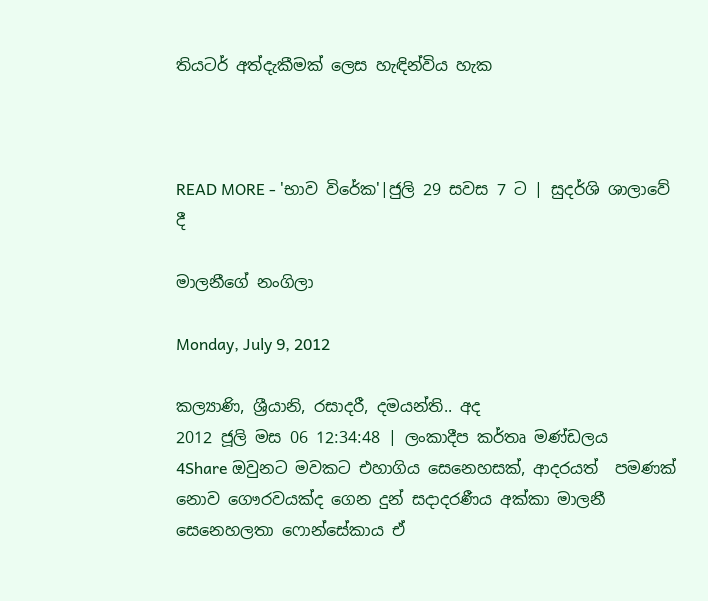තියටර් අත්දැකීමක් ලෙස හැඳින්විය හැක



READ MORE - 'භාව විරේක'|ජුලි 29 සවස 7 ට | සුදර්ශි ශාලාවේ දී

මාලනීගේ නංගිලා

Monday, July 9, 2012

කල්‍යාණි, ශ්‍රීයානි, රසාදරී, දමයන්ති.. අද
2012 ජූලි මස 06 12:34:48 | ලංකාදීප කර්තෘ මණ්ඩලය
4Share ඔවුනට මවකට එහාගිය සෙනෙහසක්, ආදරයත්  පමණක් නොව ගෞරවයක්ද ගෙන දුන් සදාදරණීය අක්කා මාලනී සෙනෙහලතා ෆොන්සේකාය ඒ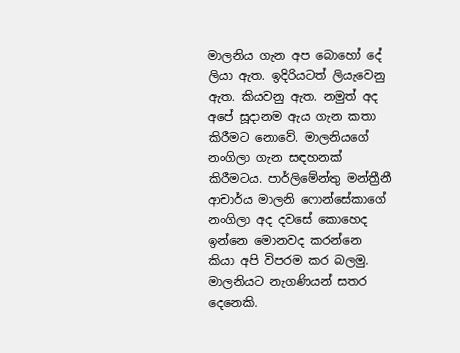මාලනිය ගැන අප බොහෝ දේ ලියා ඇත. ඉදිරියටත් ලියැවෙනු ඇත. කියවනු ඇත. නමුත් අද අපේ සූදානම ඇය ගැන කතා කිරීමට නොවේ. මාලනියගේ නංගිලා ගැන සඳහනක් කිරීමටය. පාර්ලිමේන්තු මන්ත්‍රීනී ආචාර්ය මාලනි ෆොන්සේකාගේ නංගිලා අද දවසේ කොහෙද ඉන්නෙ මොනවද කරන්නෙ කියා අපි විපරම කර බලමු.
මාලනියට නැගණියන් සතර දෙනෙකි.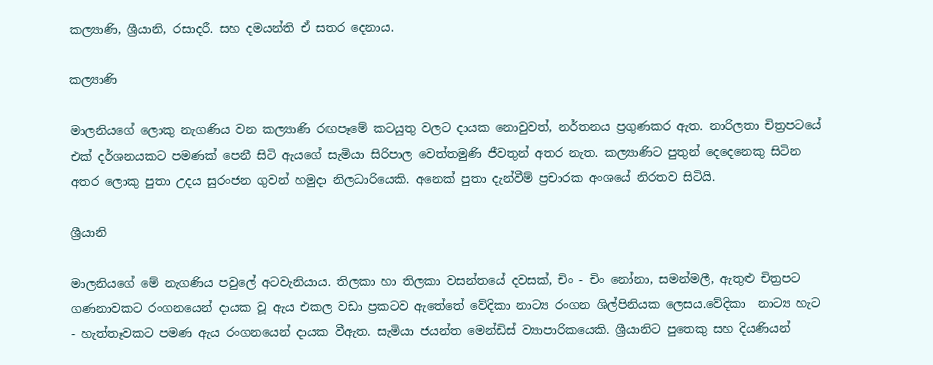කල්‍යාණි, ශ්‍රීයානි, රසාදරී. සහ දමයන්ති ඒ සතර දෙනාය.

කල්‍යාණි

මාලනියගේ ලොකු නැගණිය වන කල්‍යාණි රඟපෑමේ කටයුතු වලට දායක නොවුවත්, නර්තනය ප්‍රගුණකර ඇත. නාරිලතා චිත්‍රපටයේ එක් දර්ශනයකට පමණක් පෙනී සිටි ඇයගේ සැමියා සිරිපාල වෙත්තමුණි ජීවතුන් අතර නැත. කල්‍යාණිට පුතුන් දෙදෙනෙකු සිටින අතර ලොකු පුතා උදය සුරංජන ගුවන් හමුදා නිලධාරියෙකි. අනෙක් පුතා දැන්වීම් ප්‍රචාරක අංශයේ නිරතව සිටියි.

ශ්‍රීයානි

මාලනියගේ මේ නැගණිය පවුලේ අටවැනියාය. තිලකා හා තිලකා වසන්තයේ දවසක්, චිං - චිං නෝනා, සමන්මලී, ඇතුළු චිත්‍රපට ගණනාවකට රංගනයෙන් දායක වූ ඇය එකල වඩා ප්‍රකටව ඇතේතේ වේදිකා නාට්‍ය රංගන ශිල්පිනියක ලෙසය.වේදිකා  නාට්‍ය හැට - හැත්තෑවකට පමණ ඇය රංගනයෙන් දායක වීඇත. සැමියා ජයන්ත මෙන්ඩිස් ව්‍යාපාරිකයෙකි. ශ්‍රීයානිට පුතෙකු සහ දියණියන්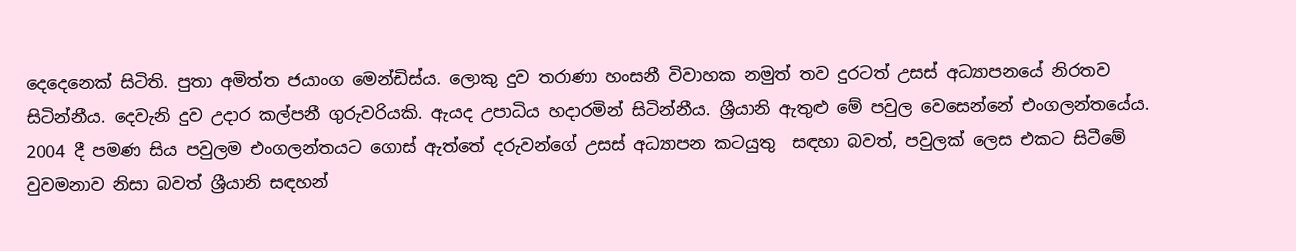දෙදෙනෙක් සිටිති. පුතා අමිත්ත ජයාංග මෙන්ඩිස්ය. ලොකු දුව තරාණා හංසනී විවාහක නමුත් තව දුරටත් උසස් අධ්‍යාපනයේ නිරතව සිටින්නීය. දෙවැනි දුව උදාර කල්පනී ගුරුවරියකි. ඇයද උපාධිය හදාරමින් සිටින්නීය. ශ්‍රීයානි ඇතුළු මේ පවුල වෙසෙන්නේ එංගලන්තයේය. 2004 දී පමණ සිය පවුලම එංගලන්තයට ගොස් ඇත්තේ දරුවන්ගේ උසස් අධ්‍යාපන කටයුතු  සඳහා බවත්, පවුලක් ලෙස එකට සිටීමේ වුවමනාව නිසා බවත් ශ්‍රීයානි සඳහන්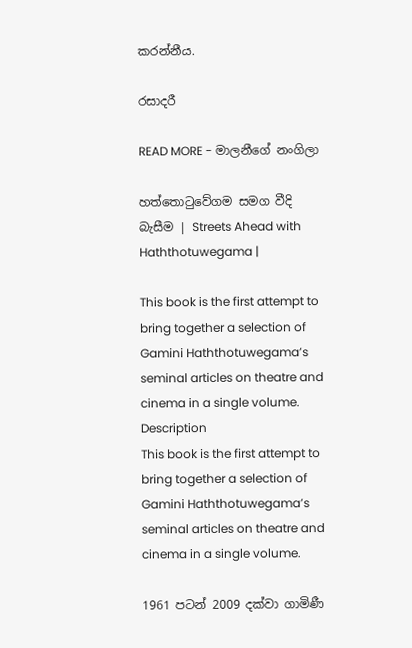කරන්නීය.

රසාදරී

READ MORE - මාලනීගේ නංගිලා

හත්තොටුවේගම සමග වීදි බැසීම | Streets Ahead with Haththotuwegama |

This book is the first attempt to bring together a selection of Gamini Haththotuwegama’s seminal articles on theatre and cinema in a single volume.
Description
This book is the first attempt to bring together a selection of Gamini Haththotuwegama’s seminal articles on theatre and cinema in a single volume.

1961 පටන් 2009 දක්වා ගාමිණී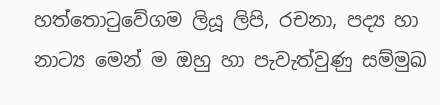හත්තොටුවේගම ලියූ ලිපි, රචනා, පද්‍ය හා නාට්‍ය මෙන් ම ඔහු හා පැවැත්වුණු සම්මුඛ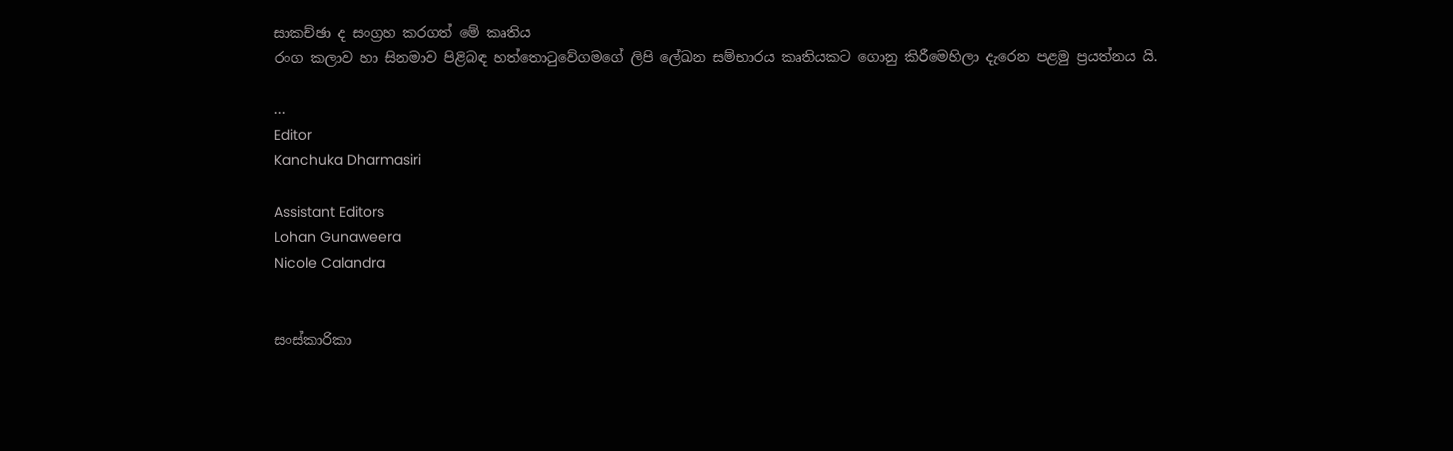සාකච්ඡා ද සංග්‍රහ කරගත් මේ කෘතිය
රංග කලාව හා සිනමාව පිළිබඳ හත්තොටුවේගමගේ ලිපි ලේඛන සම්භාරය කෘතියකට ගොනු කිරීමෙහිලා දැරෙන පළමු ප්‍රයත්නය යි.

...
Editor
Kanchuka Dharmasiri

Assistant Editors
Lohan Gunaweera
Nicole Calandra


සංස්කාරිකා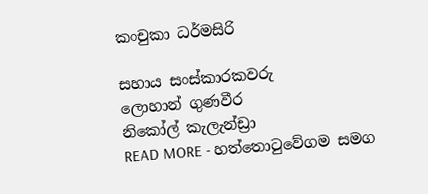කංචුකා ධර්මසිරි

සහාය සංස්කාරකවරු
ලොහාන් ගුණවීර
නිකෝල් කැලැන්ඩ්‍රා
READ MORE - හත්තොටුවේගම සමග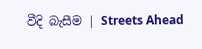වීදි බැසීම | Streets Ahead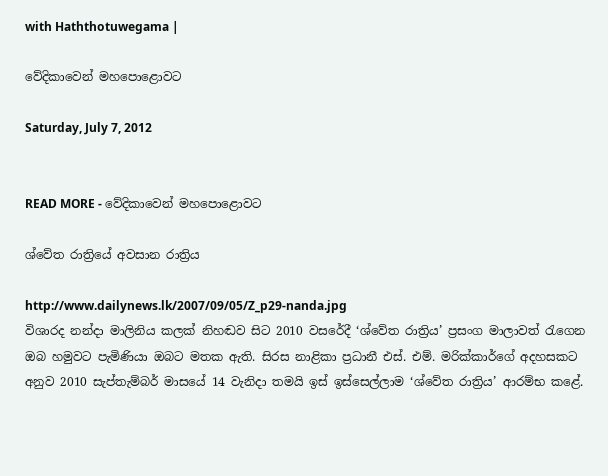with Haththotuwegama |

වේදිකාවෙන් මහපොළොවට

Saturday, July 7, 2012


READ MORE - වේදිකාවෙන් මහපොළොවට

ශ්වේත රාත්‍රියේ අවසාන රාත්‍රිය

http://www.dailynews.lk/2007/09/05/Z_p29-nanda.jpg
විශාරද නන්දා මාලිනිය කලක් නිහඬව සිට 2010 වසරේදී ‘ශ්වේත රාත්‍රිය’ ප්‍රසංග මාලාවත් රැගෙන ඔබ හමුවට පැමිණියා ඔබට මතක ඇති. සිරස නාළිකා ප්‍රධානී එස්. එම්. මරික්කාර්ගේ අදහසකට අනුව 2010 සැප්තැම්බර් මාසයේ 14 වැනිදා තමයි ඉස් ඉස්සෙල්ලාම ‘ශ්වේත රාත්‍රිය’ ආරම්භ කළේ.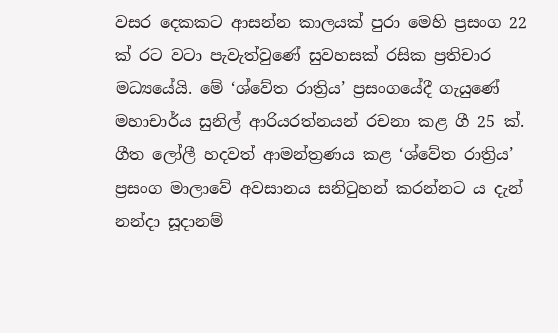වසර දෙකකට ආසන්න කාලයක් පුරා මෙහි ප්‍රසංග 22 ක් රට වටා පැවැත්වුණේ සුවහසක් රසික ප්‍රතිචාර මධ්‍යයේයි. මේ ‘ශ්වේත රාත්‍රිය’ ප්‍රසංගයේදී ගැයුණේ මහාචාර්ය සුනිල් ආරියරත්නයන් රචනා කළ ගී 25 ක්.
ගීත ලෝලී හදවත් ආමන්ත්‍රණය කළ ‘ශ්වේත රාත්‍රිය’ ප්‍රසංග මාලාවේ අවසානය සනිටුහන් කරන්නට ය දැන් නන්දා සූදානම්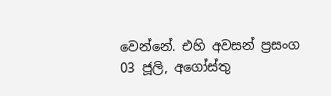වෙන්නේ. එහි අවසන් ප්‍රසංග 03 ජූලි, අගෝස්තු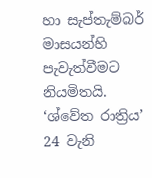හා සැප්තැම්බර් මාසයන්හි පැවැත්වීමට නියමිතයි.
‘ශ්වේත රාත්‍රිය’ 24 වැනි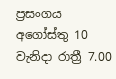ප්‍රසංගය අගෝස්තු 10 වැනිදා රාත්‍රී 7.00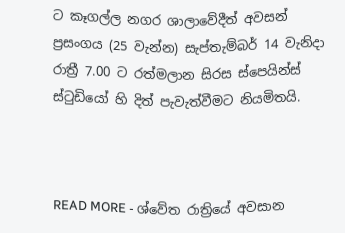ට කෑගල්ල නගර ශාලාවේදීත් අවසන් ප්‍රසංගය (25 වැන්න) සැප්තැම්බර් 14 වැනිදා රාත්‍රී 7.00 ට රත්මලාන සිරස ස්පෙයින්ස් ස්ටුඩියෝ හි දිත් පැවැත්වීමට නියමිතයි.



READ MORE - ශ්වේත රාත්‍රියේ අවසාන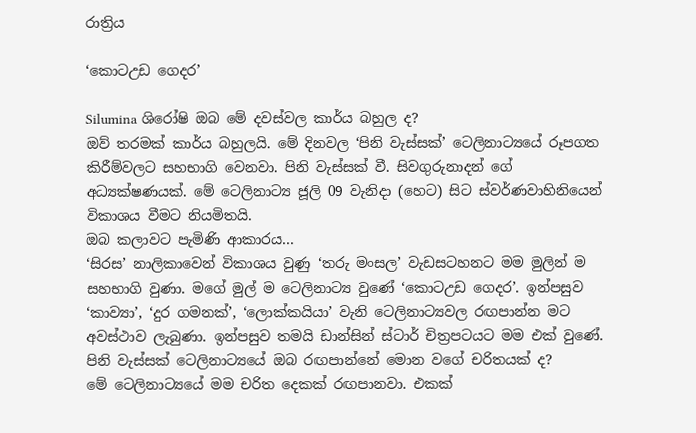රාත්‍රිය

‘කොටඋඩ ගෙදර’

Silumina ශිරෝෂි ඔබ මේ දවස්වල කාර්ය බහුල ද?
ඔව් තරමක් කාර්ය බහුලයි. මේ දිනවල ‘පිනි වැස්සක්’ ටෙලිනාට්‍යයේ රූපගත කිරීම්වලට සහභාගි වෙනවා. පිනි වැස්සක් වී. සිවගුරුනාදන් ගේ අධ්‍යක්ෂණයක්. මේ ටෙලිනාට්‍ය ජූලි 09 වැනිදා (හෙට) සිට ස්වර්ණවාහිනියෙන් විකාශය වීමට නියමිතයි.
ඔබ කලාවට පැමිණි ආකාරය...
‘සිරස’ නාලිකාවෙන් විකාශය වුණු ‘තරු මංසල’ වැඩසටහනට මම මුලින් ම සහභාගි වුණා. මගේ මුල් ම ටෙලිනාට්‍ය වුණේ ‘කොටඋඩ ගෙදර’. ඉන්පසුව ‘කාව්‍යා’, ‘දුර ගමනක්’, ‘ලොක්කයියා’ වැනි ටෙලිනාට්‍යවල රඟපාන්න මට අවස්ථාව ලැබුණා. ඉන්පසුව තමයි ඩාන්සින් ස්ටාර් චිත්‍රපටයට මම එක් වුණේ.
පිනි වැස්සක් ටෙලිනාට්‍යයේ ඔබ රඟපාන්නේ මොන වගේ චරිතයක් ද?
මේ ටෙලිනාට්‍යයේ මම චරිත දෙකක් රඟපානවා. එකක්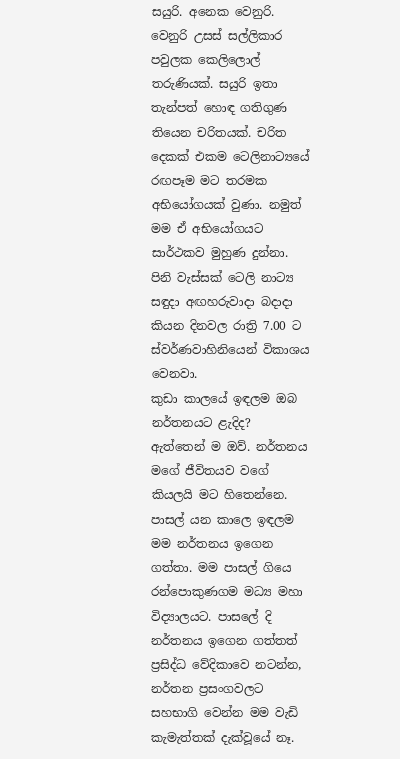සයුරි. අනෙක වෙනුරි. වෙනුරි උසස් සල්ලිකාර පවුලක කෙලිලොල් තරුණියක්. සයුරි ඉතා තැන්පත් හොඳ ගතිගුණ තියෙන චරිතයක්. චරිත දෙකක් එකම ටෙලිනාට්‍යයේ රඟපෑම මට තරමක අභියෝගයක් වුණා. නමුත් මම ඒ අභියෝගයට සාර්ථකව මුහුණ දුන්නා. පිනි වැස්සක් ටෙලි නාට්‍ය සඳුදා අඟහරුවාදා බදාදා කියන දිනවල රාත්‍රි 7.00 ට ස්වර්ණවාහිනියෙන් විකාශය වෙනවා.
කුඩා කාලයේ ඉඳලම ඔබ නර්තනයට ළැදිද?
ඇත්තෙන් ම ඔව්. නර්තනය මගේ ජීවිතයව වගේ කියලයි මට හිතෙන්නෙ. පාසල් යන කාලෙ ඉඳලම මම නර්තනය ඉගෙන ගත්තා. මම පාසල් ගියෙ රන්පොකුණගම මධ්‍ය මහා විද්‍යාලයට. පාසලේ දි නර්තනය ඉගෙන ගත්තත් ප්‍රසිද්ධ වේදිකාවෙ නටන්න, නර්තන ප්‍රසංගවලට සහභාගි වෙන්න මම වැඩි කැමැත්තක් දැක්වූයේ නෑ.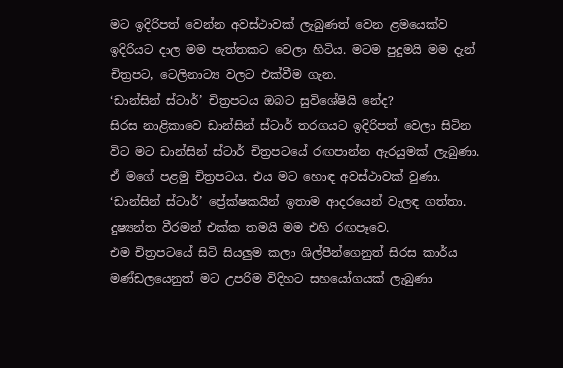මට ඉදිරිපත් වෙන්න අවස්ථාවක් ලැබුණත් වෙන ළමයෙක්ව ඉදිරියට දාල මම පැත්තකට වෙලා හිටිය. මටම පුදුමයි මම දැන් චිත්‍රපට, ටෙලිනාට්‍ය වලට එක්වීම ගැන.
‘ඩාන්සින් ස්ටාර්’ චිත්‍රපටය ඔබට සුවිශේෂියි නේද?
සිරස නාළිකාවෙ ඩාන්සින් ස්ටාර් තරගයට ඉදිරිපත් වෙලා සිටින විට මට ඩාන්සින් ස්ටාර් චිත්‍රපටයේ රඟපාන්න ඇරයුමක් ලැබුණා. ඒ මගේ පළමු චිත්‍රපටය. එය මට හොඳ අවස්ථාවක් වුණා. ‘ඩාන්සින් ස්ටාර්’ ප්‍රේක්ෂකයින් ඉතාම ආදරයෙන් වැලඳ ගත්තා. දුෂ්‍යන්ත වීරමන් එක්ක තමයි මම එහි රඟපෑවෙ.
එම චිත්‍රපටයේ සිටි සියලුම කලා ශිල්පීන්ගෙනුත් සිරස කාර්ය මණ්ඩලයෙනුත් මට උපරිම විදිහට සහයෝගයක් ලැබුණා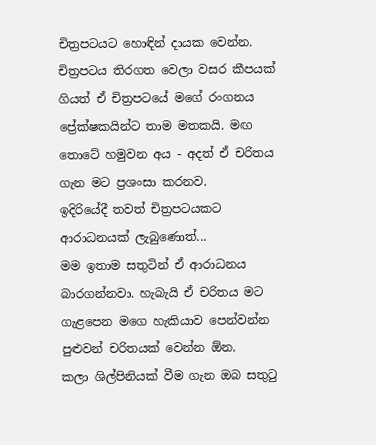චිත්‍රපටයට හොඳින් දායක වෙන්න. චිත්‍රපටය තිරගත වෙලා වසර කීපයක් ගියත් ඒ චිත්‍රපටයේ මගේ රංගනය ප්‍රේක්ෂකයින්ට තාම මතකයි. මඟ තොටේ හමුවන අය - අදත් ඒ චරිතය ගැන මට ප්‍රශංසා කරනව.
ඉදිරියේදී තවත් චිත්‍රපටයකට ආරාධනයක් ලැබුණොත්...
මම ඉතාම සතුටින් ඒ ආරාධනය බාරගන්නවා. හැබැයි ඒ චරිතය මට ගැළපෙන මගෙ හැකියාව පෙන්වන්න පුළුවන් චරිතයක් වෙන්න ඕන.
කලා ශිල්පිනියක් වීම ගැන ඔබ සතුටු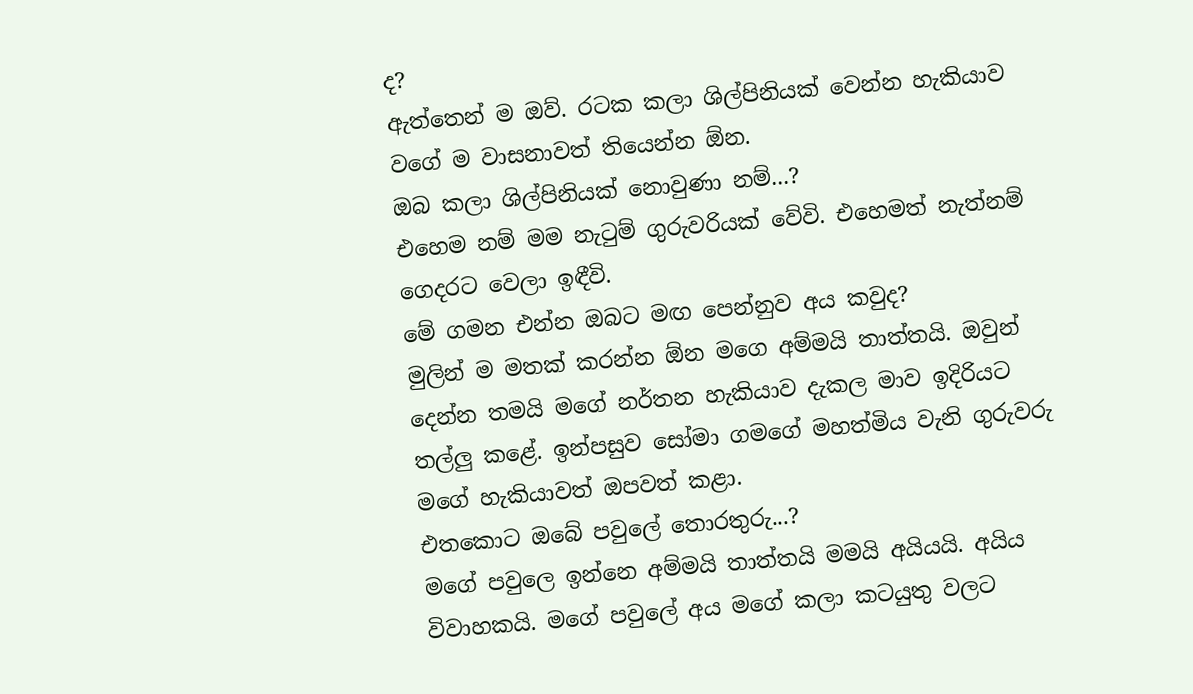ද?
ඇත්තෙන් ම ඔව්. රටක කලා ශිල්පිනියක් වෙන්න හැකියාව වගේ ම වාසනාවත් තියෙන්න ඕන.
ඔබ කලා ශිල්පිනියක් නොවුණා නම්...?
එහෙම නම් මම නැටුම් ගුරුවරියක් වේවි. එහෙමත් නැත්නම් ගෙදරට වෙලා ඉඳීවි.
මේ ගමන එන්න ඔබට මඟ පෙන්නුව අය කවුද?
මුලින් ම මතක් කරන්න ඕන මගෙ අම්මයි තාත්තයි. ඔවුන් දෙන්න තමයි මගේ නර්තන හැකියාව දැකල මාව ඉදිරියට තල්ලු කළේ. ඉන්පසුව සෝමා ගමගේ මහත්මිය වැනි ගුරුවරු මගේ හැකියාවත් ඔපවත් කළා.
එතකොට ඔබේ පවුලේ තොරතුරු...?
මගේ පවුලෙ ඉන්නෙ අම්මයි තාත්තයි මමයි අයියයි. අයිය විවාහකයි. මගේ පවුලේ අය මගේ කලා කටයුතු වලට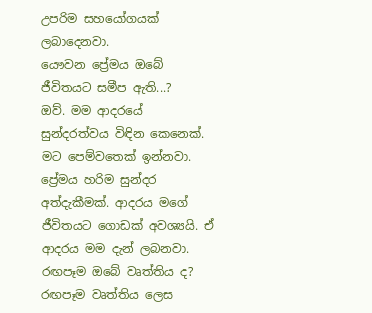උපරිම සහයෝගයක් ලබාදෙනවා.
යෞවන ප්‍රේමය ඔබේ ජීවිතයට සමීප ඇති...?
ඔව්. මම ආදරයේ සුන්දරත්වය විඳින කෙනෙක්. මට පෙම්වතෙක් ඉන්නවා. ප්‍රේමය හරිම සුන්දර අත්දැකීමක්. ආදරය මගේ ජීවිතයට ගොඩක් අවශ්‍යයි. ඒ ආදරය මම දැන් ලබනවා.
රඟපෑම ඔබේ වෘත්තිය ද?
රඟපෑම වෘත්තිය ලෙස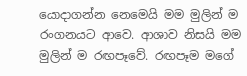යොදාගන්න නෙමෙයි මම මුලින් ම රංගනයට ආවෙ. ආශාව නිසයි මම මුලින් ම රඟපෑවේ. රඟපෑම මගේ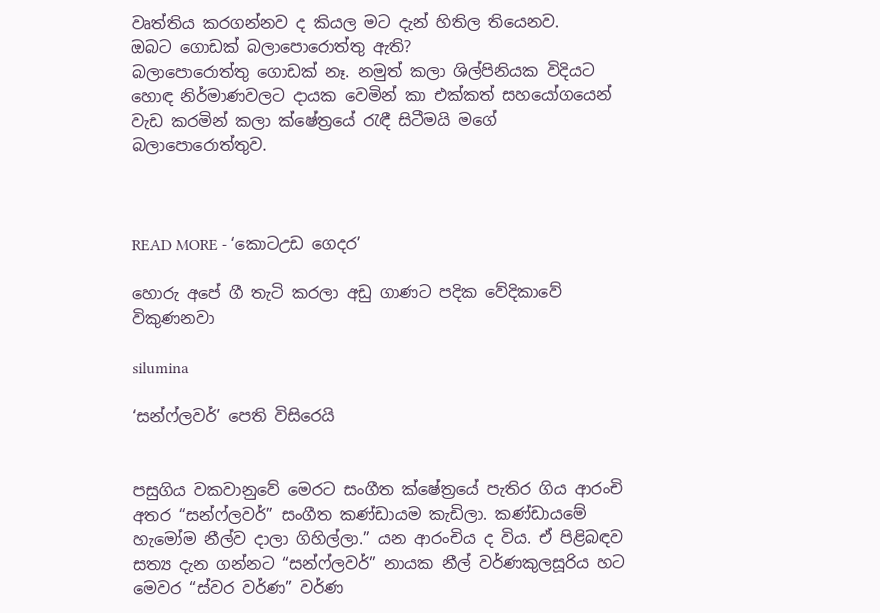වෘත්තිය කරගන්නව ද කියල මට දැන් හිතිල තියෙනව.
ඔබට ගොඩක් බලාපොරොත්තු ඇති?
බලාපොරොත්තු ගොඩක් නෑ. නමුත් කලා ශිල්පිනියක විදියට හොඳ නිර්මාණවලට දායක වෙමින් කා එක්කත් සහයෝගයෙන් වැඩ කරමින් කලා ක්ෂේත්‍රයේ රැඳී සිටීමයි මගේ බලාපොරොත්තුව.



READ MORE - ‘කොටඋඩ ගෙදර’

හොරු අපේ ගී තැටි කරලා අඩු ගාණට පදික වේදිකාවේ විකුණනවා

silumina

‘සන්ෆ්ලවර්’ පෙති විසිරෙයි


පසුගිය වකවානුවේ මෙරට සංගීත ක්ෂේත්‍රයේ පැතිර ගිය ආරංචි අතර “සන්ෆ්ලවර්” සංගීත කණ්ඩායම කැඩිලා. කණ්ඩායමේ හැමෝම නීල්ව දාලා ගිහිල්ලා.” යන ආරංචිය ද විය. ඒ පිළිබඳව සත්‍ය දැන ගන්නට “සන්ෆ්ලවර්” නායක නීල් වර්ණකුලසූරිය හට මෙවර “ස්වර වර්ණ” වර්ණ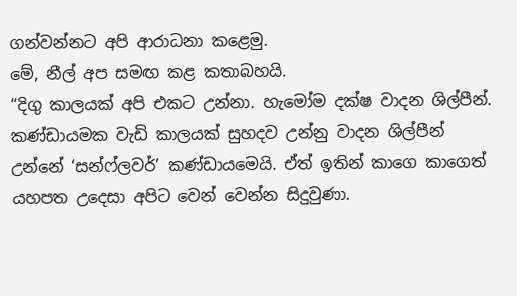ගන්වන්නට අපි ආරාධනා කළෙමු.
මේ, නීල් අප සමඟ කළ කතාබහයි.
“දිගු කාලයක් අපි එකට උන්නා. හැමෝම දක්ෂ වාදන ශිල්පීන්. කණ්ඩායමක වැඩි කාලයක් සුහදව උන්නු වාදන ශිල්පීන් උන්නේ ‘සන්ෆ්ලවර්’ කණ්ඩායමෙයි. ඒත් ඉතින් කාගෙ කාගෙත් යහපත උදෙසා අපිට වෙන් වෙන්න සිදුවුණා.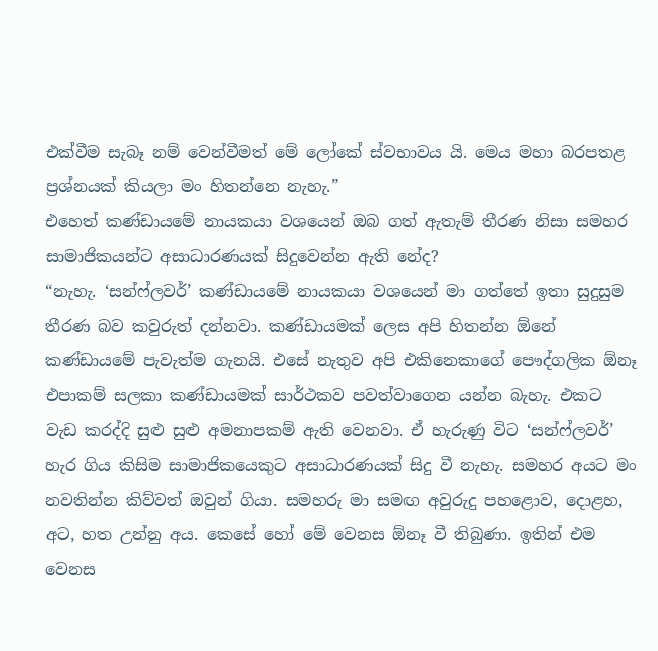එක්වීම සැබෑ නම් වෙන්වීමත් මේ ලෝකේ ස්වභාවය යි. මෙය මහා බරපතළ ප්‍රශ්නයක් කියලා මං හිතන්නෙ නැහැ.”
එහෙත් කණ්ඩායමේ නායකයා වශයෙන් ඔබ ගත් ඇතැම් තීරණ නිසා සමහර සාමාජිකයන්ට අසාධාරණයක් සිදුවෙන්න ඇති නේද?
“නැහැ. ‘සන්ෆ්ලවර්’ කණ්ඩායමේ නායකයා වශයෙන් මා ගත්තේ ඉතා සුදුසුම තීරණ බව කවුරුත් දන්නවා. කණ්ඩායමක් ලෙස අපි හිතන්න ඕනේ කණ්ඩායමේ පැවැත්ම ගැනයි. එසේ නැතුව අපි එකිනෙකාගේ පෞද්ගලික ඕනෑ එපාකම් සලකා කණ්ඩායමක් සාර්ථකව පවත්වාගෙන යන්න බැහැ. එකට වැඩ කරද්දි සුළු සුළු අමනාපකම් ඇති වෙනවා. ඒ හැරුණු විට ‘සන්ෆ්ලවර්’ හැර ගිය කිසිම සාමාජිකයෙකුට අසාධාරණයක් සිදු වී නැහැ. සමහර අයට මං නවතින්න කිව්වත් ඔවුන් ගියා. සමහරු මා සමඟ අවුරුදු පහළොව, දොළහ, අට, හත උන්නු අය. කෙසේ හෝ මේ වෙනස ඕනෑ වී තිබුණා. ඉතින් එම වෙනස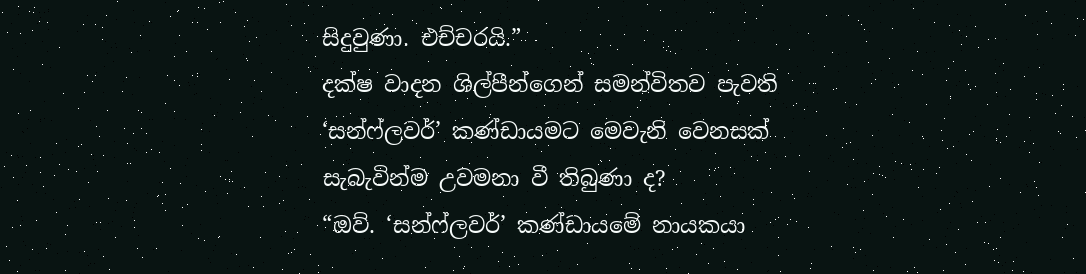සිදුවුණා. එච්චරයි.”
දක්ෂ වාදන ශිල්පීන්ගෙන් සමන්විතව පැවති ‘සන්ෆ්ලවර්’ කණ්ඩායමට මෙවැනි වෙනසක් සැබැවින්ම උවමනා වී තිබුණා ද?
“ඔව්. ‘සන්ෆ්ලවර්’ කණ්ඩායමේ නායකයා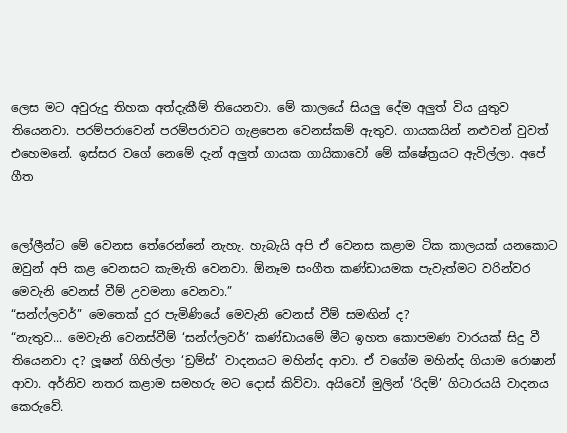ලෙස මට අවුරුදු තිහක අත්දැකීම් තියෙනවා. මේ කාලයේ සියලු දේම අලුත් විය යුතුව තියෙනවා. පරම්පරාවෙන් පරම්පරාවට ගැළපෙන වෙනස්කම් ඇතුව. ගායකයින් නළුවන් වුවත් එහෙමනේ. ඉස්සර වගේ නෙමේ දැන් අලුත් ගායක ගායිකාවෝ මේ ක්ෂේත්‍රයට ඇවිල්ලා. අපේ ගීත


ලෝලීන්ට මේ වෙනස තේරෙන්නේ නැහැ. හැබැයි අපි ඒ වෙනස කළාම ටික කාලයක් යනකොට ඔවුන් අපි කළ වෙනසට කැමැති වෙනවා. ඕනෑම සංගීත කණ්ඩායමක පැවැත්මට වරින්වර මෙවැනි වෙනස් වීම් උවමනා වෙනවා.”
“සන්ෆ්ලවර්” මෙතෙක් දුර පැමිණියේ මෙවැනි වෙනස් වීම් සමඟින් ද?
“නැතුව... මෙවැනි වෙනස්වීම් ‘සන්ෆ්ලවර්’ කණ්ඩායමේ මීට ඉහත කොපමණ වාරයක් සිදු වී තියෙනවා ද? ලූෂන් ගිහිල්ලා ‘ඩ්‍රම්ස්’ වාදනයට මහින්ද ආවා. ඒ වගේම මහින්ද ගියාම රොෂාන් ආවා. අර්නිව නතර කළාම සමහරු මට දොස් කිව්වා. අයිවෝ මුලින් ‘රිදම්’ ගිටාරයයි වාදනය කෙරුවේ.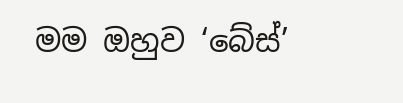මම ඔහුව ‘බේස්’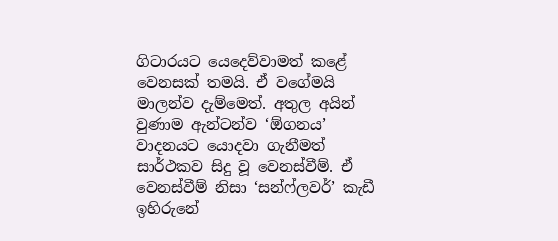ගිටාරයට යෙදෙව්වාමත් කළේ වෙනසක් තමයි. ඒ වගේමයි මාලන්ව දැම්මෙත්. අතුල අයින් වුණාම ඇන්ටන්ව ‘ඕගනය’ වාදනයට යොදවා ගැනීමත් සාර්ථකව සිදු වූ වෙනස්වීම්. ඒ වෙනස්වීම් නිසා ‘සන්ෆ්ලවර්’ කැඩී ඉහිරුනේ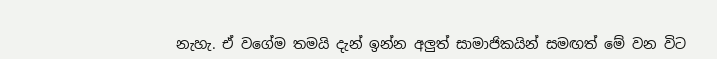නැහැ. ඒ වගේම තමයි දැන් ඉන්න අලුත් සාමාජිකයින් සමඟත් මේ වන විට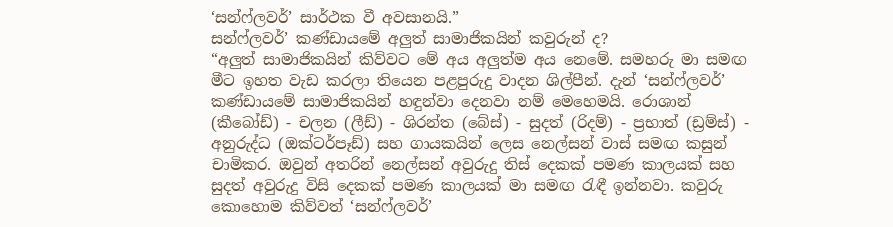‘සන්ෆ්ලවර්’ සාර්ථක වී අවසානයි.”
සන්ෆ්ලවර්’ කණ්ඩායමේ අලුත් සාමාජිකයින් කවුරුන් ද?
“අලුත් සාමාජිකයින් කිව්වට මේ අය අලුත්ම අය නෙමේ. සමහරු මා සමඟ මීට ඉහත වැඩ කරලා තියෙන පළපුරුදු වාදන ශිල්පීන්. දැන් ‘සන්ෆ්ලවර්’ කණ්ඩායමේ සාමාජිකයින් හඳුන්වා දෙනවා නම් මෙහෙමයි. රොශාන් (කීබෝඩ්) - චලන (ලීඩ්) - ශිරන්ත (බේස්) - සුදත් (රිදම්) - ප්‍රභාත් (ඩ්‍රම්ස්) - අනුරුද්ධ (ඔක්ටර්පෑඩ්) සහ ගායකයින් ලෙස නෙල්සන් වාස් සමඟ කසුන් චාමිකර. ඔවුන් අතරින් නෙල්සන් අවුරුදු තිස් දෙකක් පමණ කාලයක් සහ සුදත් අවුරුදු විසි දෙකක් පමණ කාලයක් මා සමඟ රැඳී ඉන්නවා. කවුරු කොහොම කිව්වත් ‘සන්ෆ්ලවර්’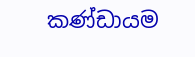කණ්ඩායම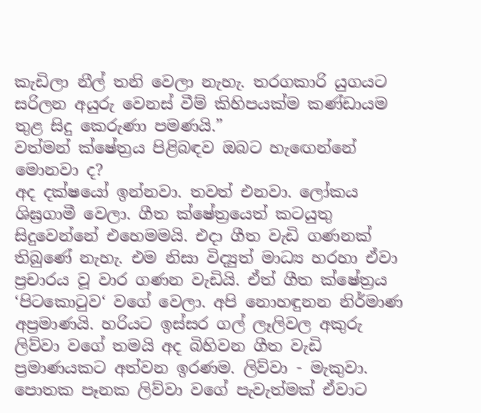කැඩිලා නීල් තනි වෙලා නැහැ. තරගකාරි යුගයට සරිලන අයුරු වෙනස් වීම් කිහිපයක්ම කණ්ඩායම තුළ සිදු කෙරුණා පමණයි.”
වත්මන් ක්ෂේත්‍රය පිළිබඳව ඔබට හැඟෙන්නේ මොනවා ද?
අද දක්ෂයෝ ඉන්නවා. තවත් එනවා. ලෝකය ශිඝ්‍රගාමී වෙලා. ගීත ක්ෂේත්‍රයෙත් කටයුතු සිදුවෙන්නේ එහෙමමයි. එදා ගීත වැඩි ගණනක් තිබුණේ නැහැ. එම නිසා විද්‍යුත් මාධ්‍ය හරහා ඒවා ප්‍රචාරය වූ වාර ගණන වැඩියි. ඒත් ගීත ක්ෂේත්‍රය ‘පිටකොටුව‘ වගේ වෙලා. අපි නොහඳුනන නිර්මාණ අප්‍රමාණයි. හරියට ඉස්සර ගල් ලෑලිවල අකුරු ලිව්වා වගේ තමයි අද බිහිවන ගීත වැඩි ප්‍රමාණයකට අත්වන ඉරණම. ලිව්වා - මැකුවා. පොතක පෑනක ලිව්වා වගේ පැවැත්මක් ඒවාට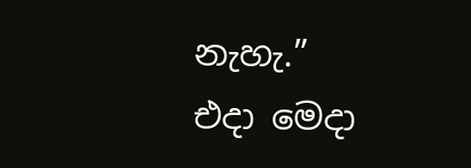නැහැ.”
එදා මෙදා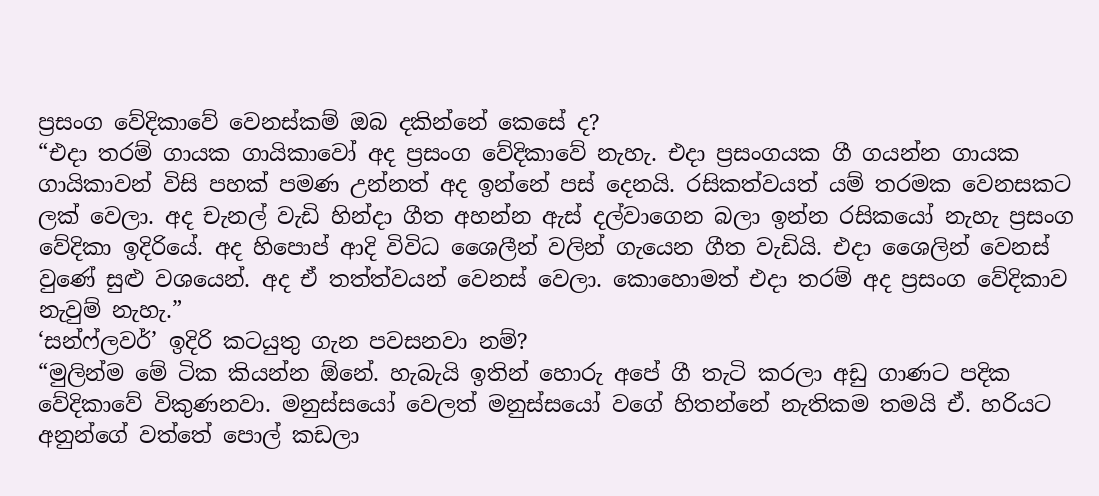ප්‍රසංග වේදිකාවේ වෙනස්කම් ඔබ දකින්නේ කෙසේ ද?
“එදා තරම් ගායක ගායිකාවෝ අද ප්‍රසංග වේදිකාවේ නැහැ. එදා ප්‍රසංගයක ගී ගයන්න ගායක ගායිකාවන් විසි පහක් පමණ උන්නත් අද ඉන්නේ පස් දෙනයි. රසිකත්වයත් යම් තරමක වෙනසකට ලක් වෙලා. අද චැනල් වැඩි හින්දා ගීත අහන්න ඇස් දල්වාගෙන බලා ඉන්න රසිකයෝ නැහැ ප්‍රසංග වේදිකා ඉදිරියේ. අද හිපොප් ආදි විවිධ ශෛලීන් වලින් ගැයෙන ගීත වැඩියි. එදා ශෛලින් වෙනස් වුණේ සුළු වශයෙන්. අද ඒ තත්ත්වයන් වෙනස් වෙලා. කොහොමත් එදා තරම් අද ප්‍රසංග වේදිකාව නැවුම් නැහැ.”
‘සන්ෆ්ලවර්’ ඉදිරි කටයුතු ගැන පවසනවා නම්?
“මුලින්ම මේ ටික කියන්න ඕනේ. හැබැයි ඉතින් හොරු අපේ ගී තැටි කරලා අඩු ගාණට පදික වේදිකාවේ විකුණනවා. මනුස්සයෝ වෙලත් මනුස්සයෝ වගේ හිතන්නේ නැතිකම තමයි ඒ. හරියට අනුන්ගේ වත්තේ පොල් කඩලා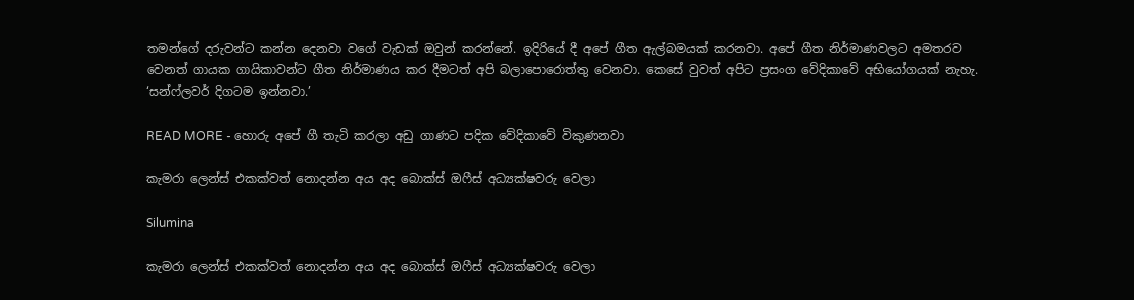තමන්ගේ දරුවන්ට කන්න දෙනවා වගේ වැඩක් ඔවුන් කරන්නේ. ඉදිරියේ දී අපේ ගීත ඇල්බමයක් කරනවා. අපේ ගීත නිර්මාණවලට අමතරව වෙනත් ගායක ගායිකාවන්ට ගීත නිර්මාණය කර දීමටත් අපි බලාපොරොත්තු වෙනවා. කෙසේ වුවත් අපිට ප්‍රසංග වේදිකාවේ අභියෝගයක් නැහැ. ‘සන්ෆ්ලවර් දිගටම ඉන්නවා.’

READ MORE - හොරු අපේ ගී තැටි කරලා අඩු ගාණට පදික වේදිකාවේ විකුණනවා

කැමරා ලෙන්ස් එකක්වත් නොදන්න අය අද බොක්ස් ඔෆීස් අධ්‍යක්ෂවරු වෙලා

Silumina

කැමරා ලෙන්ස් එකක්වත් නොදන්න අය අද බොක්ස් ඔෆීස් අධ්‍යක්ෂවරු වෙලා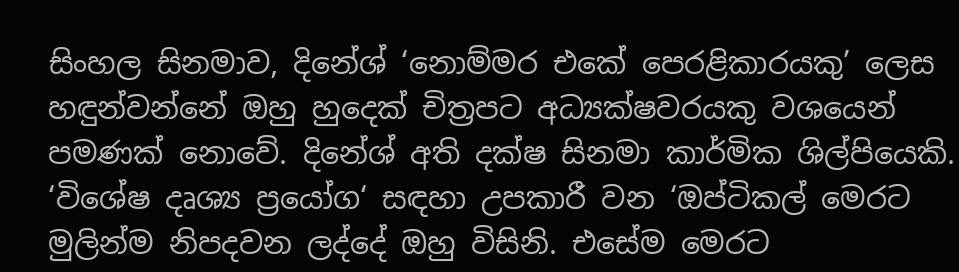සිංහල සිනමාව, දිනේශ් ‘නොම්මර එකේ පෙරළිකාරයකු’ ලෙස හඳුන්වන්නේ ඔහු හුදෙක් චිත්‍රපට අධ්‍යක්ෂවරයකු වශයෙන් පමණක් නොවේ. දිනේශ් අති දක්ෂ සිනමා කාර්මික ශිල්පියෙකි. ‘විශේෂ දෘශ්‍ය ප්‍රයෝග‘ සඳහා උපකාරී වන ‘ඔප්ටිකල් මෙරට මුලින්ම නිපදවන ලද්දේ ඔහු විසිනි. එසේම මෙරට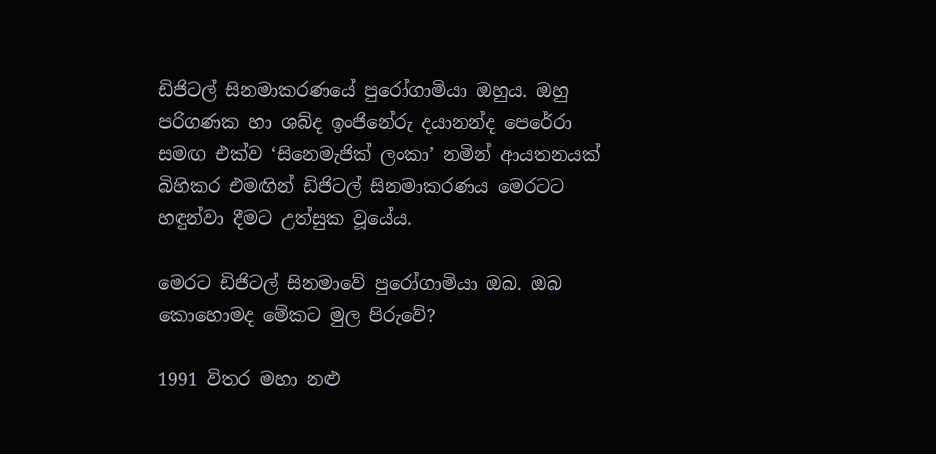ඩිජිටල් සිනමාකරණයේ පුරෝගාමියා ඔහුය. ඔහු පරිගණක හා ශබ්ද ඉංජිනේරු දයානන්ද පෙරේරා සමඟ එක්ව ‘සිනෙමැජික් ලංකා’ නමින් ආයතනයක් බිහිකර එමඟින් ඩිජිටල් සිනමාකරණය මෙරටට හඳුන්වා දීමට උත්සුක වූයේය.

මෙරට ඩිජිටල් සිනමාවේ පුරෝගාමියා ඔබ. ඔබ කොහොමද මේකට මුල පිරුවේ?

1991 විතර මහා නළු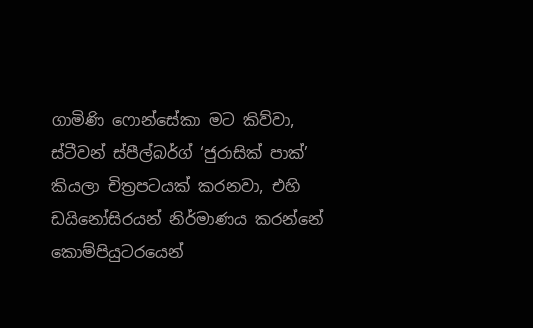ගාමිණි ෆොන්සේකා මට කිව්වා, ස්ටීවන් ස්පීල්බර්ග් ‘ජුරාසික් පාක්’ කියලා චිත්‍රපටයක් කරනවා, එහි ඩයිනෝසිරයන් නිර්මාණය කරන්නේ කොම්පියුටරයෙන්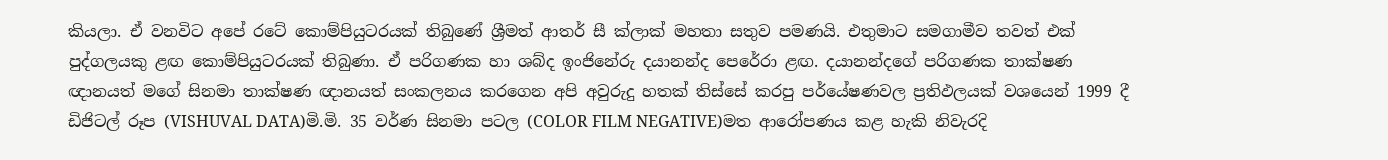කියලා. ඒ වනවිට අපේ රටේ කොම්පියුටරයක් තිබුණේ ශ්‍රීමත් ආතර් සී ක්ලාක් මහතා සතුව පමණයි. එතුමාට සමගාමීව තවත් එක් පුද්ගලයකු ළඟ කොම්පියුටරයක් තිබුණා. ඒ පරිගණක හා ශබ්ද ඉංජිනේරු දයානන්ද පෙරේරා ළඟ. දයානන්දගේ පරිගණක තාක්ෂණ ඥානයත් මගේ සිනමා තාක්ෂණ ඥානයත් සංකලනය කරගෙන අපි අවුරුදු හතක් තිස්සේ කරපු පර්යේෂණවල ප්‍රතිඵලයක් වශයෙන් 1999 දී ඩිජිටල් රූප (VISHUVAL DATA)මි.මි. 35 වර්ණ සිනමා පටල (COLOR FILM NEGATIVE)මත ආරෝපණය කළ හැකි නිවැරදි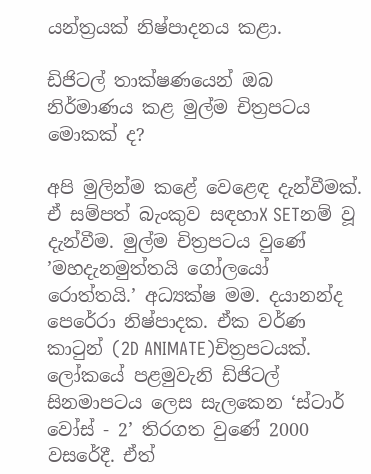යන්ත්‍රයක් නිෂ්පාදනය කළා.

ඩිජිටල් තාක්ෂණයෙන් ඔබ නිර්මාණය කළ මුල්ම චිත්‍රපටය මොකක් ද?

අපි මුලින්ම කළේ වෙළෙඳ දැන්වීමක්. ඒ සම්පත් බැංකුව සඳහාX SETනම් වූ දැන්වීම. මුල්ම චිත්‍රපටය වුණේ ’මහදැනමුත්තයි ගෝලයෝ රොත්තයි.’ අධ්‍යක්ෂ මම. දයානන්ද පෙරේරා නිෂ්පාදක. ඒක වර්ණ කාටුන් (2D ANIMATE)චිත්‍රපටයක්. ලෝකයේ පළමුවැනි ඩිජිටල් සිනමාපටය ලෙස සැලකෙන ‘ස්ටාර් වෝස් - 2’ තිරගත වුණේ 2000 වසරේදී. ඒත්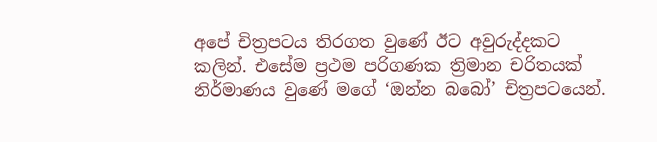අපේ චිත්‍රපටය තිරගත වුණේ ඊට අවුරුද්දකට කලින්. එසේම ප්‍රථම පරිගණක ත්‍රිමාන චරිතයක් නිර්මාණය වුණේ මගේ ‘ඔන්න බබෝ’ චිත්‍රපටයෙන්.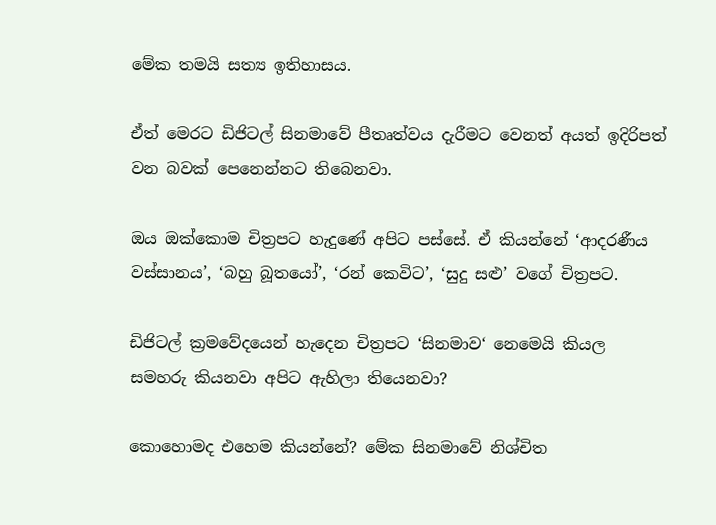මේක තමයි සත්‍ය ඉතිහාසය.

ඒත් මෙරට ඩිජිටල් සිනමාවේ පීතෘත්වය දැරීමට වෙනත් අයත් ඉදිරිපත් වන බවක් පෙනෙන්නට තිබෙනවා.

ඔය ඔක්කොම චිත්‍රපට හැදුණේ අපිට පස්සේ. ඒ කියන්නේ ‘ආදරණීය වස්සානය’, ‘බහු බූතයෝ’, ‘රන් කෙවිට’, ‘සුදු සළු’ වගේ චිත්‍රපට.

ඩිජිටල් ක්‍රමවේදයෙන් හැදෙන චිත්‍රපට ‘සිනමාව‘ නෙමෙයි කියල සමහරු කියනවා අපිට ඇහිලා තියෙනවා?

කොහොමද එහෙම කියන්නේ? මේක සිනමාවේ නිශ්චිත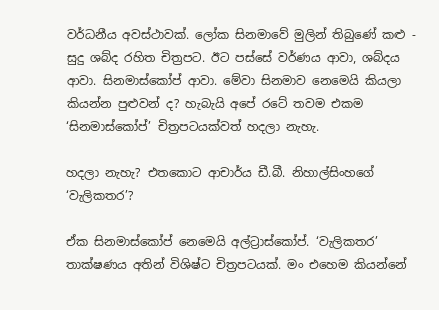වර්ධනීය අවස්ථාවක්. ලෝක සිනමාවේ මුලින් තිබුණේ කළු - සුදු ශබ්ද රහිත චිත්‍රපට. ඊට පස්සේ වර්ණය ආවා, ශබ්දය ආවා. සිනමාස්කෝප් ආවා. මේවා සිනමාව නෙමෙයි කියලා කියන්න පුළුවන් ද? හැබැයි අපේ රටේ තවම එකම ‘සිනමාස්කෝප්’ චිත්‍රපටයක්වත් හදලා නැහැ.

හදලා නැහැ? එතකොට ආචාර්ය ඩී.බී. නිහාල්සිංහගේ ‘වැලිකතර’?

ඒක සිනමාස්කෝප් නෙමෙයි අල්ට්‍රාස්කෝප්. ‘වැලිකතර’ තාක්ෂණය අතින් විශිෂ්ට චිත්‍රපටයක්. මං එහෙම කියන්නේ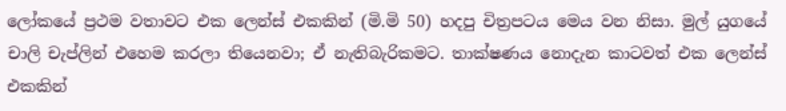ලෝකයේ ප්‍රථම වතාවට එක ලෙන්ස් එකකින් (මි.මි 50) හදපු චිත්‍රපටය මෙය වන නිසා. මුල් යුගයේ චාලි චැප්ලින් එහෙම කරලා තියෙනවා; ඒ නැතිබැරිකමට. තාක්ෂණය නොදැන කාටවත් එක ලෙන්ස් එකකින්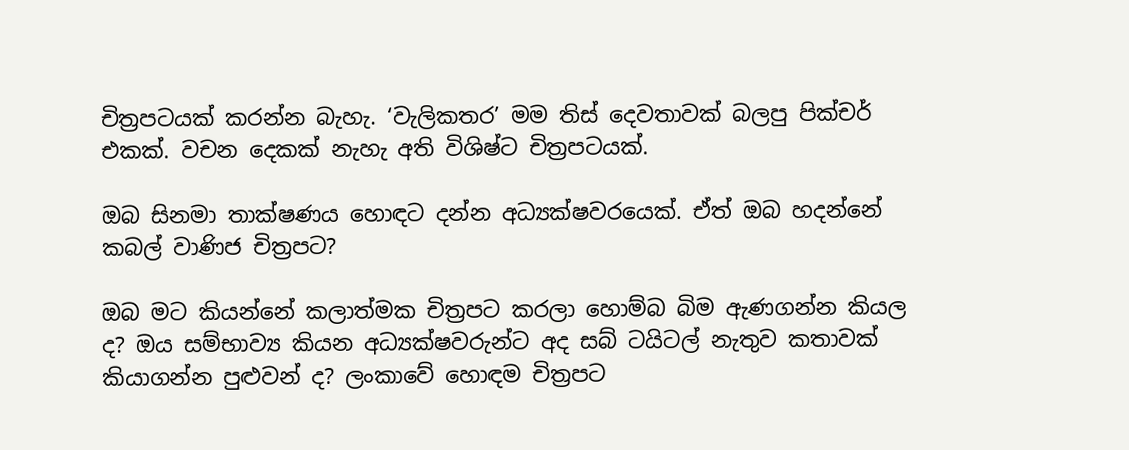චිත්‍රපටයක් කරන්න බැහැ. ‘වැලිකතර’ මම තිස් දෙවතාවක් බලපු පික්චර් එකක්. වචන දෙකක් නැහැ අති විශිෂ්ට චිත්‍රපටයක්.

ඔබ සිනමා තාක්ෂණය හොඳට දන්න අධ්‍යක්ෂවරයෙක්. ඒත් ඔබ හදන්නේ කබල් වාණිජ චිත්‍රපට?

ඔබ මට කියන්නේ කලාත්මක චිත්‍රපට කරලා හොම්බ බිම ඇණගන්න කියල ද? ඔය සම්භාව්‍ය කියන අධ්‍යක්ෂවරුන්ට අද සබ් ටයිටල් නැතුව කතාවක් කියාගන්න පුළුවන් ද? ලංකාවේ හොඳම චිත්‍රපට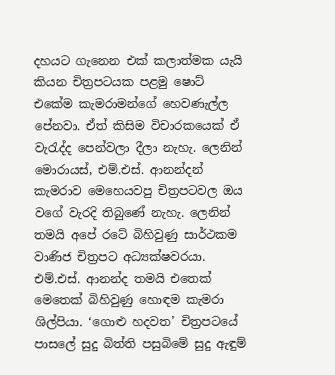දහයට ගැනෙන එක් කලාත්මක යැයි කියන චිත්‍රපටයක පළමු ෂොට් එකේම කැමරාමන්ගේ හෙවණැල්ල පේනවා. ඒත් කිසිම විචාරකයෙක් ඒ වැරැද්ද පෙන්වලා දීලා නැහැ. ලෙනින් මොරායස්, එම්.එස්. ආනන්දන් කැමරාව මෙහෙයවපු චිත්‍රපටවල ඔය වගේ වැරදි තිබුණේ නැහැ. ලෙනින් තමයි අපේ රටේ බිහිවුණු සාර්ථකම වාණිජ චිත්‍රපට අධ්‍යක්ෂවරයා. එම්.එස්. ආනන්ද තමයි එතෙක් මෙතෙක් බිහිවුණු හොඳම කැමරා ශිල්පියා. ‘ගොළු හදවත’ චිත්‍රපටයේ පාසලේ සුදු බිත්ති පසුබිමේ සුදු ඇඳුම්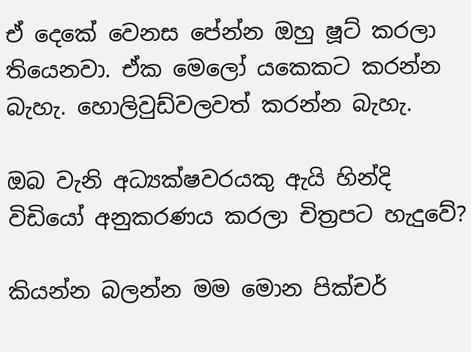ඒ දෙකේ වෙනස පේන්න ඔහු ෂූට් කරලා තියෙනවා. ඒක මෙලෝ යකෙකට කරන්න බැහැ. හොලිවුඩ්වලවත් කරන්න බැහැ.

ඔබ වැනි අධ්‍යක්ෂවරයකු ඇයි හින්දි විඩියෝ අනුකරණය කරලා චිත්‍රපට හැදුවේ?

කියන්න බලන්න මම මොන පික්චර්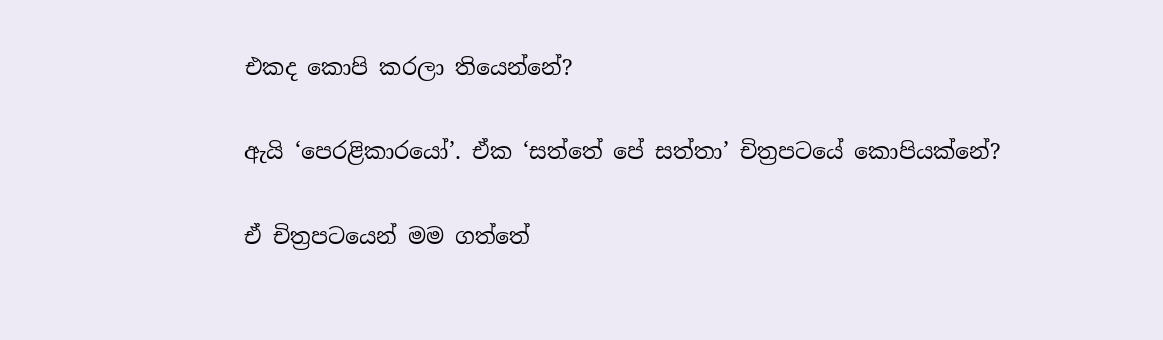එකද කොපි කරලා තියෙන්නේ?

ඇයි ‘පෙරළිකාරයෝ’. ඒක ‘සත්තේ පේ සත්තා’ චිත්‍රපටයේ කොපියක්නේ?

ඒ චිත්‍රපටයෙන් මම ගත්තේ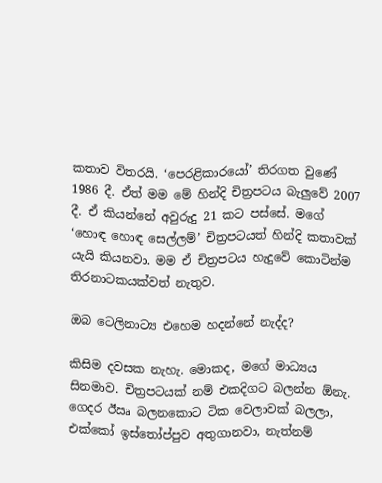කතාව විතරයි. ‘පෙරළිකාරයෝ’ තිරගත වුණේ 1986 දී. ඒත් මම මේ හින්දි චිත්‍රපටය බැලුවේ 2007 දී. ඒ කියන්නේ අවුරුදු 21 කට පස්සේ. මගේ ‘හොඳ හොඳ සෙල්ලම්’ චිත්‍රපටයත් හින්දි කතාවක් යැයි කියනවා. මම ඒ චිත්‍රපටය හැදුවේ කොටින්ම තිරනාටකයක්වත් නැතුව.

ඔබ ටෙලිනාට්‍ය එහෙම හදන්නේ නැද්ද?

කිසිම දවසක නැහැ. මොකද, මගේ මාධ්‍යය සිනමාව. චිත්‍රපටයක් නම් එකදිගට බලන්න ඕනැ. ගෙදර ඊඍ බලනකොට ටික වෙලාවක් බලලා, එක්කෝ ඉස්තෝප්පුව අතුගානවා, නැත්නම්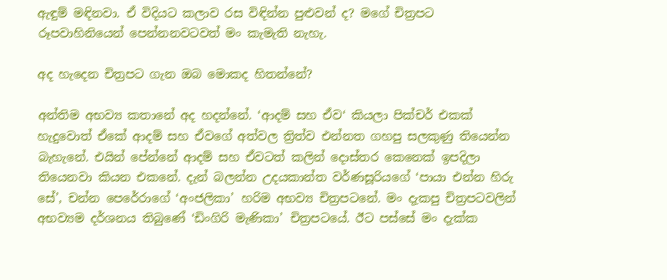ඇඳුම් මඳිනවා. ඒ විදියට කලාව රස විඳින්න පුළුවන් ද? මගේ චිත්‍රපට රූපවාහිනියෙන් පෙන්නනවටවත් මං කැමැති නැහැ.

අද හැදෙන චිත්‍රපට ගැන ඔබ මොකද හිතන්නේ?

අන්තිම අභව්‍ය කතානේ අද හදන්නේ. ‘ආදම් සහ ඒව‘ කියලා පික්චර් එකක් හැදුවොත් ඒකේ ආදම් සහ ඒවගේ අත්වල ත්‍රිත්ව එන්නත ගහපු සලකුණු තියෙන්න බැහැනේ. එයින් පේන්නේ ආදම් සහ ඒවටත් කලින් දොස්තර කෙනෙක් ඉපදිලා තියෙනවා කියන එකනේ. දැන් බලන්න උදයකාන්ත වර්ණසූරියගේ ‘පායා එන්න හිරු සේ’, චන්න පෙරේරාගේ ‘අංජලිකා’ හරිම අභව්‍ය චිත්‍රපටනේ. මං දැකපු චිත්‍රපටවලින් අභව්‍යම දර්ශනය තිබුණේ ‘ඩිංගිරි මැණිකා’ චිත්‍රපටයේ. ඊට පස්සේ මං දැක්ක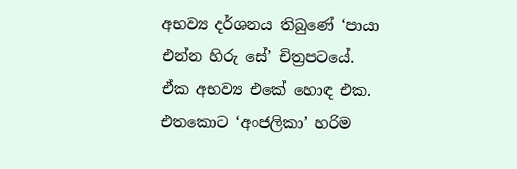අභව්‍ය දර්ශනය තිබුණේ ‘පායා එන්න හිරු සේ’ චිත්‍රපටයේ.
ඒක අභව්‍ය එකේ හොඳ එක. එතකොට ‘අංජලිකා’ හරිම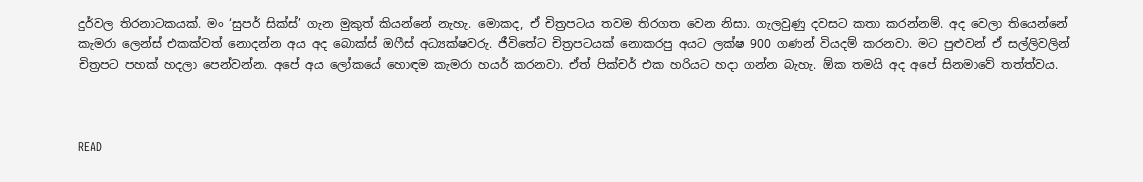දුර්වල තිරනාටකයක්. මං ‘සුපර් සික්ස්’ ගැන මුකුත් කියන්නේ නැහැ. මොකද, ඒ චිත්‍රපටය තවම තිරගත වෙන නිසා. ගැලවුණු දවසට කතා කරන්නම්. අද වෙලා තියෙන්නේ කැමරා ලෙන්ස් එකක්වත් නොදන්න අය අද බොක්ස් ඔෆීස් අධ්‍යක්ෂවරු. ජීවිතේට චිත්‍රපටයක් නොකරපු අයට ලක්ෂ 900 ගණන් වියදම් කරනවා. මට පුළුවන් ඒ සල්ලිවලින් චිත්‍රපට පහක් හදලා පෙන්වන්න. අපේ අය ලෝකයේ හොඳම කැමරා හයර් කරනවා. ඒත් පික්චර් එක හරියට හදා ගන්න බැහැ. ඕක තමයි අද අපේ සිනමාවේ තත්ත්වය.



READ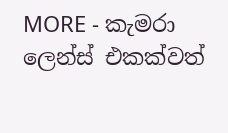MORE - කැමරා ලෙන්ස් එකක්වත්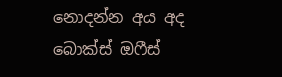නොදන්න අය අද බොක්ස් ඔෆීස්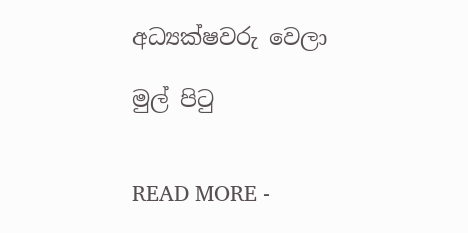අධ්‍යක්ෂවරු වෙලා

මුල් පිටු


READ MORE -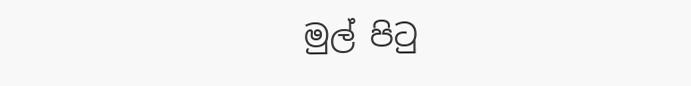මුල් පිටු